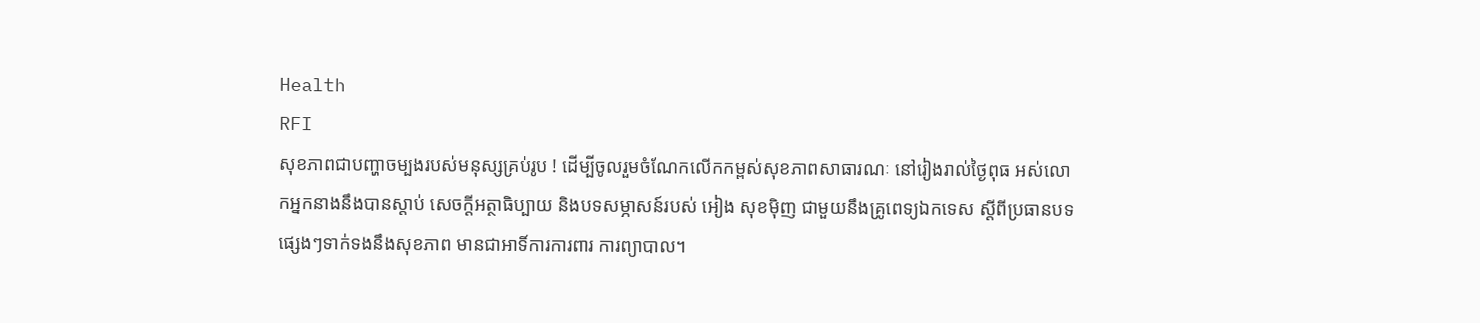Health
RFI
សុខភាពជាបញ្ហាចម្បងរបស់មនុស្សគ្រប់រូប ! ដើម្បីចូលរួមចំណែកលើកកម្ពស់សុខភាពសាធារណៈ នៅរៀងរាល់ថ្ងៃពុធ អស់លោកអ្នកនាងនឹងបានស្តាប់ សេចក្តីអត្ថាធិប្បាយ និងបទសម្ភាសន៍របស់ អៀង សុខម៉ិញ ជាមួយនឹងគ្រូពេទ្យឯកទេស ស្តីពីប្រធានបទផ្សេងៗទាក់ទងនឹងសុខភាព មានជាអាទិ៍ការការពារ ការព្យាបាល។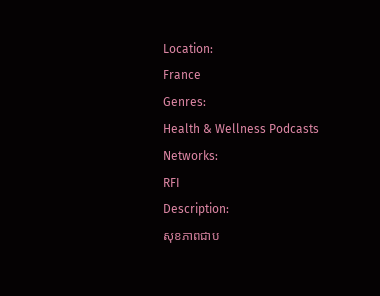Location:
France
Genres:
Health & Wellness Podcasts
Networks:
RFI
Description:
សុខភាពជាប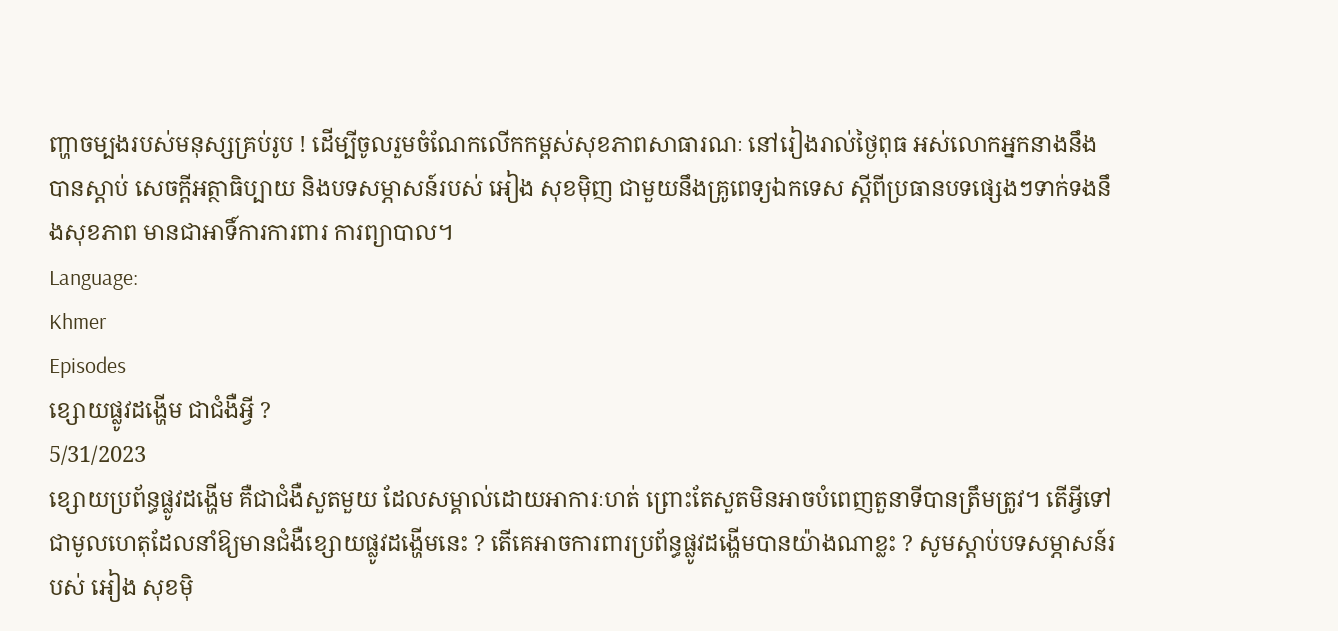ញ្ហាចម្បងរបស់មនុស្សគ្រប់រូប ! ដើម្បីចូលរួមចំណែកលើកកម្ពស់សុខភាពសាធារណៈ នៅរៀងរាល់ថ្ងៃពុធ អស់លោកអ្នកនាងនឹងបានស្តាប់ សេចក្តីអត្ថាធិប្បាយ និងបទសម្ភាសន៍របស់ អៀង សុខម៉ិញ ជាមួយនឹងគ្រូពេទ្យឯកទេស ស្តីពីប្រធានបទផ្សេងៗទាក់ទងនឹងសុខភាព មានជាអាទិ៍ការការពារ ការព្យាបាល។
Language:
Khmer
Episodes
ខ្សោយផ្លូវដង្ហើម ជាជំងឺអ្វី ?
5/31/2023
ខ្សោយប្រព័ន្ធផ្លូវដង្ហើម គឺជាជំងឺសួតមួយ ដែលសម្គាល់ដោយអាការៈហត់ ព្រោះតែសួតមិនអាចបំពេញតួនាទីបានត្រឹមត្រូវ។ តើអ្វីទៅជាមូលហេតុដែលនាំឱ្យមានជំងឺខ្សោយផ្លូវដង្ហើមនេះ ? តើគេអាចការពារប្រព័ន្ធផ្លូវដង្ហើមបានយ៉ាងណាខ្លះ ? សូមស្តាប់បទសម្ភាសន៍របស់ អៀង សុខម៉ិ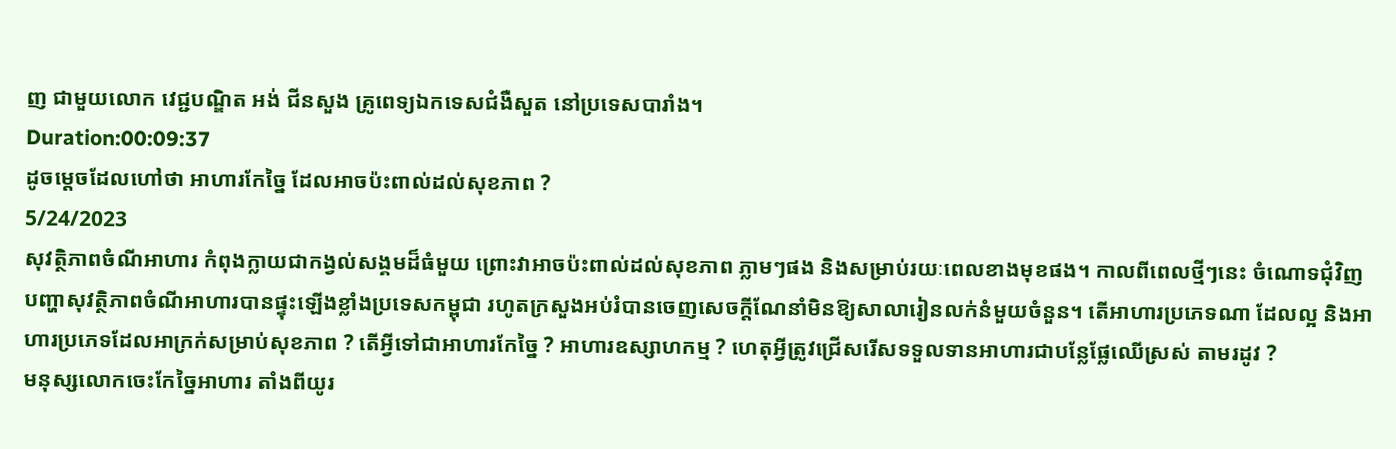ញ ជាមួយលោក វេជ្ជបណ្ឌិត អង់ ជីនសួង គ្រូពេទ្យឯកទេសជំងឺសួត នៅប្រទេសបារាំង។
Duration:00:09:37
ដូចម្តេចដែលហៅថា អាហារកែច្នៃ ដែលអាចប៉ះពាល់ដល់សុខភាព ?
5/24/2023
សុវត្ថិភាពចំណីអាហារ កំពុងក្លាយជាកង្វល់សង្គមដ៏ធំមួយ ព្រោះវាអាចប៉ះពាល់ដល់សុខភាព ភ្លាមៗផង និងសម្រាប់រយៈពេលខាងមុខផង។ កាលពីពេលថ្មីៗនេះ ចំណោទជុំវិញបញ្ហាសុវត្ថិភាពចំណីអាហារបានផ្ទុះឡើងខ្លាំងប្រទេសកម្ពុជា រហូតក្រសួងអប់រំបានចេញសេចក្តីណែនាំមិនឱ្យសាលារៀនលក់នំមួយចំនួន។ តើអាហារប្រភេទណា ដែលល្អ និងអាហារប្រភេទដែលអាក្រក់សម្រាប់សុខភាព ? តើអ្វីទៅជាអាហារកែច្នៃ ? អាហារឧស្សាហកម្ម ? ហេតុអ្វីត្រូវជ្រើសរើសទទួលទានអាហារជាបន្លែផ្លែឈើស្រស់ តាមរដូវ ?
មនុស្សលោកចេះកែច្នៃអាហារ តាំងពីយូរ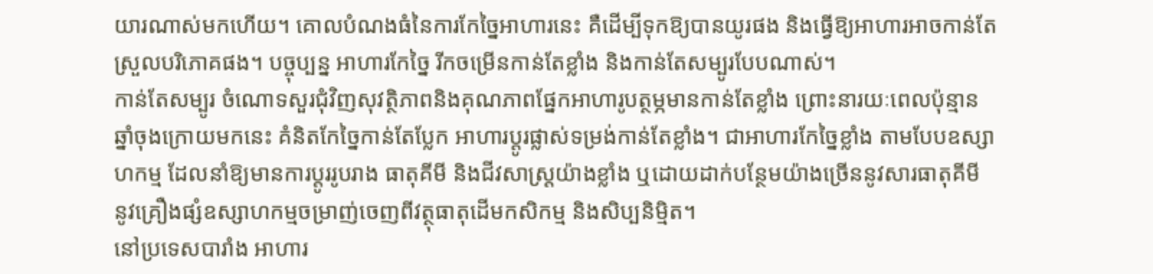យារណាស់មកហើយ។ គោលបំណងធំនៃការកែច្នៃអាហារនេះ គឺដើម្បីទុកឱ្យបានយូរផង និងធ្វើឱ្យអាហារអាចកាន់តែស្រួលបរិភោគផង។ បច្ចុប្បន្ន អាហារកែច្នៃ រីកចម្រើនកាន់តែខ្លាំង និងកាន់តែសម្បូរបែបណាស់។
កាន់តែសម្បូរ ចំណោទសួរជុំវិញសុវត្ថិភាពនិងគុណភាពផ្នែកអាហារូបត្ថម្ភមានកាន់តែខ្លាំង ព្រោះនារយៈពេលប៉ុន្មានឆ្នាំចុងក្រោយមកនេះ គំនិតកែច្នៃកាន់តែប្លែក អាហារប្តូរផ្លាស់ទម្រង់កាន់តែខ្លាំង។ ជាអាហារកែច្នៃខ្លាំង តាមបែបឧស្សាហកម្ម ដែលនាំឱ្យមានការប្តូររូបរាង ធាតុគីមី និងជីវសាស្ត្រយ៉ាងខ្លាំង ឬដោយដាក់បន្ថែមយ៉ាងច្រើននូវសារធាតុគីមី នូវគ្រឿងផ្សំឧស្សាហកម្មចម្រាញ់ចេញពីវត្ថុធាតុដើមកសិកម្ម និងសិប្បនិម្មិត។
នៅប្រទេសបារាំង អាហារ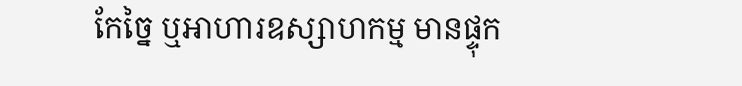កែច្នៃ ឬអាហារឧស្សាហកម្ម មានផ្ទុក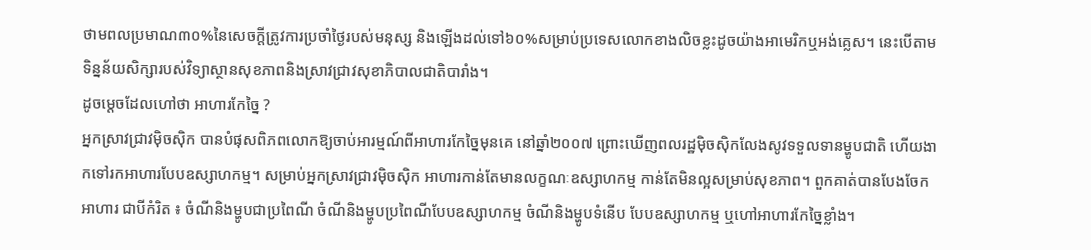ថាមពលប្រមាណ៣០%នៃសេចក្តីត្រូវការប្រចាំថ្ងៃរបស់មនុស្ស និងឡើងដល់ទៅ៦០%សម្រាប់ប្រទេសលោកខាងលិចខ្លះដូចយ៉ាងអាមេរិកឬអង់គ្លេស។ នេះបើតាមទិន្នន័យសិក្សារបស់វិទ្យាស្ថានសុខភាពនិងស្រាវជ្រាវសុខាភិបាលជាតិបារាំង។
ដូចម្តេចដែលហៅថា អាហារកែច្នៃ ?
អ្នកស្រាវជ្រាវម៉ិចស៊ិក បានបំផុសពិភពលោកឱ្យចាប់អារម្មណ៍ពីអាហារកែច្នៃមុនគេ នៅឆ្នាំ២០០៧ ព្រោះឃើញពលរដ្ឋម៉ិចស៊ិកលែងសូវទទួលទានម្ហូបជាតិ ហើយងាកទៅរកអាហារបែបឧស្សាហកម្ម។ សម្រាប់អ្នកស្រាវជ្រាវម៉ិចស៊ិក អាហារកាន់តែមានលក្ខណៈឧស្សាហកម្ម កាន់តែមិនល្អសម្រាប់សុខភាព។ ពួកគាត់បានបែងចែកអាហារ ជាបីកំរិត ៖ ចំណីនិងម្ហូបជាប្រពៃណី ចំណីនិងម្ហូបប្រពៃណីបែបឧស្សាហកម្ម ចំណីនិងម្ហូបទំនើប បែបឧស្សាហកម្ម ឬហៅអាហារកែច្នៃខ្លាំង។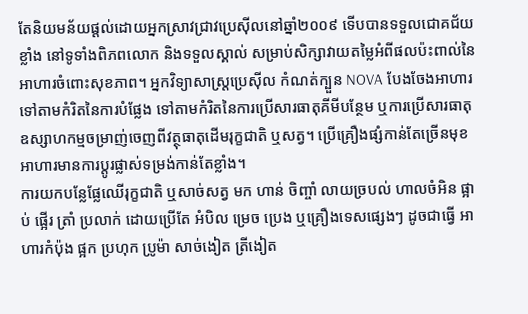តែនិយមន័យផ្តល់ដោយអ្នកស្រាវជ្រាវប្រេស៊ីលនៅឆ្នាំ២០០៩ ទើបបានទទួលជោគជ័យខ្លាំង នៅទូទាំងពិភពលោក និងទទួលស្គាល់ សម្រាប់សិក្សាវាយតម្លៃអំពីផលប៉ះពាល់នៃអាហារចំពោះសុខភាព។ អ្នកវិទ្យាសាស្ត្រប្រេស៊ីល កំណត់ក្បួន NOVA បែងចែងអាហារទៅតាមកំរិតនៃការបំផ្លែង ទៅតាមកំរិតនៃការប្រើសារធាតុគីមីបន្ថែម ឬការប្រើសារធាតុឧស្សាហកម្មចម្រាញ់ចេញពីវត្ថុធាតុដើមរុក្ខជាតិ ឬសត្វ។ ប្រើគ្រឿងផ្សំកាន់តែច្រើនមុខ អាហារមានការប្តូរផ្លាស់ទម្រង់កាន់តែខ្លាំង។
ការយកបន្លែផ្លែឈើរុក្ខជាតិ ឬសាច់សត្វ មក ហាន់ ចិញ្ចាំ លាយច្របល់ ហាលចំអិន ផ្អាប់ ផ្អើរ ត្រាំ ប្រលាក់ ដោយប្រើតែ អំបិល ម្រេច ប្រេង ឬគ្រឿងទេសផ្សេងៗ ដូចជាធ្វើ អាហារកំប៉ុង ផ្អក ប្រហុក ប្រូម៉ា សាច់ងៀត ត្រីងៀត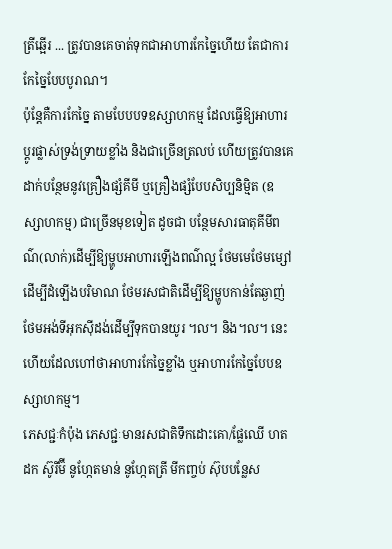ត្រីឆ្អើរ ... ត្រូវបានគេចាត់ទុកជាអាហារកែច្នៃហើយ តែជាការកែច្នៃបែបបូរាណ។
ប៉ុន្តែគឺការកែច្នៃ តាមបែបបទឧស្សាហកម្ម ដែលធ្វើឱ្យអាហារប្តូរផ្លាស់ទ្រង់ទ្រាយខ្លាំង និងជាច្រើនត្រលប់ ហើយត្រូវបានគេដាក់បន្ថែមនូវគ្រឿងផ្សំគីមី ឬគ្រឿងផ្សំបែបសិប្បនិម្មិត (ឧស្សាហកម្ម) ជាច្រើនមុខទៀត ដូចជា បន្ថែមសារធាតុគីមីពណ៌(លាក់)ដើម្បីឱ្យម្ហូបអាហារឡើងពណ៌ល្អ ថែមមេថែមម្សៅដើម្បីដំឡើងបរិមាណ ថែមរសជាតិដើម្បីឱ្យម្ហូបកាន់តែឆ្ងាញ់ ថែមអង់ទីអុកស៊ីដង់ដើម្បីទុកបានយូរ ។ល។ និង។ល។ នេះហើយដែលហៅថាអាហារកែច្នៃខ្លាំង ឬអាហារកែច្នៃបែបឧស្សាហកម្ម។
ភេសជ្ជៈកំប៉ុង ភេសជ្ជៈមានរសជាតិទឹកដោះគោ/ផ្លែឈើ ហតដក ស៊ូរីម៊ី នូហ្កែតមាន់ នូហ្កែតត្រី មីកញ្ចប់ ស៊ុបបន្លែស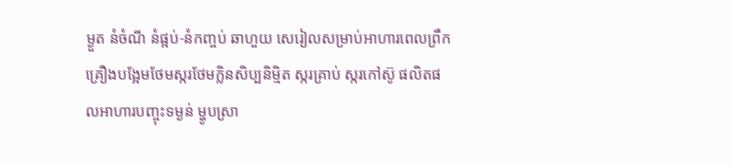ម្ងួត នំចំណី នំផ្អប់-នំកញ្ចប់ ឆាហួយ សេរៀលសម្រាប់អាហារពេលព្រឹក គ្រឿងបង្អែមថែមស្ករថែមក្លិនសិប្បនិម្មិត ស្ករគ្រាប់ ស្ករកៅស៊ូ ផលិតផលអាហារបញ្ចុះទម្ងន់ ម្ហូបស្រា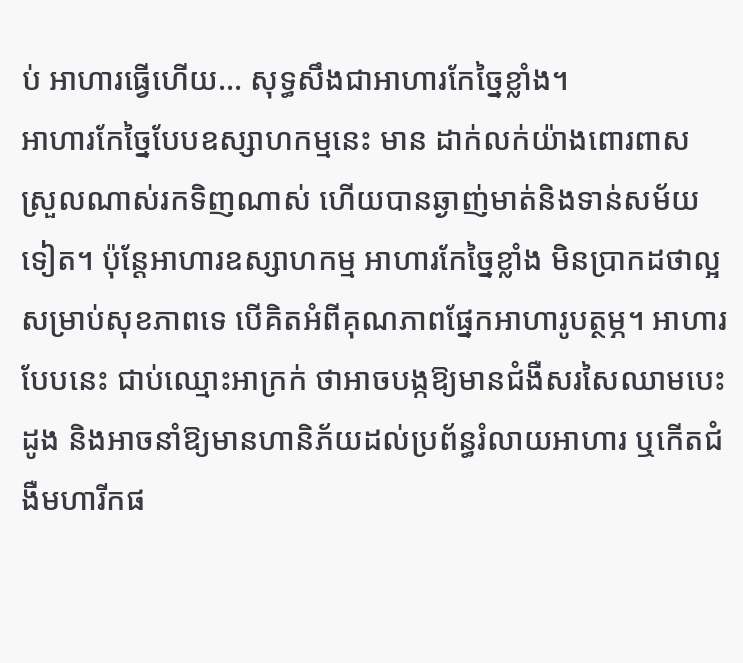ប់ អាហារធ្វើហើយ... សុទ្ធសឹងជាអាហារកែច្នៃខ្លាំង។
អាហារកែច្នៃបែបឧស្សាហកម្មនេះ មាន ដាក់លក់យ៉ាងពោរពាស ស្រួលណាស់រកទិញណាស់ ហើយបានឆ្ងាញ់មាត់និងទាន់សម័យទៀត។ ប៉ុន្តែអាហារឧស្សាហកម្ម អាហារកែច្នៃខ្លាំង មិនប្រាកដថាល្អសម្រាប់សុខភាពទេ បើគិតអំពីគុណភាពផ្នែកអាហារូបត្ថម្ភ។ អាហារបែបនេះ ជាប់ឈ្មោះអាក្រក់ ថាអាចបង្កឱ្យមានជំងឺសរសៃឈាមបេះដូង និងអាចនាំឱ្យមានហានិភ័យដល់ប្រព័ន្ធរំលាយអាហារ ឬកើតជំងឺមហារីកផ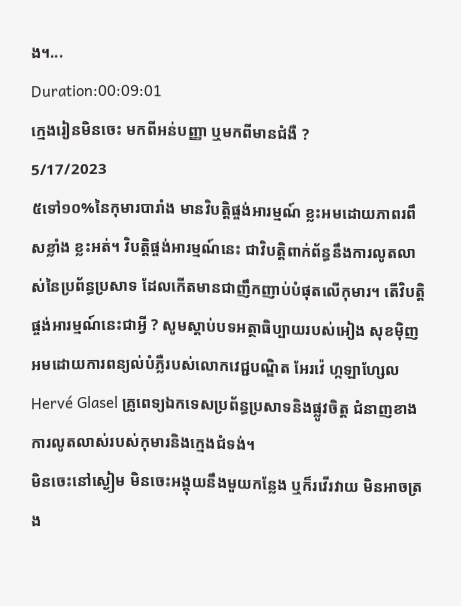ង។...
Duration:00:09:01
ក្មេងរៀនមិនចេះ មកពីអន់បញ្ញា ឬមកពីមានជំងឺ ?
5/17/2023
៥ទៅ១០%នៃកុមារបារាំង មានវិបត្តិផ្ចង់អារម្មណ៍ ខ្លះអមដោយភាពរពឹសខ្លាំង ខ្លះអត់។ វិបត្តិផ្ចង់អារម្មណ៍នេះ ជាវិបត្តិពាក់ព័ន្ធនឹងការលូតលាស់នៃប្រព័ន្ធប្រសាទ ដែលកើតមានជាញឹកញាប់បំផុតលើកុមារ។ តើវិបត្តិផ្ចង់អារម្មណ៍នេះជាអ្វី ? សូមស្តាប់បទអត្ថាធិប្បាយរបស់អៀង សុខម៉ិញ អមដោយការពន្យល់បំភ្លឺរបស់លោកវេជ្ជបណ្ឌិត អែរវ៉េ ហ្កឡាហ្សែល Hervé Glasel គ្រូពេទ្យឯកទេសប្រព័ន្ធប្រសាទនិងផ្លូវចិត្ត ជំនាញខាងការលូតលាស់របស់កុមារនិងក្មេងជំទង់។
មិនចេះនៅស្ងៀម មិនចេះអង្គុយនឹងមួយកន្លែង ឬក៏រវើរវាយ មិនអាចត្រង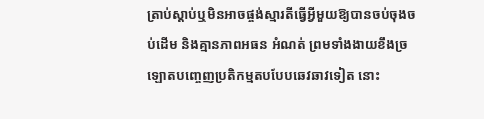ត្រាប់ស្តាប់ឬមិនអាចផ្ចង់ស្មារតីធ្វើអ្វីមួយឱ្យបានចប់ចុងចប់ដើម និងគ្មានភាពអធន អំណត់ ព្រមទាំងងាយខឹងច្រឡោតបញ្ចេញប្រតិកម្មតបបែបឆេវឆាវទៀត នោះ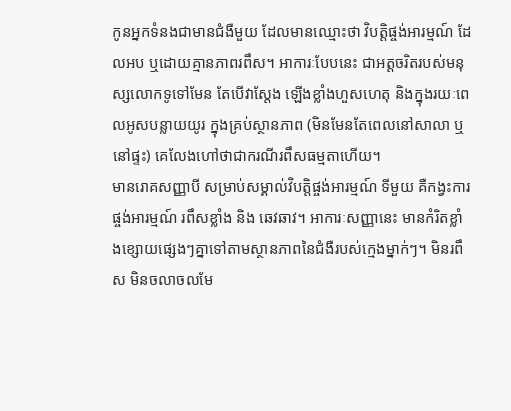កូនអ្នកទំនងជាមានជំងឺមួយ ដែលមានឈ្មោះថា វិបត្តិផ្ចង់អារម្មណ៍ ដែលអប ឬដោយគ្មានភាពរពឹស។ អាការៈបែបនេះ ជាអត្តចរិតរបស់មនុស្សលោកទូទៅមែន តែបើវាស្តែង ឡើងខ្លាំងហួសហេតុ និងក្នុងរយៈពេលអូសបន្លាយយូរ ក្នុងគ្រប់ស្ថានភាព (មិនមែនតែពេលនៅសាលា ឬនៅផ្ទះ) គេលែងហៅថាជាករណីរពឹសធម្មតាហើយ។
មានរោគសញ្ញាបី សម្រាប់សម្គាល់វិបត្តិផ្ចង់អារម្មណ៍ ទីមួយ គឺកង្វះការផ្ចង់អារម្មណ៍ រពឹសខ្លាំង និង ឆេវឆាវ។ អាការៈសញ្ញានេះ មានកំរិតខ្លាំងខ្សោយផ្សេងៗគ្នាទៅតាមស្ថានភាពនៃជំងឺរបស់ក្មេងម្នាក់ៗ។ មិនរពឹស មិនចលាចលមែ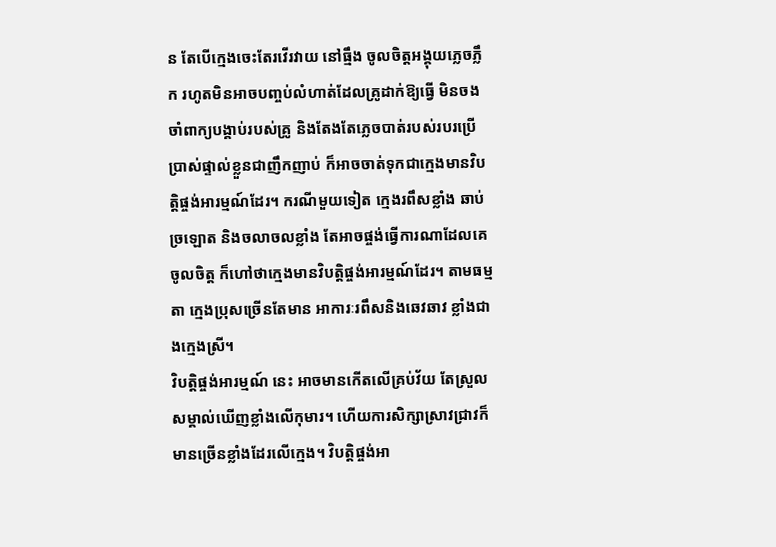ន តែបើក្មេងចេះតែរវើរវាយ នៅធ្មឹង ចូលចិត្តអង្គុយភ្លេចភ្លឹក រហូតមិនអាចបញ្ចប់លំហាត់ដែលគ្រូដាក់ឱ្យធ្វើ មិនចងចាំពាក្យបង្គាប់របស់គ្រូ និងតែងតែភ្លេចបាត់របស់របរប្រើប្រាស់ផ្ទាល់ខ្លួនជាញឹកញាប់ ក៏អាចចាត់ទុកជាក្មេងមានវិបត្តិផ្ចង់អារម្មណ៍ដែរ។ ករណីមួយទៀត ក្មេងរពឹសខ្លាំង ឆាប់ច្រឡោត និងចលាចលខ្លាំង តែអាចផ្ចង់ធ្វើការណាដែលគេចូលចិត្ត ក៏ហៅថាក្មេងមានវិបត្តិផ្ចង់អារម្មណ៍ដែរ។ តាមធម្មតា ក្មេងប្រុសច្រើនតែមាន អាការៈរពឹសនិងឆេវឆាវ ខ្លាំងជាងក្មេងស្រី។
វិបត្តិផ្ចង់អារម្មណ៍ នេះ អាចមានកើតលើគ្រប់វ័យ តែស្រួលសម្គាល់ឃើញខ្លាំងលើកុមារ។ ហើយការសិក្សាស្រាវជ្រាវក៏មានច្រើនខ្លាំងដែរលើក្មេង។ វិបត្តិផ្ចង់អា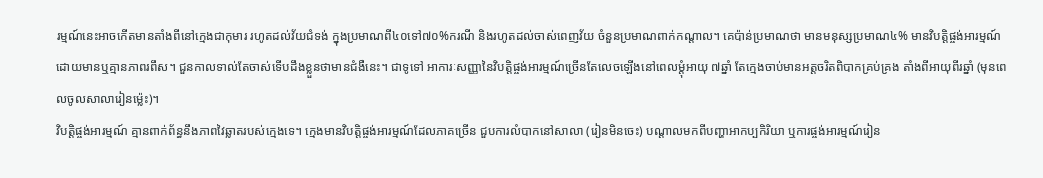រម្មណ៍នេះអាចកើតមានតាំងពីនៅក្មេងជាកុមារ រហូតដល់វ័យជំទង់ ក្នុងប្រមាណពី៤០ទៅ៧០%ករណី និងរហូតដល់ចាស់ពេញវ័យ ចំនួនប្រមាណពាក់កណ្តាល។ គេប៉ាន់ប្រមាណថា មានមនុស្សប្រមាណ៤% មានវិបត្តិផ្ចង់អារម្មណ៍ ដោយមានឬគ្មានភាពរពឹស។ ជួនកាលទាល់តែចាស់ទើបដឹងខ្លួនថាមានជំងឺនេះ។ ជាទូទៅ អាការៈសញ្ញានៃវិបត្តិផ្ចង់អារម្មណ៍ច្រើនតែលេចឡើងនៅពេលម្តុំអាយុ ៧ឆ្នាំ តែក្មេងចាប់មានអត្តចរិតពិបាកគ្រប់គ្រង តាំងពីអាយុពីរឆ្នាំ (មុនពេលចូលសាលារៀនម្ល៉េះ)។
វិបត្តិផ្ចង់អារម្មណ៍ គ្មានពាក់ព័ន្ធនឹងភាពវៃឆ្លាតរបស់ក្មេងទេ។ ក្មេងមានវិបត្តិផ្ចង់អារម្មណ៍ដែលភាគច្រើន ជួបការលំបាកនៅសាលា (រៀនមិនចេះ) បណ្តាលមកពីបញ្ហាអាកប្បកិរិយា ឬការផ្ចង់អារម្មណ៍រៀន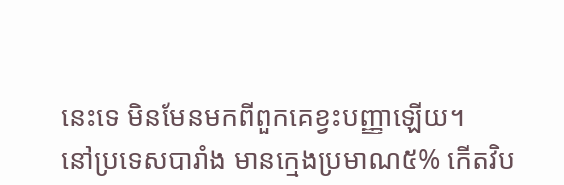នេះទេ មិនមែនមកពីពួកគេខ្វះបញ្ញាឡើយ។
នៅប្រទេសបារាំង មានក្មេងប្រមាណ៥% កើតវិប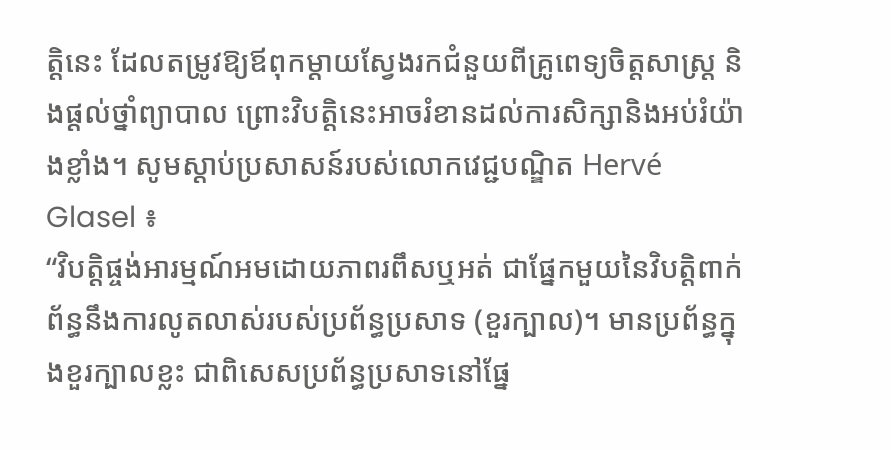ត្តិនេះ ដែលតម្រូវឱ្យឪពុកម្តាយស្វែងរកជំនួយពីគ្រូពេទ្យចិត្តសាស្ត្រ និងផ្តល់ថ្នាំព្យាបាល ព្រោះវិបត្តិនេះអាចរំខានដល់ការសិក្សានិងអប់រំយ៉ាងខ្លាំង។ សូមស្តាប់ប្រសាសន៍របស់លោកវេជ្ជបណ្ឌិត Hervé Glasel ៖
“វិបត្តិផ្ចង់អារម្មណ៍អមដោយភាពរពឹសឬអត់ ជាផ្នែកមួយនៃវិបត្តិពាក់ព័ន្ធនឹងការលូតលាស់របស់ប្រព័ន្ធប្រសាទ (ខួរក្បាល)។ មានប្រព័ន្ធក្នុងខួរក្បាលខ្លះ ជាពិសេសប្រព័ន្ធប្រសាទនៅផ្នែ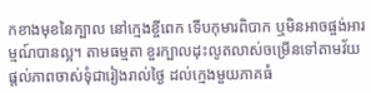កខាងមុខនៃក្បាល នៅក្មេងខ្ចីពេក ទើបកុមារពិបាក ឬមិនអាចផ្ចង់អារម្មណ៍បានល្អ។ តាមធម្មតា ខួរក្បាលដុះលូតលាស់ចម្រើនទៅតាមវ័យ ផ្តល់ភាពចាស់ទុំជារៀងរាល់ថ្ងៃ ដល់ក្មេងមួយភាគធំ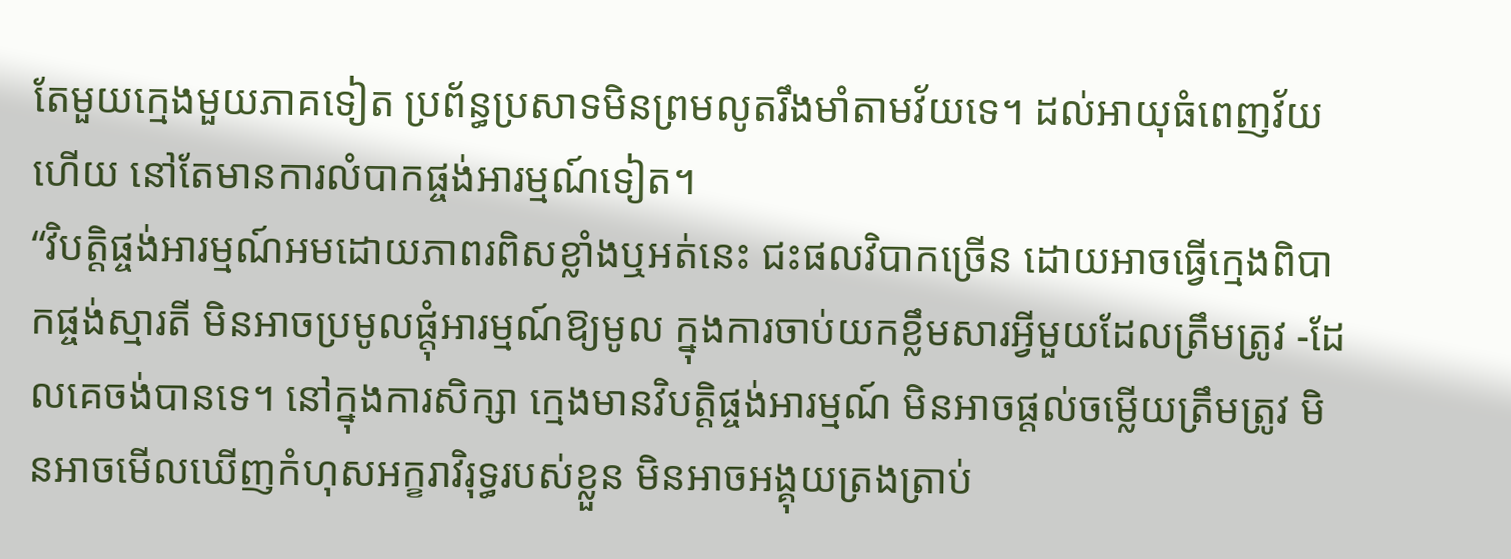តែមួយក្មេងមួយភាគទៀត ប្រព័ន្ធប្រសាទមិនព្រមលូតរឹងមាំតាមវ័យទេ។ ដល់អាយុធំពេញវ័យហើយ នៅតែមានការលំបាកផ្ចង់អារម្មណ៍ទៀត។
“វិបត្តិផ្ចង់អារម្មណ៍អមដោយភាពរពិសខ្លាំងឬអត់នេះ ជះផលវិបាកច្រើន ដោយអាចធ្វើក្មេងពិបាកផ្ចង់ស្មារតី មិនអាចប្រមូលផ្តុំអារម្មណ៍ឱ្យមូល ក្នុងការចាប់យកខ្លឹមសារអ្វីមួយដែលត្រឹមត្រូវ -ដែលគេចង់បានទេ។ នៅក្នុងការសិក្សា ក្មេងមានវិបត្តិផ្ចង់អារម្មណ៍ មិនអាចផ្តល់ចម្លើយត្រឹមត្រូវ មិនអាចមើលឃើញកំហុសអក្ខរាវិរុទ្ធរបស់ខ្លួន មិនអាចអង្គុយត្រងត្រាប់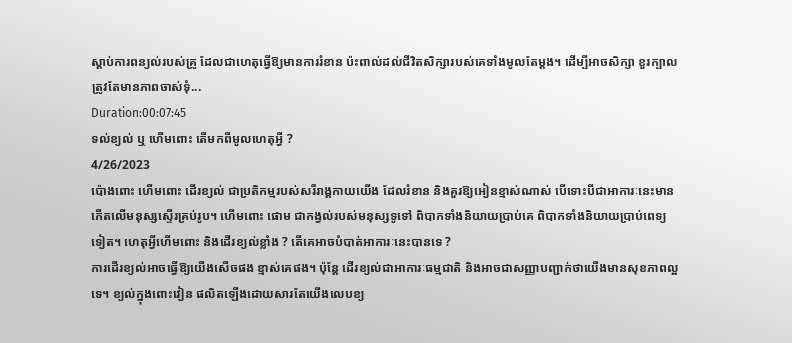ស្តាប់ការពន្យល់របស់គ្រូ ដែលជាហេតុធ្វើឱ្យមានការរំខាន ប៉ះពាល់ដល់ជីវិតសិក្សារបស់គេទាំងមូលតែម្តង។ ដើម្បីអាចសិក្សា ខួរក្បាលត្រូវតែមានភាពចាស់ទុំ...
Duration:00:07:45
ទល់ខ្យល់ ឬ ហើមពោះ តើមកពីមូលហេតុអ្វី ?
4/26/2023
ប៉ោងពោះ ហើមពោះ ដើរខ្យល់ ជាប្រតិកម្មរបស់សរីរាង្គកាយយើង ដែលរំខាន និងគួរឱ្យអៀនខ្មាស់ណាស់ បើទោះបីជាអាការៈនេះមានកើតលើមនុស្សស្ទើរគ្រប់រូប។ ហើមពោះ ផោម ជាកង្វល់របស់មនុស្សទូទៅ ពិបាកទាំងនិយាយប្រាប់គេ ពិបាកទាំងនិយាយប្រាប់ពេទ្យទៀត។ ហេតុអ្វីហើមពោះ និងដើរខ្យល់ខ្លាំង ? តើគេអាចបំបាត់អាការៈនេះបានទេ ?
ការដើរខ្យល់អាចធ្វើឱ្យយើងសើចផង ខ្មាស់គេផង។ ប៉ុន្តែ ដើរខ្យល់ជាអាការៈធម្មជាតិ និងអាចជាសញ្ញាបញ្ជាក់ថាយើងមានសុខភាពល្អទេ។ ខ្យល់ក្នុងពោះវៀន ផលិតឡើងដោយសារតែយើងលេបខ្យ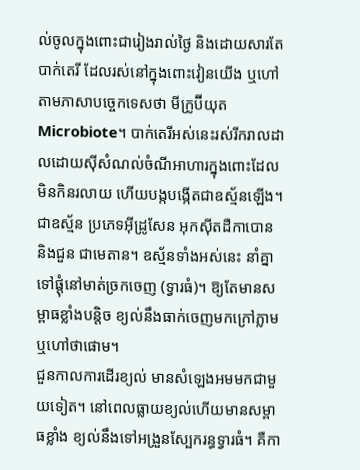ល់ចូលក្នុងពោះជារៀងរាល់ថ្ងៃ និងដោយសារតែបាក់តេរី ដែលរស់នៅក្នុងពោះវៀនយើង ឬហៅតាមភាសាបច្ចេកទេសថា មីក្រូប៊ីយុត Microbiote។ បាក់តេរីអស់នេះរស់រីករាលដាលដោយស៊ីសំណល់ចំណីអាហារក្នុងពោះដែលមិនកិនរលាយ ហើយបង្កបង្កើតជាឧស្ម័នឡើង។ ជាឧស្ម័ន ប្រភេទអ៊ីដ្រូសែន អុកស៊ីតដឺកាបោន និងជួន ជាមេតាន។ ឧស្ម័នទាំងអស់នេះ នាំគ្នាទៅផ្តុំនៅមាត់ច្រកចេញ (ទ្វារធំ)។ ឱ្យតែមានសម្ពាធខ្លាំងបន្តិច ខ្យល់នឹងធាក់ចេញមកក្រៅភ្លាម ឬហៅថាផោម។
ជួនកាលការដើរខ្យល់ មានសំឡេងអមមកជាមួយទៀត។ នៅពេលធ្លាយខ្យល់ហើយមានសម្ពាធខ្លាំង ខ្យល់នឹងទៅអង្រួនស្បែករន្ធទ្វារធំ។ គឺកា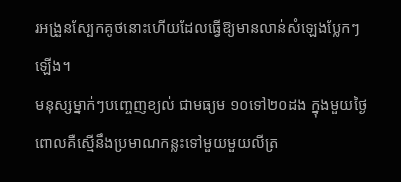រអង្រួនស្បែកគូថនោះហើយដែលធ្វើឱ្យមានលាន់សំឡេងប្លែកៗឡើង។
មនុស្សម្នាក់ៗបញ្ចេញខ្យល់ ជាមធ្យម ១០ទៅ២០ដង ក្នុងមួយថ្ងៃ ពោលគឺស្មើនឹងប្រមាណកន្លះទៅមួយមួយលីត្រ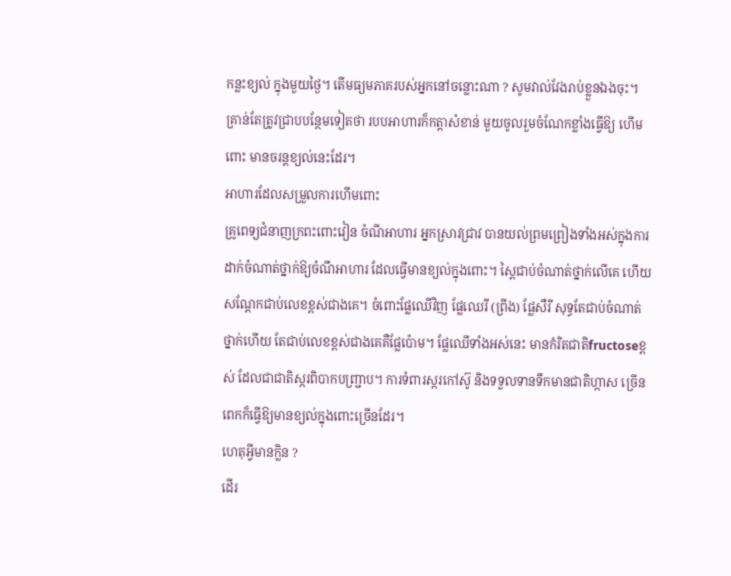កន្លះខ្យល់ ក្នុងមួយថ្ងៃ។ តើមធ្យមភាគរបស់អ្នកនៅចន្លោះណា ? សូមវាល់វែងរាប់ខ្លួនឯងចុះ។ គ្រាន់តែត្រូវជ្រាបបន្ថែមទៀតថា របបអាហារក៏កត្តាសំខាន់ មួយចូលរួមចំណែកខ្លាំងធ្វើឱ្យ ហើមពោះ មានចរន្តខ្យល់នេះដែរ។
អាហារដែលសម្រួលការហើមពោះ
គ្រូពេទ្យជំនាញក្រពះពោះវៀន ចំណីអាហារ អ្នកស្រាវជ្រាវ បានយល់ព្រមព្រៀងទាំងអស់ក្នុងការដាក់ចំណាត់ថ្នាក់ឱ្យចំណីអាហារ ដែលធ្វើមានខ្យល់ក្នុងពោះ។ ស្ពៃជាប់ចំណាត់ថ្នាក់លើគេ ហើយសណ្តែកជាប់លេខខ្ពស់ជាងគេ។ ចំពោះផ្លែឈើវិញ ផ្លែឈេរី (ព្រីង) ផ្លែសឺរី សុទ្ធតែជាប់ចំណាត់ថ្នាក់ហើយ តែជាប់លេខខ្ពស់ជាងគេគឺផ្លែប៉ោម។ ផ្លែឈើទាំងអស់នេះ មានកំរិតជាតិfructoseខ្ពស់ ដែលជាជាតិស្ករពិបាកបញ្ជ្រាប។ ការទំពារស្ករកៅស៊ូ និងទទួលទានទឹកមានជាតិហ្កាស ច្រើនពេកក៏ធ្វើឱ្យមានខ្យល់ក្នុងពោះច្រើនដែរ។
ហេតុអ្វីមានក្លិន ?
ដើរ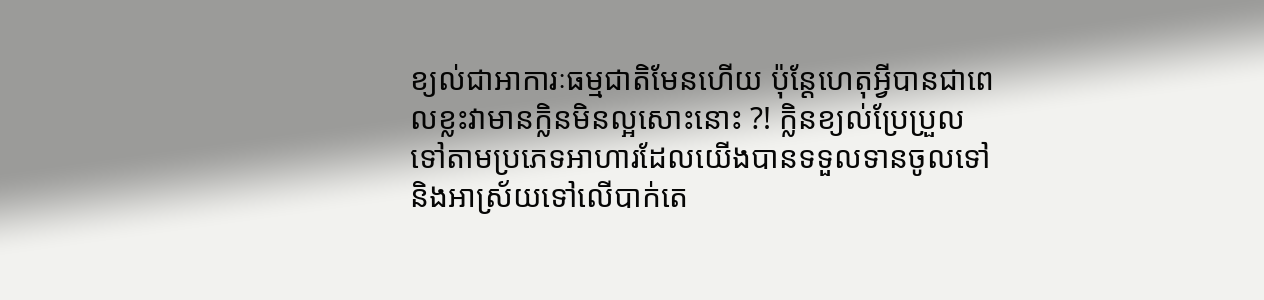ខ្យល់ជាអាការៈធម្មជាតិមែនហើយ ប៉ុន្តែហេតុអ្វីបានជាពេលខ្លះវាមានក្លិនមិនល្អសោះនោះ ?! ក្លិនខ្យល់ប្រែប្រួលទៅតាមប្រភេទអាហារដែលយើងបានទទួលទានចូលទៅ និងអាស្រ័យទៅលើបាក់តេ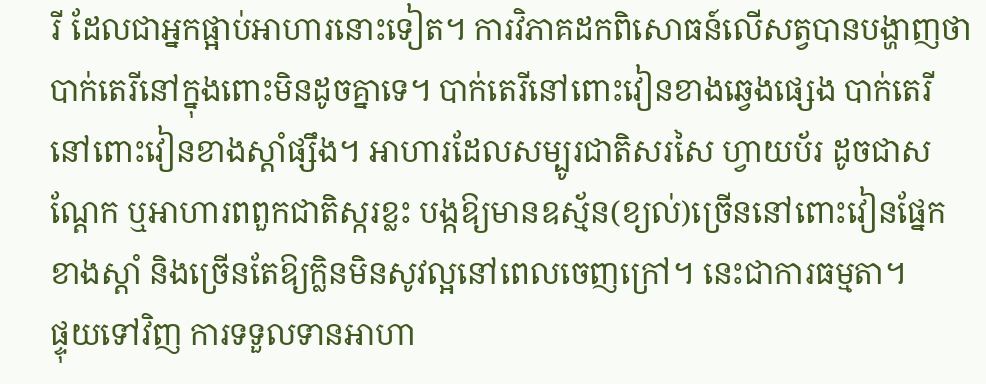រី ដែលជាអ្នកផ្អាប់អាហារនោះទៀត។ ការវិភាគដកពិសោធន៍លើសត្វបានបង្ហាញថា បាក់តេរីនៅក្នុងពោះមិនដូចគ្នាទេ។ បាក់តេរីនៅពោះវៀនខាងឆ្វេងផ្សេង បាក់តេរីនៅពោះវៀនខាងស្តាំផ្សឹង។ អាហារដែលសម្បូរជាតិសរសៃ ហ្វាយប័រ ដូចជាសណ្តែក ឬអាហារពពួកជាតិស្ករខ្លះ បង្កឱ្យមានឧស្ម័ន(ខ្យល់)ច្រើននៅពោះវៀនផ្នែកខាងស្តាំ និងច្រើនតែឱ្យក្លិនមិនសូវល្អនៅពេលចេញក្រៅ។ នេះជាការធម្មតា។
ផ្ទុយទៅវិញ ការទទួលទានអាហា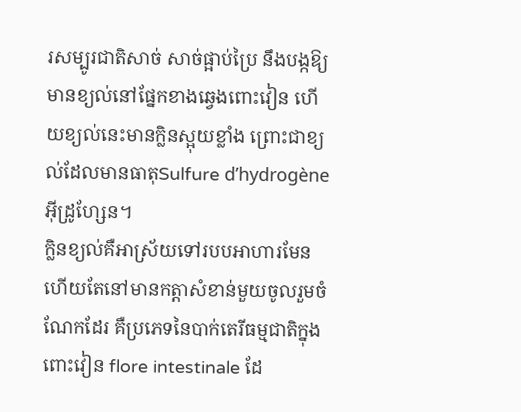រសម្បូរជាតិសាច់ សាច់ផ្អាប់ប្រៃ នឹងបង្កឱ្យមានខ្យល់នៅផ្នែកខាងឆ្វេងពោះវៀន ហើយខ្យល់នេះមានក្លិនស្អុយខ្លាំង ព្រោះជាខ្យល់ដែលមានធាតុSulfure d’hydrogène អ៊ីដ្រូហ្សែន។
ក្លិនខ្យល់គឺអាស្រ័យទៅរបបអាហារមែនហើយតែនៅមានកត្តាសំខាន់មួយចូលរួមចំណែកដែរ គឺប្រភេទនៃបាក់តេរីធម្មជាតិក្នុងពោះវៀន flore intestinale ដែ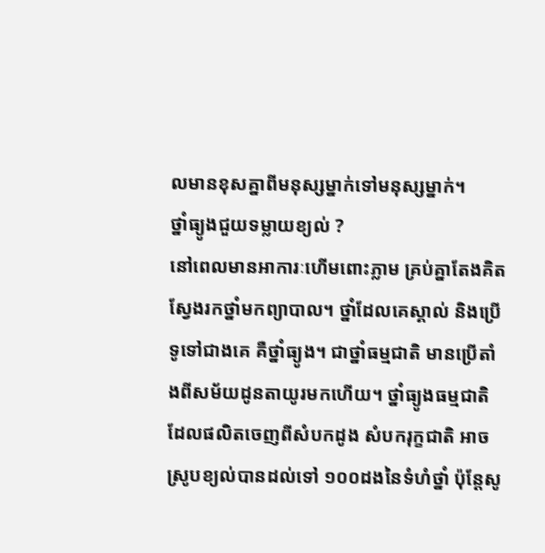លមានខុសគ្នាពីមនុស្សម្នាក់ទៅមនុស្សម្នាក់។
ថ្នាំធ្យូងជួយទម្លាយខ្យល់ ?
នៅពេលមានអាការៈហើមពោះភ្លាម គ្រប់គ្នាតែងគិតស្វែងរកថ្នាំមកព្យាបាល។ ថ្នាំដែលគេស្គាល់ និងប្រើទូទៅជាងគេ គឺថ្នាំធ្យូង។ ជាថ្នាំធម្មជាតិ មានប្រើតាំងពីសម័យដូនតាយូរមកហើយ។ ថ្នាំធ្យូងធម្មជាតិដែលផលិតចេញពីសំបកដូង សំបករុក្ខជាតិ អាចស្រូបខ្យល់បានដល់ទៅ ១០០ដងនៃទំហំថ្នាំ ប៉ុន្តែសូ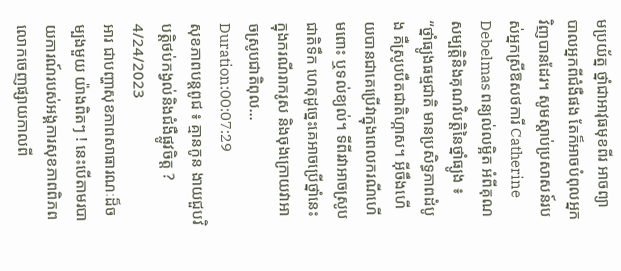មប្រយ័ត្ន ថ្នាំជាអាវុធមុខពីរ អាចព្យាបាលអ្នកពីជំងឺផង តែក៏អាចបំពុលអ្នកវិញបានដែរ។ សូមស្តាប់ប្រសាសន៍របស់អ្នកស្រីឱសថការី Catherine Debelmas ពន្យល់លម្អិត អំពីគុណសម្បត្តិនិងគុណវិបត្តិនៃថ្នាំធ្យូង ៖
“ថ្នាំធ្យូងធម្មជាតិ មានប្រសិទ្ធភាពដំបូង គឺស្រូបបឺតជាតិហ្កាស។ អ៊ីចឹងហើយបានជាគេប្រើវាក្នុងពេលករណីហើមពោះ ឬទល់ខ្យល់។ ទីពីរវាអាចស្រូបជាតិទឹក ហេតុដូច្នេះគេអាចប្រើថ្នាំនេះក្នុងករណីរាករូស និងចុងក្រោយវាអាចស្រូបជាតិពុល...
Duration:00:07:29
សុខភាពបន្តពូជ ៖ គ្មានកូន ងាយជួបវិបត្តិថប់កង្វល់និងជំងឺផ្លូវចិត្ត ?
4/24/2023
អារ ជាបញ្ហាសុខភាពសាធារណៈដ៏ចម្បងមួយ យ៉ាងពិតៗ ! នេះបើតាមរបាយការណ៍របស់អង្គការសុខភាពពិភពលោកចេញផ្សាយកាលពី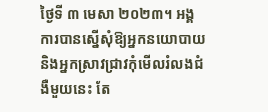ថ្ងៃទី ៣ មេសា ២០២៣។ អង្គការបានស្នើសុំឱ្យអ្នកនយោបាយ និងអ្នកស្រាវជ្រាវកុំមើលរំលងជំងឺមួយនេះ តែ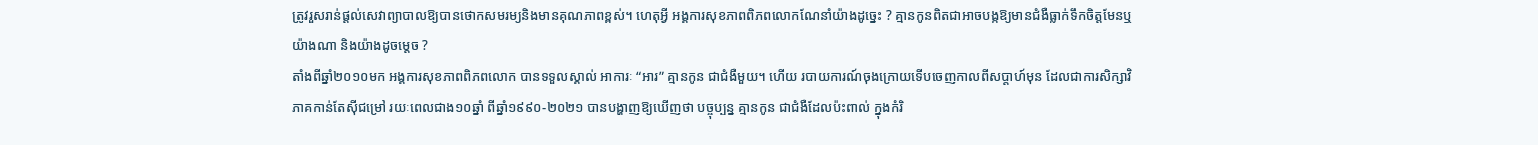ត្រូវរួសរាន់ផ្តល់សេវាព្យាបាលឱ្យបានថោកសមរម្យនិងមានគុណភាពខ្ពស់។ ហេតុអ្វី អង្គការសុខភាពពិភពលោកណែនាំយ៉ាងដូច្នេះ ? គ្មានកូនពិតជាអាចបង្កឱ្យមានជំងឺធ្លាក់ទឹកចិត្តមែនឬយ៉ាងណា និងយ៉ាងដូចម្តេច ?
តាំងពីឆ្នាំ២០១០មក អង្គការសុខភាពពិភពលោក បានទទួលស្គាល់ អាការៈ “អារ” គ្មានកូន ជាជំងឺមួយ។ ហើយ របាយការណ៍ចុងក្រោយទើបចេញកាលពីសប្តាហ៍មុន ដែលជាការសិក្សាវិភាគកាន់តែស៊ីជម្រៅ រយៈពេលជាង១០ឆ្នាំ ពីឆ្នាំ១៩៩០-២០២១ បានបង្ហាញឱ្យឃើញថា បច្ចុប្បន្ន គ្មានកូន ជាជំងឺដែលប៉ះពាល់ ក្នុងកំរិ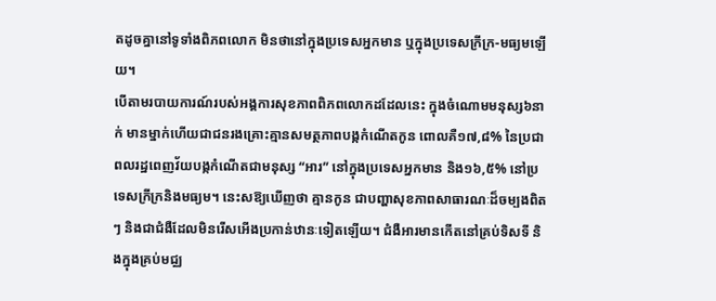តដូចគ្នានៅទូទាំងពិភពលោក មិនថានៅក្នុងប្រទេសអ្នកមាន ឬក្នុងប្រទេសក្រីក្រ-មធ្យមឡើយ។
បើតាមរបាយការណ៍របស់អង្គការសុខភាពពិភពលោកដដែលនេះ ក្នុងចំណោមមនុស្ស៦នាក់ មានម្នាក់ហើយជាជនរងគ្រោះគ្មានសមត្ថភាពបង្កកំណើតកូន ពោលគឺ១៧,៨% នៃប្រជាពលរដ្ឋពេញវ័យបង្កកំណើតជាមនុស្ស “អារ” នៅក្នុងប្រទេសអ្នកមាន និង១៦,៥% នៅប្រទេសក្រីក្រនិងមធ្យម។ នេះសឱ្យឃើញថា គ្មានកូន ជាបញ្ហាសុខភាពសាធារណៈដ៏ចម្បងពិតៗ និងជាជំងឺដែលមិនរើសអើងប្រកាន់ឋានៈទៀតឡើយ។ ជំងឺអារមានកើតនៅគ្រប់ទិសទី និងក្នុងគ្រប់មជ្ឈ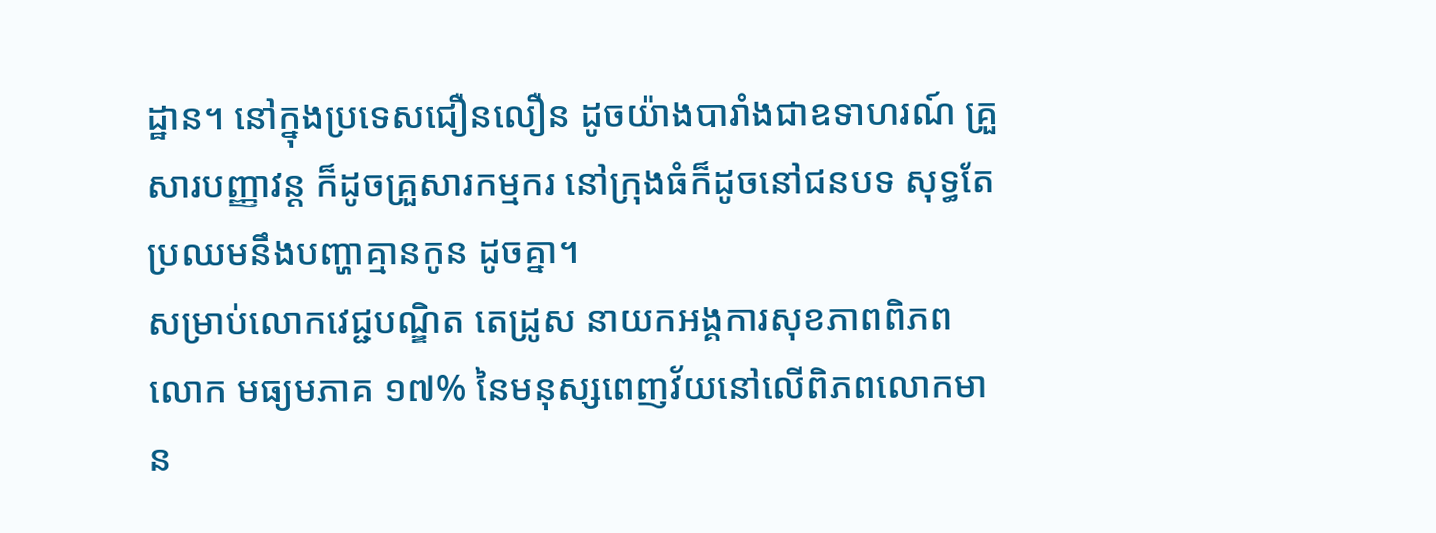ដ្ឋាន។ នៅក្នុងប្រទេសជឿនលឿន ដូចយ៉ាងបារាំងជាឧទាហរណ៍ គ្រួសារបញ្ញាវន្ត ក៏ដូចគ្រួសារកម្មករ នៅក្រុងធំក៏ដូចនៅជនបទ សុទ្ធតែប្រឈមនឹងបញ្ហាគ្មានកូន ដូចគ្នា។
សម្រាប់លោកវេជ្ជបណ្ឌិត តេដ្រូស នាយកអង្គការសុខភាពពិភពលោក មធ្យមភាគ ១៧% នៃមនុស្សពេញវ័យនៅលើពិភពលោកមាន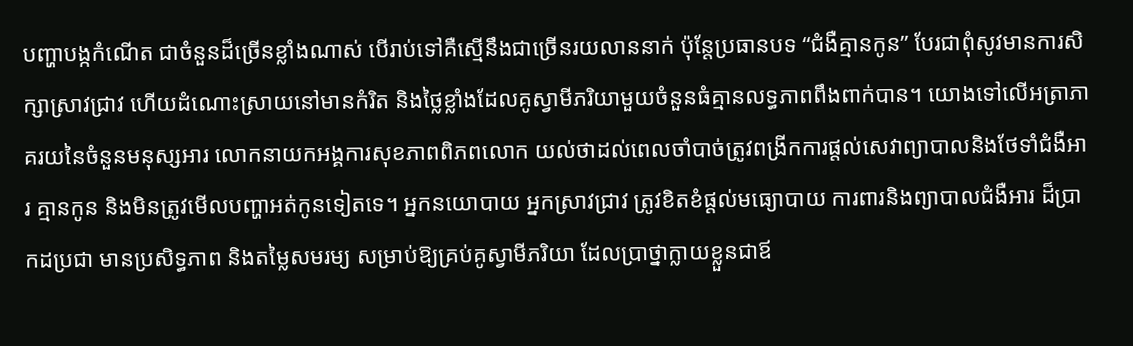បញ្ហាបង្កកំណើត ជាចំនួនដ៏ច្រើនខ្លាំងណាស់ បើរាប់ទៅគឺស្មើនឹងជាច្រើនរយលាននាក់ ប៉ុន្តែប្រធានបទ “ជំងឺគ្មានកូន” បែរជាពុំសូវមានការសិក្សាស្រាវជ្រាវ ហើយដំណោះស្រាយនៅមានកំរិត និងថ្លៃខ្លាំងដែលគូស្វាមីភរិយាមួយចំនួនធំគ្មានលទ្ធភាពពឹងពាក់បាន។ យោងទៅលើអត្រាភាគរយនៃចំនួនមនុស្សអារ លោកនាយកអង្គការសុខភាពពិភពលោក យល់ថាដល់ពេលចាំបាច់ត្រូវពង្រីកការផ្តល់សេវាព្យាបាលនិងថែទាំជំងឺអារ គ្មានកូន និងមិនត្រូវមើលបញ្ហាអត់កូនទៀតទេ។ អ្នកនយោបាយ អ្នកស្រាវជ្រាវ ត្រូវខិតខំផ្តល់មធ្យោបាយ ការពារនិងព្យាបាលជំងឺអារ ដ៏ប្រាកដប្រជា មានប្រសិទ្ធភាព និងតម្លៃសមរម្យ សម្រាប់ឱ្យគ្រប់គូស្វាមីភរិយា ដែលប្រាថ្នាក្លាយខ្លួនជាឪ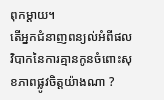ពុកម្តាយ។
តើអ្នកជំនាញពន្យល់អំពីផលវិបាកនៃការគ្មានកូនចំពោះសុខភាពផ្លូវចិត្តយ៉ាងណា ?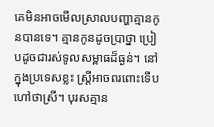គេមិនអាចមើលស្រាលបញ្ហាគ្មានកូនបានទេ។ គ្មានកូនដូចប្រាថ្នា ប្រៀបដូចជារស់ទូលសម្ពាធដ៏ធ្ងន់។ នៅក្នុងប្រទេសខ្លះ ស្ត្រីអាចពរពោះទើបហៅថាស្រី។ បុរសគ្មាន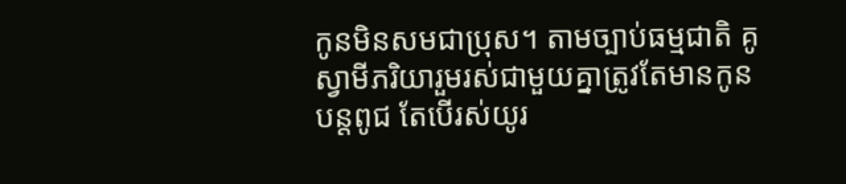កូនមិនសមជាប្រុស។ តាមច្បាប់ធម្មជាតិ គូស្វាមីភរិយារួមរស់ជាមួយគ្នាត្រូវតែមានកូន បន្តពូជ តែបើរស់យូរ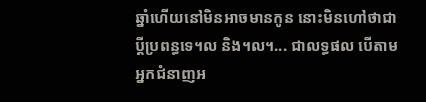ឆ្នាំហើយនៅមិនអាចមានកូន នោះមិនហៅថាជាប្តីប្រពន្ធទេ។ល និង។ល។... ជាលទ្ធផល បើតាមអ្នកជំនាញអ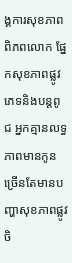ង្គការសុខភាពពិភពលោក ផ្នែកសុខភាពផ្លូវភេទនិងបន្តពូជ អ្នកគ្មានលទ្ធភាពមានកូន ច្រើនតែមានបញ្ហាសុខភាពផ្លូវចិ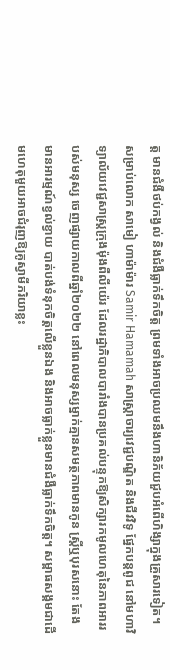ត្ត មានជំងឺថប់កង្វល់ និងជំងឺធ្លាក់ទឹកចិត្ត ព្រមទាំងអាចប្រឈមនឹងហានិភ័យជួបអំពើហិង្សាក្នុងគ្រួសារទៀត។
សម្រាប់លោក សាមៀ ហាម៉ាម៉ារ Samir Hamamah សាស្ត្រាចារ្យវេជ្ជបណ្ឌិត និងជីវវិទូ ផ្នែកបន្តពូជ នៅមហាវិទ្យាល័យវេជ្ជសាស្ត្រក្រុងម៉ុងពឺលីយ៉េរ ដែលរដ្ឋាភិបាលបារាំងបានប្រគល់បន្ទុកឱ្យសិក្សារកមូលហេតុនៃភាពអាររបស់មនុស្ស ចេញផ្សាយកាលពីឆ្នាំ២០២២ នៅពេលមនុស្សម្នាក់គ្មានសមត្ថភាពមានកូន ស្ត្រីឬបុរសនោះ តែងមានអារម្មណ៍ខ្វល់ខ្វាយ បាត់បង់ទំនុកចិត្តលើខ្លួនឯង និងអាចធ្លាក់ខ្លួនមានជំងឺធ្លាក់ទឹកចិត្ត។ សម្ពាធសង្គមជាដើមហេតុមួយអាចជំរុញឱ្យគូស្វាមីភរិយាខ្លះ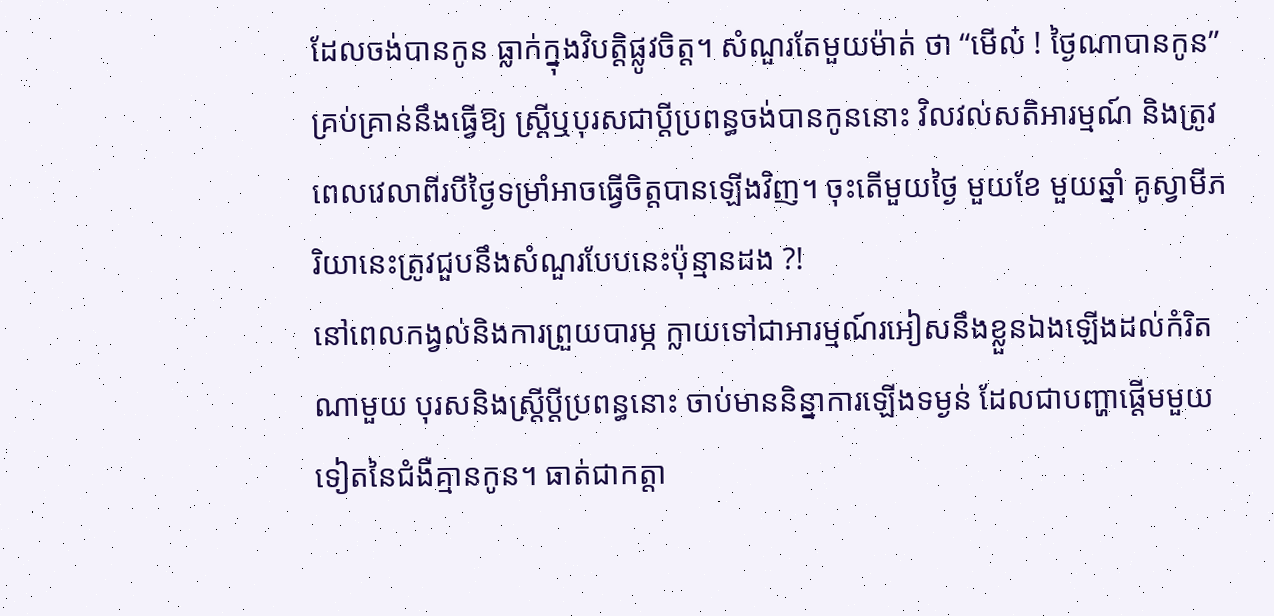ដែលចង់បានកូន ធ្លាក់ក្នុងវិបត្តិផ្លូវចិត្ត។ សំណួរតែមួយម៉ាត់ ថា “មើល៎ ! ថ្ងៃណាបានកូន” គ្រប់គ្រាន់នឹងធ្វើឱ្យ ស្ត្រីឬបុរសជាប្តីប្រពន្ធចង់បានកូននោះ វិលវល់សតិអារម្មណ៍ និងត្រូវពេលវេលាពីរបីថ្ងៃទម្រាំអាចធ្វើចិត្តបានឡើងវិញ។ ចុះតើមួយថ្ងៃ មួយខែ មួយឆ្នាំ គូស្វាមីភរិយានេះត្រូវជួបនឹងសំណួរបែបនេះប៉ុន្មានដង ?!
នៅពេលកង្វល់និងការព្រួយបារម្ភ ក្លាយទៅជាអារម្មណ៍រអៀសនឹងខ្លួនឯងឡើងដល់កំរិតណាមួយ បុរសនិងស្ត្រីប្តីប្រពន្ធនោះ ចាប់មាននិន្នាការឡើងទម្ងន់ ដែលជាបញ្ហាផ្តើមមួយទៀតនៃជំងឺគ្មានកូន។ ធាត់ជាកត្តា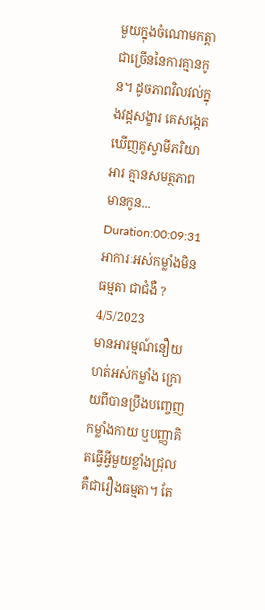មួយក្នុងចំណោមកត្តាជាច្រើននៃការគ្មានកូន។ ដូចភាពវិលវល់ក្នុងវដ្តសង្ខារ គេសង្កេតឃើញគូស្វាមីភរិយាអារ គ្មានសមត្ថភាពមានកូន...
Duration:00:09:31
អាការៈអស់កម្លាំងមិនធម្មតា ជាជំងឺ ?
4/5/2023
មានអារម្មណ៍នឿយហត់អស់កម្លាំង ក្រោយពីបានប្រឹងបញ្ចេញកម្លាំងកាយ ឬបញ្ញាគិតធ្វើអ្វីមួយខ្លាំងជ្រុល គឺជារឿងធម្មតា។ តែ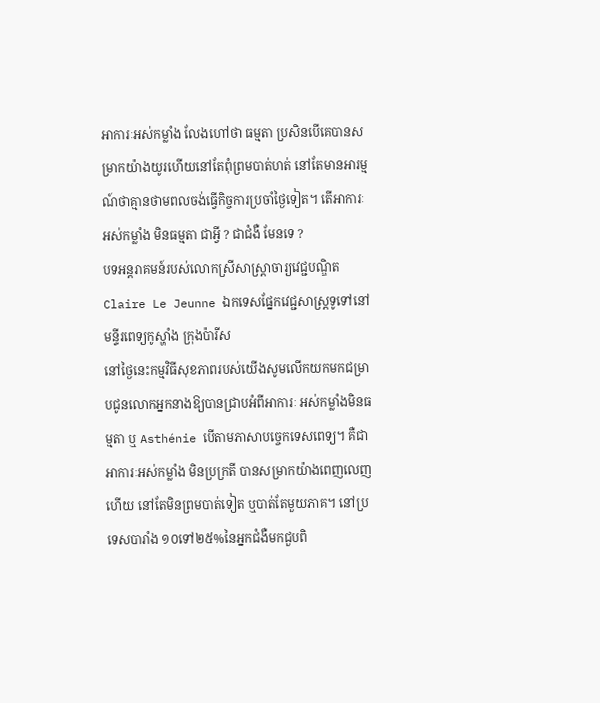អាការៈអស់កម្លាំង លែងហៅថា ធម្មតា ប្រសិនបើគេបានសម្រាកយ៉ាងយូរហើយនៅតែពុំព្រមបាត់ហត់ នៅតែមានអារម្មណ៍ថាគ្មានថាមពលចង់ធ្វើកិច្ចការប្រចាំថ្ងៃទៀត។ តើអាការៈអស់កម្លាំង មិនធម្មតា ជាអ្វី ? ជាជំងឺ មែនទេ ?
បទអន្តរាគមន៍របស់លោកស្រីសាស្ត្រាចារ្យវេជ្ជបណ្ឌិត Claire Le Jeunne ឯកទេសផ្នែកវេជ្ជសាស្ត្រទូទៅនៅមន្ទីរពេទ្យកូស្ហាំង ក្រុងប៉ារីស
នៅថ្ងៃនេះកម្មវិធីសុខភាពរបស់យើងសូមលើកយកមកជម្រាបជូនលោកអ្នកនាងឱ្យបានជ្រាបអំពីអាការៈ អស់កម្លាំងមិនធម្មតា ឬ Asthénie បើតាមភាសាបច្ចេកទេសពេទ្យ។ គឺជាអាការៈអស់កម្លាំង មិនប្រក្រតី បានសម្រាកយ៉ាងពេញលេញហើយ នៅតែមិនព្រមបាត់ទៀត ឬបាត់តែមួយភាគ។ នៅប្រទេសបារាំង ១០ទៅ២៥%នៃអ្នកជំងឺមកជួបពិ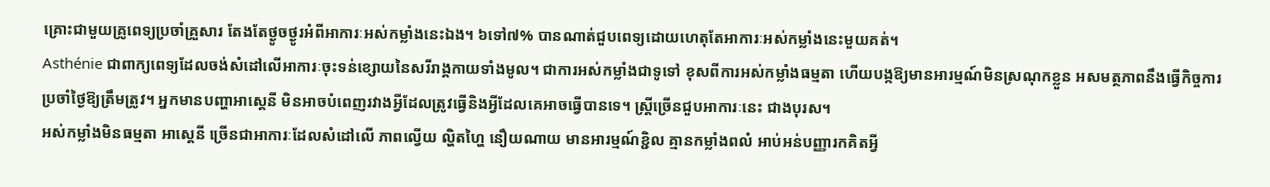គ្រោះជាមួយគ្រូពេទ្យប្រចាំគ្រួសារ តែងតែថ្ងូចថ្ងូរអំពីអាការៈអស់កម្លាំងនេះឯង។ ៦ទៅ៧% បានណាត់ជួបពេទ្យដោយហេតុតែអាការៈអស់កម្លាំងនេះមួយគត់។
Asthénie ជាពាក្យពេទ្យដែលចង់សំដៅលើអាការៈចុះទន់ខ្សោយនៃសរីរាង្គកាយទាំងមូល។ ជាការអស់កម្លាំងជាទូទៅ ខុសពីការអស់កម្លាំងធម្មតា ហើយបង្កឱ្យមានអារម្មណ៍មិនស្រណុកខ្លួន អសមត្ថភាពនឹងធ្វើកិច្ចការប្រចាំថ្ងៃឱ្យត្រឹមត្រូវ។ អ្នកមានបញ្ហាអាស្តេនី មិនអាចបំពេញរវាងអ្វីដែលត្រូវធ្វើនិងអ្វីដែលគេអាចធ្វើបានទេ។ ស្រ្តីច្រើនជួបអាការៈនេះ ជាងបុរស។
អស់កម្លាំងមិនធម្មតា អាស្តេនី ច្រើនជាអាការៈដែលសំដៅលើ ភាពល្វើយ ល្ហិតហ្ហៃ នឿយណាយ មានអារម្មណ៍ខ្ជិល គ្មានកម្លាំងពលំ អាប់អន់បញ្ញារកគិតអ្វី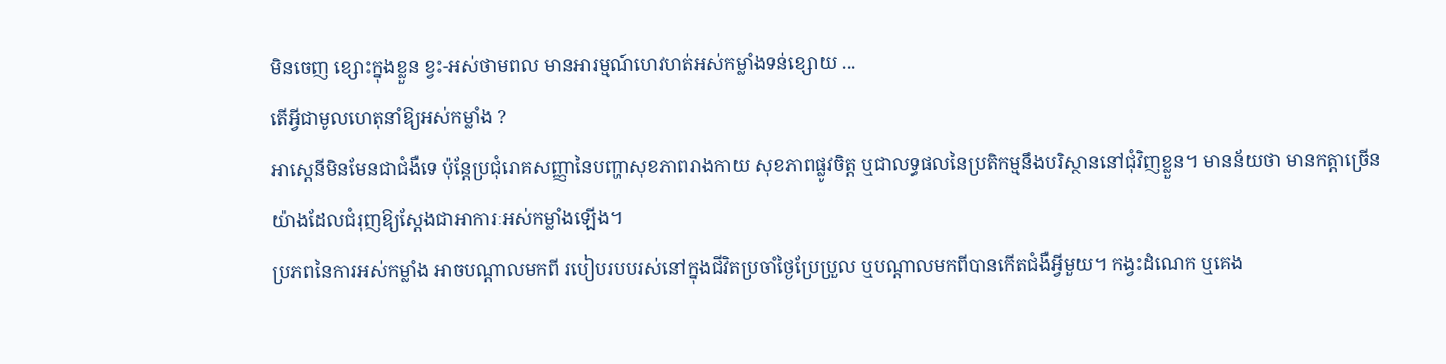មិនចេញ ខ្សោះក្នុងខ្លួន ខ្វះ-អស់ថាមពល មានអារម្មណ៍ហេវហត់អស់កម្លាំងទន់ខ្សោយ ...
តើអ្វីជាមូលហេតុនាំឱ្យអស់កម្លាំង ?
អាស្តេនីមិនមែនជាជំងឺទេ ប៉ុន្តែប្រជុំរោគសញ្ញានៃបញ្ហាសុខភាពរាងកាយ សុខភាពផ្លូវចិត្ត ឬជាលទ្ធផលនៃប្រតិកម្មនឹងបរិស្ថាននៅជុំវិញខ្លួន។ មានន័យថា មានកត្តាច្រើនយ៉ាងដែលជំរុញឱ្យស្តែងជាអាការៈអស់កម្លាំងឡើង។
ប្រភពនៃការអស់កម្លាំង អាចបណ្តាលមកពី របៀបរបបរស់នៅក្នុងជីវិតប្រចាំថ្ងៃប្រែប្រួល ឬបណ្តាលមកពីបានកើតជំងឺអ្វីមួយ។ កង្វះដំណេក ឬគេង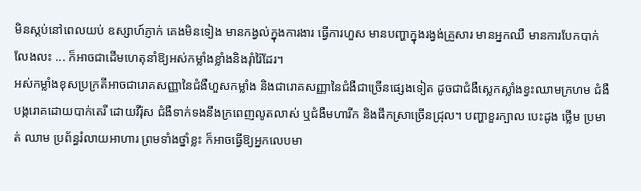មិនស្កប់នៅពេលយប់ ឧស្សាហ៍ភ្ញាក់ គេងមិនទៀង មានកង្វល់ក្នុងការងារ ធ្វើការហួស មានបញ្ហាក្នុងរង្វង់គ្រួសារ មានអ្នកឈឺ មានការបែកបាក់លែងលះ ... ក៏អាចជាដើមហេតុនាំឱ្យអស់កម្លាំងខ្លាំងនិងរ៉ាំរ៉ៃដែរ។
អស់កម្លាំងខុសប្រក្រតីអាចជារោគសញ្ញានៃជំងឺហួសកម្លាំង និងជារោគសញ្ញានៃជំងឺជាច្រើនផ្សេងទៀត ដូចជាជំងឺស្លេកស្លាំងខ្វះឈាមក្រហម ជំងឺបង្ករោគដោយបាក់តេរី ដោយវីរ៉ុស ជំងឺទាក់ទងនឹងក្រពេញលូតលាស់ ឬជំងឺមហារីក និងផឹកស្រាច្រើនជ្រុល។ បញ្ហាខួរក្បាល បេះដូង ថ្លើម ប្រមាត់ ឈាម ប្រព័ន្ធរំលាយអាហារ ព្រមទាំងថ្នាំខ្លះ ក៏អាចធ្វើឱ្យអ្នកលេបមា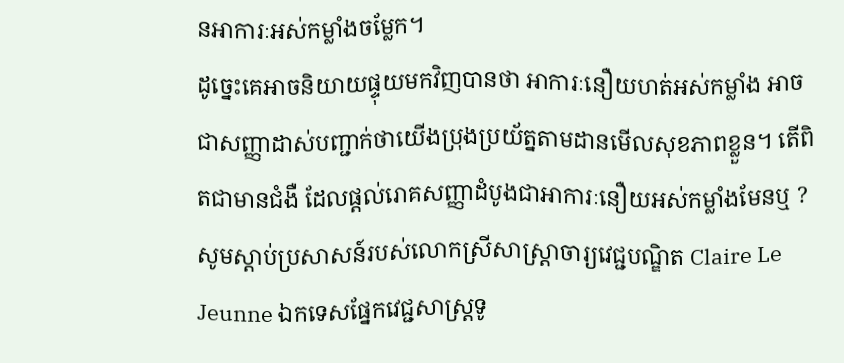នអាការៈអស់កម្លាំងចម្លែក។
ដូច្នេះគេអាចនិយាយផ្ទុយមកវិញបានថា អាការៈនឿយហត់អស់កម្លាំង អាចជាសញ្ញាដាស់បញ្ជាក់ថាយើងប្រុងប្រយ័ត្នតាមដានមើលសុខភាពខ្លួន។ តើពិតជាមានជំងឺ ដែលផ្តល់រោគសញ្ញាដំបូងជាអាការៈនឿយអស់កម្លាំងមែនឬ ? សូមស្តាប់ប្រសាសន៍របស់លោកស្រីសាស្ត្រាចារ្យវេជ្ជបណ្ឌិត Claire Le Jeunne ឯកទេសផ្នែកវេជ្ជសាស្ត្រទូ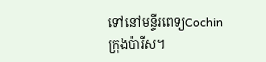ទៅនៅមន្ទីរពេទ្យCochin ក្រុងប៉ារីស។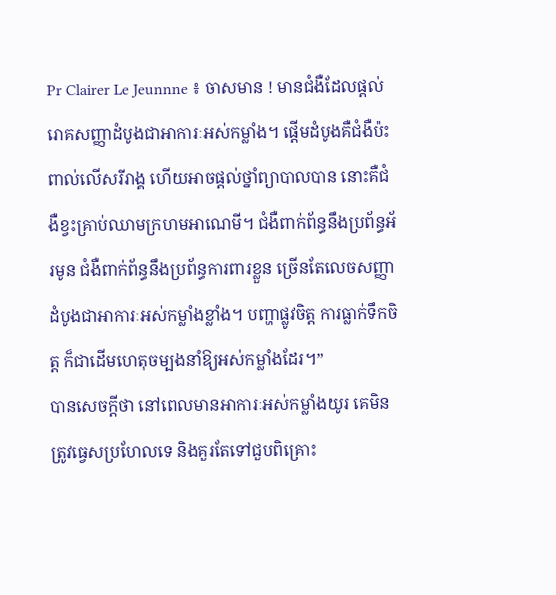Pr Clairer Le Jeunnne ៖ ចាសមាន ! មានជំងឺដែលផ្តល់រោគសញ្ញាដំបូងជាអាការៈអស់កម្លាំង។ ផ្តើមដំបូងគឺជំងឺប៉ះពាល់លើសរីរាង្គ ហើយអាចផ្តល់ថ្នាំព្យាបាលបាន នោះគឺជំងឺខ្វះគ្រាប់ឈាមក្រហមអាណេមី។ ជំងឺពាក់ព័ន្ធនឹងប្រព័ន្ធអ័រមូន ជំងឺពាក់ព័ន្ធនឹងប្រព័ន្ធការពារខ្លួន ច្រើនតែលេចសញ្ញាដំបូងជាអាការៈអស់កម្លាំងខ្លាំង។ បញ្ហាផ្លូវចិត្ត ការធ្លាក់ទឹកចិត្ត ក៏ជាដើមហេតុចម្បងនាំឱ្យអស់កម្លាំងដែរ។”
បានសេចក្តីថា នៅពេលមានអាការៈអស់កម្លាំងយូរ គេមិនត្រូវធ្វេសប្រហែលទេ និងគួរតែទៅជួបពិគ្រោះ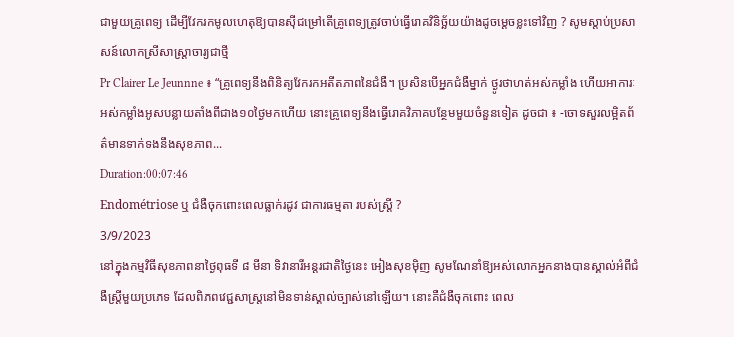ជាមួយគ្រូពេទ្យ ដើម្បីវែករកមូលហេតុឱ្យបានស៊ីជម្រៅតើគ្រូពេទ្យត្រូវចាប់ធ្វើរោគវិនិច្ឆ័យយ៉ាងដូចម្តេចខ្លះទៅវិញ ? សូមស្តាប់ប្រសាសន៍លោកស្រីសាស្ត្រាចារ្យជាថ្មី
Pr Clairer Le Jeunnne ៖ “គ្រូពេទ្យនឹងពិនិត្យវែករកអតីតភាពនៃជំងឺ។ ប្រសិនបើអ្នកជំងឺម្នាក់ ថ្ងូរថាហត់អស់កម្លាំង ហើយអាការៈអស់កម្លាំងអូសបន្លាយតាំងពីជាង១០ថ្ងៃមកហើយ នោះគ្រូពេទ្យនឹងធ្វើរោគវិភាគបន្ថែមមួយចំនួនទៀត ដូចជា ៖ -ចោទសួរលម្អិតព័ត៌មានទាក់ទងនឹងសុខភាព...
Duration:00:07:46
Endométriose ឬ ជំងឺចុកពោះពេលធ្លាក់រដូវ ជាការធម្មតា របស់ស្ត្រី ?
3/9/2023
នៅក្នុងកម្មវិធីសុខភាពនាថ្ងៃពុធទី ៨ មីនា ទិវានារីអន្តរជាតិថ្ងៃនេះ អៀងសុខម៉ិញ សូមណែនាំឱ្យអស់លោកអ្នកនាងបានស្គាល់អំពីជំងឺស្ត្រីមួយប្រភេទ ដែលពិភពវេជ្ជសាស្ត្រនៅមិនទាន់ស្គាល់ច្បាស់នៅឡើយ។ នោះគឺជំងឺចុកពោះ ពេល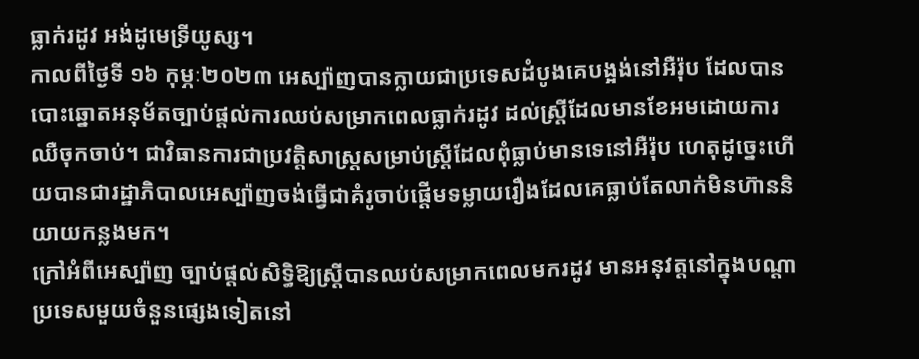ធ្លាក់រដូវ អង់ដូមេទ្រីយូស្ស។
កាលពីថ្ងៃទី ១៦ កុម្ភៈ២០២៣ អេស្ប៉ាញបានក្លាយជាប្រទេសដំបូងគេបង្អង់នៅអឺរ៉ុប ដែលបានបោះឆ្នោតអនុម័តច្បាប់ផ្តល់ការឈប់សម្រាកពេលធ្លាក់រដូវ ដល់ស្រ្តីដែលមានខែអមដោយការឈឺចុកចាប់។ ជាវិធានការជាប្រវត្តិសាស្ត្រសម្រាប់ស្ត្រីដែលពុំធ្លាប់មានទេនៅអឺរ៉ុប ហេតុដូច្នេះហើយបានជារដ្ឋាភិបាលអេស្ប៉ាញចង់ធ្វើជាគំរូចាប់ផ្តើមទម្លាយរឿងដែលគេធ្លាប់តែលាក់មិនហ៊ាននិយាយកន្លងមក។
ក្រៅអំពីអេស្ប៉ាញ ច្បាប់ផ្តល់សិទ្ធិឱ្យស្ត្រីបានឈប់សម្រាកពេលមករដូវ មានអនុវត្តនៅក្នុងបណ្តាប្រទេសមួយចំនួនផ្សេងទៀតនៅ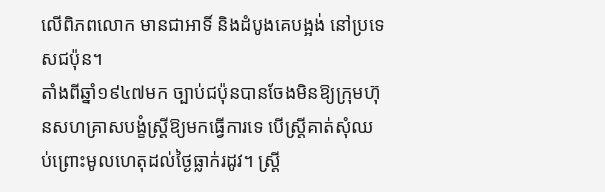លើពិភពលោក មានជាអាទិ៍ និងដំបូងគេបង្អង់ នៅប្រទេសជប៉ុន។
តាំងពីឆ្នាំ១៩៤៧មក ច្បាប់ជប៉ុនបានចែងមិនឱ្យក្រុមហ៊ុនសហគ្រាសបង្ខំស្ត្រីឱ្យមកធ្វើការទេ បើស្ត្រីគាត់សុំឈប់ព្រោះមូលហេតុដល់ថ្ងៃធ្លាក់រដូវ។ ស្ត្រី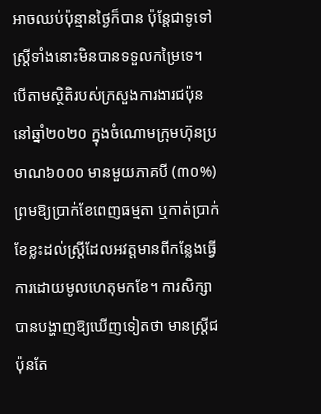អាចឈប់ប៉ុន្មានថ្ងៃក៏បាន ប៉ុន្តែជាទូទៅស្ត្រីទាំងនោះមិនបានទទួលកម្រៃទេ។ បើតាមស្ថិតិរបស់ក្រសួងការងារជប៉ុន នៅឆ្នាំ២០២០ ក្នុងចំណោមក្រុមហ៊ុនប្រមាណ៦០០០ មានមួយភាគបី (៣០%) ព្រមឱ្យប្រាក់ខែពេញធម្មតា ឬកាត់ប្រាក់ខែខ្លះដល់ស្ត្រីដែលអវត្តមានពីកន្លែងធ្វើការដោយមូលហេតុមកខែ។ ការសិក្សាបានបង្ហាញឱ្យឃើញទៀតថា មានស្រ្តីជប៉ុនតែ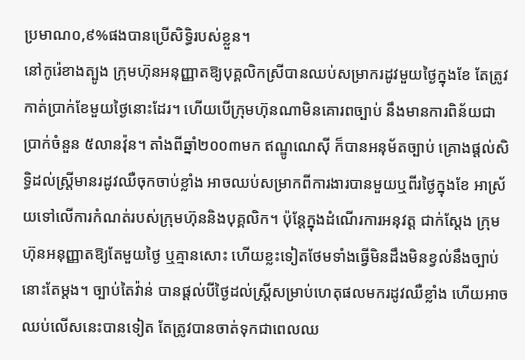ប្រមាណ០,៩%ផងបានប្រើសិទ្ធិរបស់ខ្លួន។
នៅកូរ៉េខាងត្បូង ក្រុមហ៊ុនអនុញ្ញាតឱ្យបុគ្គលិកស្រីបានឈប់សម្រាករដូវមួយថ្ងៃក្នុងខែ តែត្រូវកាត់ប្រាក់ខែមួយថ្ងៃនោះដែរ។ ហើយបើក្រុមហ៊ុនណាមិនគោរពច្បាប់ នឹងមានការពិន័យជាប្រាក់ចំនួន ៥លានវ៉ុន។ តាំងពីឆ្នាំ២០០៣មក ឥណ្ឌូណេស៊ី ក៏បានអនុម័តច្បាប់ គ្រោងផ្តល់សិទ្ធិដល់ស្ត្រីមានរដូវឈឺចុកចាប់ខ្លាំង អាចឈប់សម្រាកពីការងារបានមួយឬពីរថ្ងៃក្នុងខែ អាស្រ័យទៅលើការកំណត់របស់ក្រុមហ៊ុននិងបុគ្គលិក។ ប៉ុន្តែក្នុងដំណើរការអនុវត្ត ជាក់ស្តែង ក្រុមហ៊ុនអនុញ្ញាតឱ្យតែមួយថ្ងៃ ឬគ្មានសោះ ហើយខ្លះទៀតថែមទាំងធ្វើមិនដឹងមិនខ្វល់នឹងច្បាប់នោះតែម្តង។ ច្បាប់តៃវ៉ាន់ បានផ្តល់បីថ្ងៃដល់ស្ត្រីសម្រាប់ហេតុផលមករដូវឈឺខ្លាំង ហើយអាចឈប់លើសនេះបានទៀត តែត្រូវបានចាត់ទុកជាពេលឈ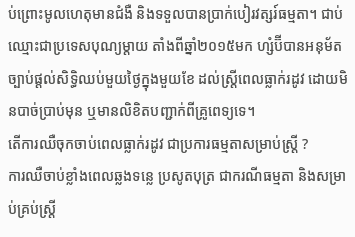ប់ព្រោះមូលហេតុមានជំងឺ និងទទួលបានប្រាក់បៀរវត្សរ៍ធម្មតា។ ជាប់ឈ្មោះជាប្រទេសបុណ្យម្តាយ តាំងពីឆ្នាំ២០១៥មក ហ្សំប៊ីបានអនុម័តច្បាប់ផ្តល់សិទ្ធិឈប់មួយថ្ងៃក្នុងមួយខែ ដល់ស្ត្រីពេលធ្លាក់រដូវ ដោយមិនបាច់ប្រាប់មុន ឬមានលិខិតបញ្ជាក់ពីគ្រូពេទ្យទេ។
តើការឈឺចុកចាប់ពេលធ្លាក់រដូវ ជាប្រការធម្មតាសម្រាប់ស្ត្រី ?
ការឈឺចាប់ខ្លាំងពេលឆ្លងទន្លេ ប្រសូតបុត្រ ជាករណីធម្មតា និងសម្រាប់គ្រប់ស្ត្រី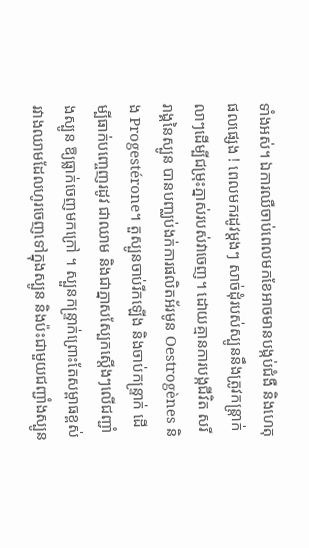ទាំងអស់។ ឯការឈឺចាប់ពេលមកខែអាចមានបង្កប់ជំងឺ និងហេតុផលផ្សេង ! ពេលមករដូវម្តងៗ សាច់ដុំរបស់ស្បូននឹងត្រូវកន្ត្រាក់លាៗដើម្បីជម្រុះភ្នាស់របស់វាចេញ។ ដោយគ្មានការបង្កជីវិត សរីរាង្គនៃស្បូន បានបញ្ឈប់ងក់ការផលិតអ័រមូន Oestrogènes និង Progestérone។ តួស្បូនចាប់រីកឡើង និងចាប់កន្ទ្រាក់ ដើម្បីធាក់បញ្ចេញរដូវ ជាឈាម និងជាភ្នាសស្បែកស្តើងៗលើជញ្ជាំងស្បូន ឱ្យធ្លាក់ចេញមកក្រៅ ។ ស្បួនកន្ទ្រាក់ព្រោះតែសម្ពាធខ្ពស់រវាងឈាមដែលហូរចេញទៅក្នុងស្បូន និងប៉ះជាមួយជញ្ជាំងស្បូន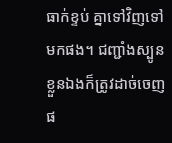ធាក់ខ្ទប់ គ្នាទៅវិញទៅមកផង។ ជញ្ជាំងស្បូនខ្លួនឯងក៏ត្រូវដាច់ចេញផ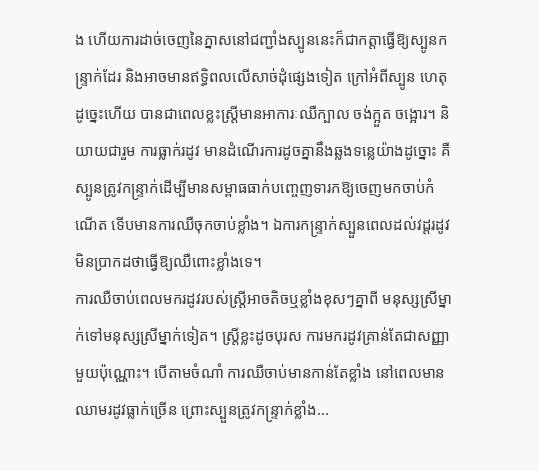ង ហើយការដាច់ចេញនៃភ្នាសនៅជញ្ជាំងស្បូននេះក៏ជាកត្តាធ្វើឱ្យស្បូនកន្ទ្រាក់ដែរ និងអាចមានឥទ្ធិពលលើសាច់ដុំផ្សេងទៀត ក្រៅអំពីស្បូន ហេតុដូច្នេះហើយ បានជាពេលខ្លះស្ត្រីមានអាការៈឈឺក្បាល ចង់ក្អួត ចង្អោរ។ និយាយជារួម ការធ្លាក់រដូវ មានដំណើរការដូចគ្នានឹងឆ្លងទន្លេយ៉ាងដូច្នោះ គឺស្បូនត្រូវកន្ទ្រាក់ដើម្បីមានសម្ពាធធាក់បញ្ចេញទារកឱ្យចេញមកចាប់កំណើត ទើបមានការឈឺចុកចាប់ខ្លាំង។ ឯការកន្ទ្រាក់ស្បួនពេលដល់វដ្តរដូវ មិនប្រាកដថាធ្វើឱ្យឈឺពោះខ្លាំងទេ។
ការឈឺចាប់ពេលមករដូវរបស់ស្ដ្រីអាចតិចឬខ្លាំងខុសៗគ្នាពី មនុស្សស្រីម្នាក់ទៅមនុស្សស្រីម្នាក់ទៀត។ ស្ត្រីខ្លះដូចបុរស ការមករដូវគ្រាន់តែជាសញ្ញាមួយប៉ុណ្ណោះ។ បើតាមចំណាំ ការឈឺចាប់មានកាន់តែខ្លាំង នៅពេលមានឈាមរដូវធ្លាក់ច្រើន ព្រោះស្បួនត្រូវកន្ទ្រាក់ខ្លាំង...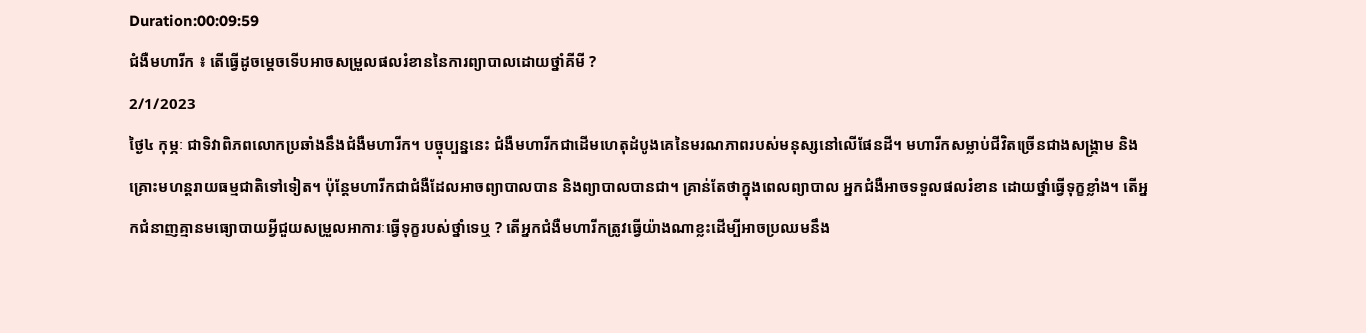Duration:00:09:59
ជំងឺមហារីក ៖ តើធ្វើដូចម្តេចទើបអាចសម្រួលផលរំខាននៃការព្យាបាលដោយថ្នាំគីមី ?
2/1/2023
ថ្ងៃ៤ កុម្ភៈ ជាទិវាពិភពលោកប្រឆាំងនឹងជំងឺមហារីក។ បច្ចុប្បន្ននេះ ជំងឺមហារីកជាដើមហេតុដំបូងគេនៃមរណភាពរបស់មនុស្សនៅលើផែនដី។ មហារីកសម្លាប់ជីវិតច្រើនជាងសង្គ្រាម និងគ្រោះមហន្តរាយធម្មជាតិទៅទៀត។ ប៉ុន្តែមហារីកជាជំងឺដែលអាចព្យាបាលបាន និងព្យាបាលបានជា។ គ្រាន់តែថាក្នុងពេលព្យាបាល អ្នកជំងឺអាចទទួលផលរំខាន ដោយថ្នាំធ្វើទុក្ខខ្លាំង។ តើអ្នកជំនាញគ្មានមធ្យោបាយអ្វីជួយសម្រួលអាការៈធ្វើទុក្ខរបស់ថ្នាំទេឬ ? តើអ្នកជំងឺមហារីកត្រូវធ្វើយ៉ាងណាខ្លះដើម្បីអាចប្រឈមនឹង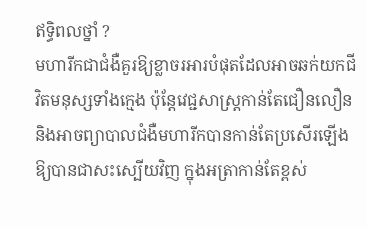ឥទ្ធិពលថ្នាំ ?
មហារីកជាជំងឺគួរឱ្យខ្លាចរអារបំផុតដែលអាចឆក់យកជីវិតមនុស្សទាំងក្មេង ប៉ុន្តែវេជ្ជសាស្ត្រកាន់តែជឿនលឿន និងអាចព្យាបាលជំងឺមហារីកបានកាន់តែប្រសើរឡើង ឱ្យបានជាសះស្បើយវិញ ក្នុងអត្រាកាន់តែខ្ពស់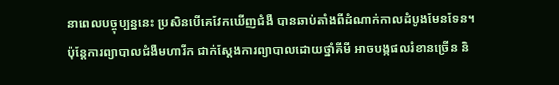នាពេលបច្ចុប្បន្ននេះ ប្រសិនបើគេវែកឃើញជំងឺ បានឆាប់តាំងពីដំណាក់កាលដំបូងមែនទែន។
ប៉ុន្តែការព្យាបាលជំងឺមហារីក ជាក់ស្តែងការព្យាបាលដោយថ្នាំគីមី អាចបង្កផលរំខានច្រើន និ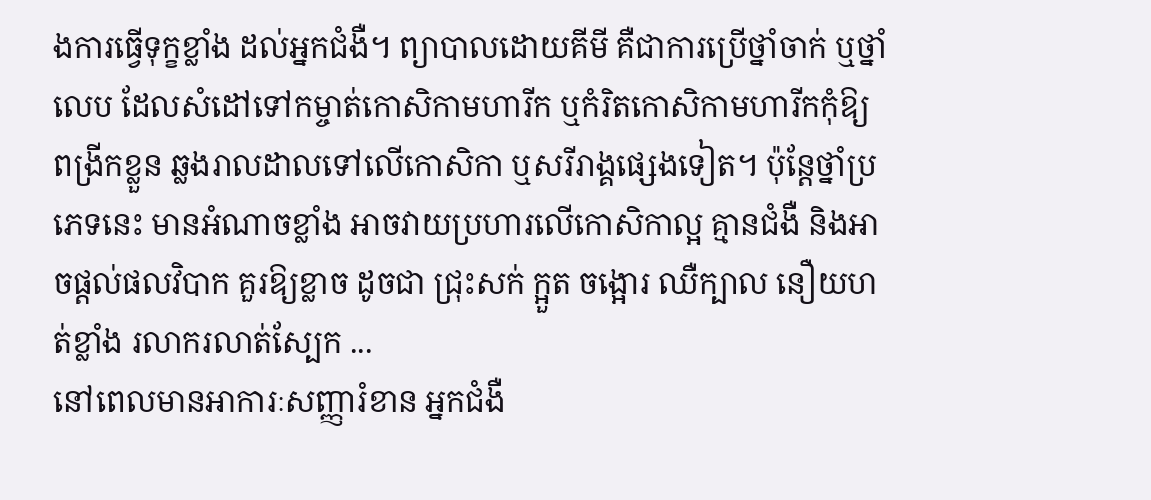ងការធ្វើទុក្ខខ្លាំង ដល់អ្នកជំងឺ។ ព្យាបាលដោយគីមី គឺជាការប្រើថ្នាំចាក់ ឬថ្នាំលេប ដែលសំដៅទៅកម្ចាត់កោសិកាមហារីក ឬកំរិតកោសិកាមហារីកកុំឱ្យពង្រីកខ្លួន ឆ្លងរាលដាលទៅលើកោសិកា ឬសរីរាង្គផ្សេងទៀត។ ប៉ុន្តែថ្នាំប្រភេទនេះ មានអំណាចខ្លាំង អាចវាយប្រហារលើកោសិកាល្អ គ្មានជំងឺ និងអាចផ្តល់ផលវិបាក គួរឱ្យខ្លាច ដូចជា ជ្រុះសក់ ក្អួត ចង្អោរ ឈឺក្បាល នឿយហត់ខ្លាំង រលាករលាត់ស្បែក ...
នៅពេលមានអាការៈសញ្ញារំខាន អ្នកជំងឺ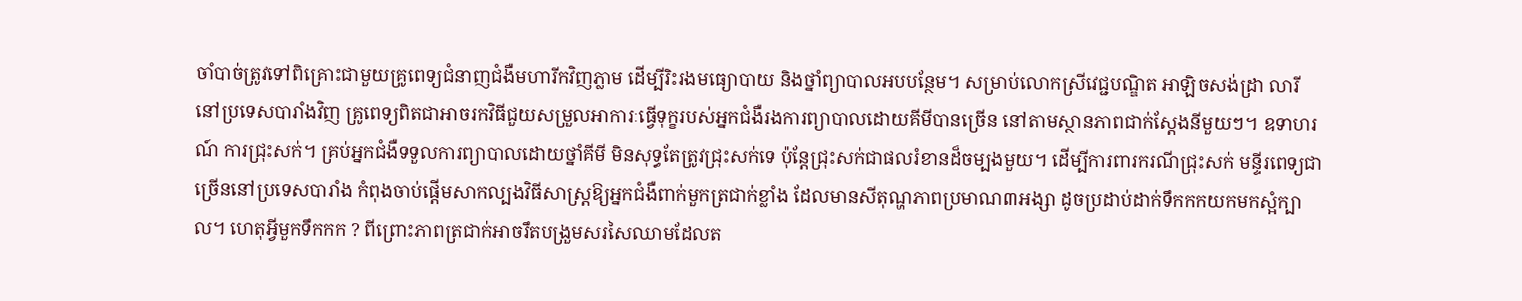ចាំបាច់ត្រូវទៅពិគ្រោះជាមួយគ្រូពេទ្យជំនាញជំងឺមហារីកវិញភ្លាម ដើម្បីរិះរងមធ្យោបាយ និងថ្នាំព្យាបាលអបបន្ថែម។ សម្រាប់លោកស្រីវេជ្ជបណ្ឌិត អាឡិចសង់ដ្រា លារី នៅប្រទេសបារាំងវិញ គ្រូពេទ្យពិតជាអាចរកវិធីជួយសម្រួលអាការៈធ្វើទុក្ខរបស់អ្នកជំងឺរងការព្យាបាលដោយគីមីបានច្រើន នៅតាមស្ថានភាពជាក់ស្តែងនីមួយៗ។ ឧទាហរណ៍ ការជ្រុះសក់។ គ្រប់អ្នកជំងឺទទួលការព្យាបាលដោយថ្នាំគីមី មិនសុទ្ធតែត្រូវជ្រុះសក់ទេ ប៉ុន្តែជ្រុះសក់ជាផលរំខានដ៏ចម្បងមួយ។ ដើម្បីការពារករណីជ្រុះសក់ មន្ទីរពេទ្យជាច្រើននៅប្រទេសបារាំង កំពុងចាប់ផ្តើមសាកល្បងវិធីសាស្ត្រឱ្យអ្នកជំងឺពាក់មួកត្រជាក់ខ្លាំង ដែលមានសីតុណ្ហភាពប្រមាណ៣អង្សា ដូចប្រដាប់ដាក់ទឹកកកយកមកស្អំក្បាល។ ហេតុអ្វីមួកទឹកកក ? ពីព្រោះភាពត្រជាក់អាចរឹតបង្រួមសរសៃឈាមដែលត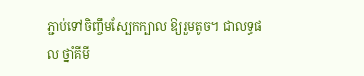ភ្ជាប់ទៅចិញ្ចឹមស្បែកក្បាល ឱ្យរួមតូច។ ជាលទ្ធផល ថ្នាំគីមី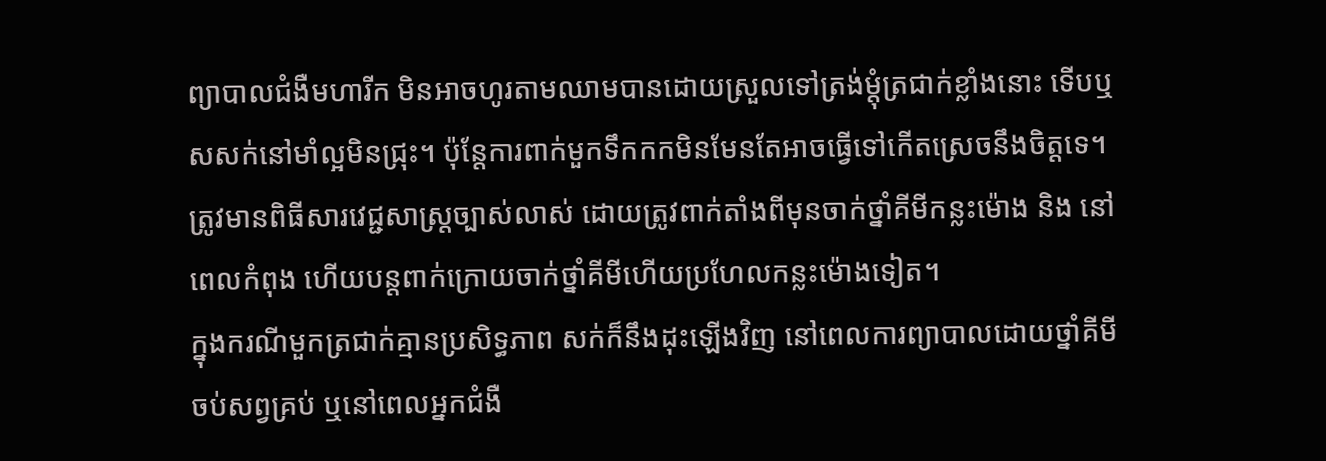ព្យាបាលជំងឺមហារីក មិនអាចហូរតាមឈាមបានដោយស្រួលទៅត្រង់ម្តុំត្រជាក់ខ្លាំងនោះ ទើបឬសសក់នៅមាំល្អមិនជ្រុះ។ ប៉ុន្តែការពាក់មួកទឹកកកមិនមែនតែអាចធ្វើទៅកើតស្រេចនឹងចិត្តទេ។ ត្រូវមានពិធីសារវេជ្ជសាស្ត្រច្បាស់លាស់ ដោយត្រូវពាក់តាំងពីមុនចាក់ថ្នាំគីមីកន្លះម៉ោង និង នៅពេលកំពុង ហើយបន្តពាក់ក្រោយចាក់ថ្នាំគីមីហើយប្រហែលកន្លះម៉ោងទៀត។
ក្នុងករណីមួកត្រជាក់គ្មានប្រសិទ្ធភាព សក់ក៏នឹងដុះឡើងវិញ នៅពេលការព្យាបាលដោយថ្នាំគីមីចប់សព្វគ្រប់ ឬនៅពេលអ្នកជំងឺ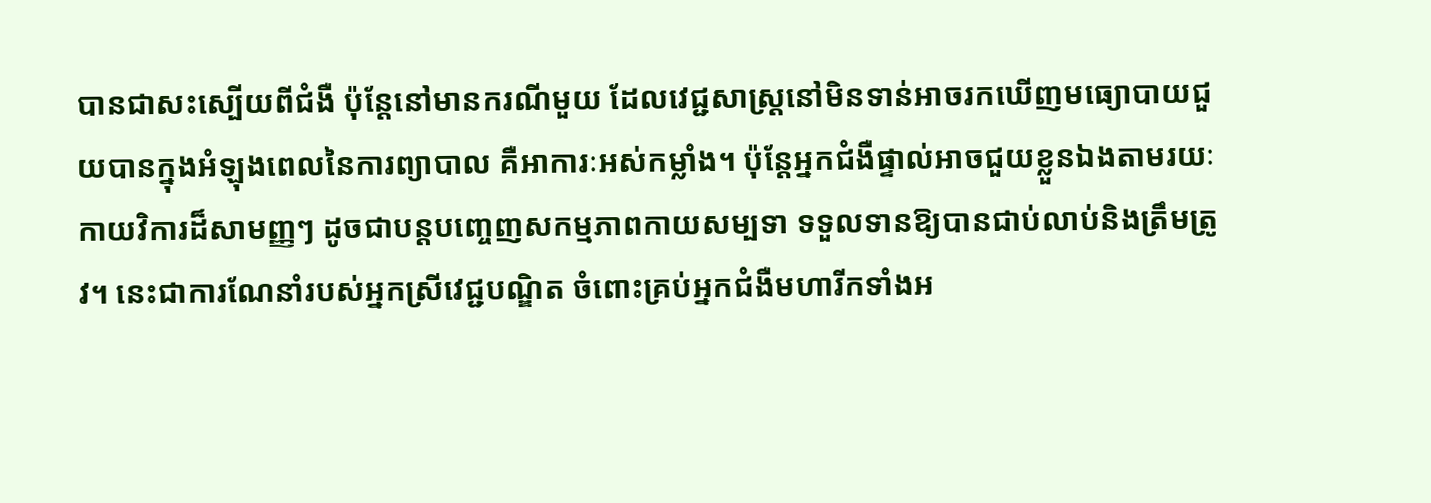បានជាសះស្បើយពីជំងឺ ប៉ុន្តែនៅមានករណីមួយ ដែលវេជ្ជសាស្ត្រនៅមិនទាន់អាចរកឃើញមធ្យោបាយជួយបានក្នុងអំឡុងពេលនៃការព្យាបាល គឺអាការៈអស់កម្លាំង។ ប៉ុន្តែអ្នកជំងឺផ្ទាល់អាចជួយខ្លួនឯងតាមរយៈកាយវិការដ៏សាមញ្ញៗ ដូចជាបន្តបញ្ចេញសកម្មភាពកាយសម្បទា ទទួលទានឱ្យបានជាប់លាប់និងត្រឹមត្រូវ។ នេះជាការណែនាំរបស់អ្នកស្រីវេជ្ជបណ្ឌិត ចំពោះគ្រប់អ្នកជំងឺមហារីកទាំងអ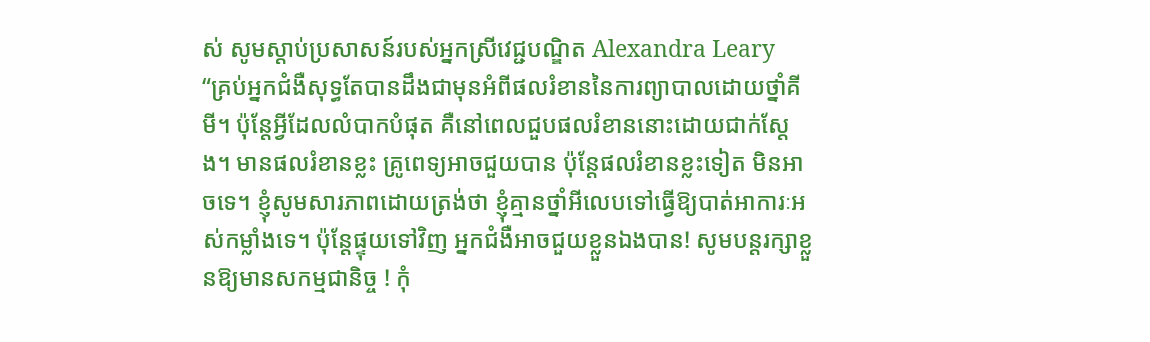ស់ សូមស្តាប់ប្រសាសន៍របស់អ្នកស្រីវេជ្ជបណ្ឌិត Alexandra Leary
“គ្រប់អ្នកជំងឺសុទ្ធតែបានដឹងជាមុនអំពីផលរំខាននៃការព្យាបាលដោយថ្នាំគីមី។ ប៉ុន្តែអ្វីដែលលំបាកបំផុត គឺនៅពេលជួបផលរំខាននោះដោយជាក់ស្តែង។ មានផលរំខានខ្លះ គ្រូពេទ្យអាចជួយបាន ប៉ុន្តែផលរំខានខ្លះទៀត មិនអាចទេ។ ខ្ញុំសូមសារភាពដោយត្រង់ថា ខ្ញុំគ្មានថ្នាំអីលេបទៅធ្វើឱ្យបាត់អាការៈអស់កម្លាំងទេ។ ប៉ុន្តែផ្ទុយទៅវិញ អ្នកជំងឺអាចជួយខ្លួនឯងបាន! សូមបន្តរក្សាខ្លួនឱ្យមានសកម្មជានិច្ច ! កុំ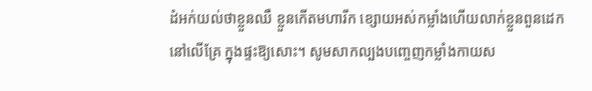ដំអក់យល់ថាខ្លួនឈឺ ខ្លួនកើតមហារីក ខ្សោយអស់កម្លាំងហើយលាក់ខ្លួនពួនដេកនៅលើគ្រែ ក្នុងផ្ទះឱ្យសោះ។ សូមសាកល្បងបញ្ចេញកម្លាំងកាយស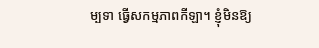ម្បទា ធ្វើសកម្មភាពកីឡា។ ខ្ញុំមិនឱ្យ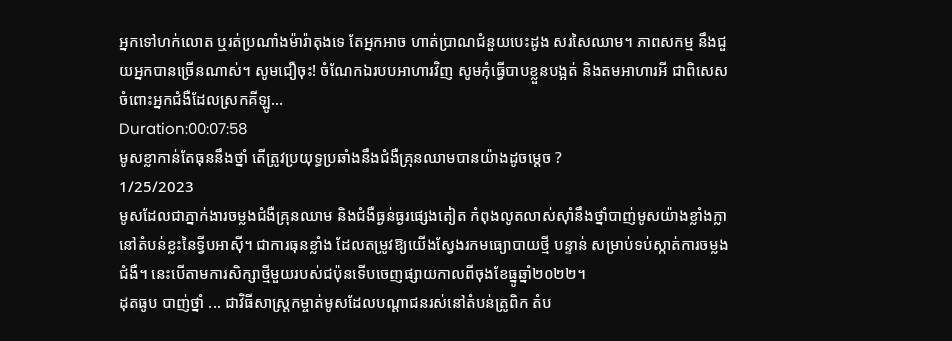អ្នកទៅហក់លោត ឬរត់ប្រណាំងម៉ារ៉ាតុងទេ តែអ្នកអាច ហាត់ប្រាណជំនួយបេះដូង សរសៃឈាម។ ភាពសកម្ម នឹងជួយអ្នកបានច្រើនណាស់។ សូមជឿចុះ! ចំណែកឯរបបអាហារវិញ សូមកុំធ្វើបាបខ្លួនបង្អត់ និងតមអាហារអី ជាពិសេសចំពោះអ្នកជំងឺដែលស្រកគីឡូ...
Duration:00:07:58
មូសខ្លាកាន់តែធុននឹងថ្នាំ តើត្រូវប្រយុទ្ធប្រឆាំងនឹងជំងឺគ្រុនឈាមបានយ៉ាងដូចម្តេច ?
1/25/2023
មូសដែលជាភ្នាក់ងារចម្លងជំងឺគ្រុនឈាម និងជំងឺធ្ងន់ធ្ងរផ្សេងតៀត កំពុងលូតលាស់ស៊ាំនឹងថ្នាំបាញ់មូសយ៉ាងខ្លាំងក្លា នៅតំបន់ខ្លះនៃទ្វីបអាស៊ី។ ជាការធុនខ្លាំង ដែលតម្រូវឱ្យយើងស្វែងរកមធ្យោបាយថ្មី បន្ទាន់ សម្រាប់ទប់ស្កាត់ការចម្លងជំងឺ។ នេះបើតាមការសិក្សាថ្មីមួយរបស់ជប៉ុនទើបចេញផ្សាយកាលពីចុងខែធ្នូឆ្នាំ២០២២។
ដុតធូប បាញ់ថ្នាំ ... ជាវិធីសាស្ត្រកម្ចាត់មូសដែលបណ្តាជនរស់នៅតំបន់ត្រូពិក តំប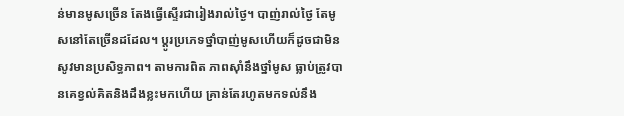ន់មានមូសច្រើន តែងធ្វើស្ទើរជារៀងរាល់ថ្ងៃ។ បាញ់រាល់ថ្ងៃ តែមូសនៅតែច្រើនដដែល។ ប្តូរប្រភេទថ្នាំបាញ់មូសហើយក៏ដូចជាមិនសូវមានប្រសិទ្ធភាព។ តាមការពិត ភាពស៊ាំនឹងថ្នាំមូស ធ្លាប់ត្រូវបានគេខ្វល់គិតនិងដឹងខ្លះមកហើយ គ្រាន់តែរហូតមកទល់នឹង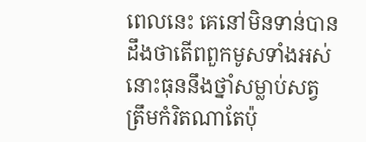ពេលនេះ គេនៅមិនទាន់បានដឹងថាតើពពួកមូសទាំងអស់នោះធុននឹងថ្នាំសម្លាប់សត្វត្រឹមកំរិតណាតែប៉ុ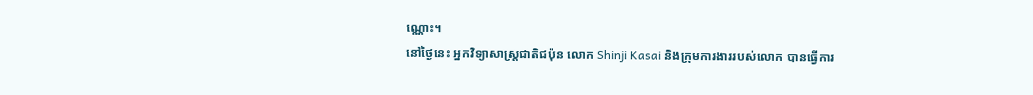ណ្ណោះ។
នៅថ្ងៃនេះ អ្នកវិទ្យាសាស្ត្រជាតិជប៉ុន លោក Shinji Kasai និងក្រុមការងាររបស់លោក បានធ្វើការ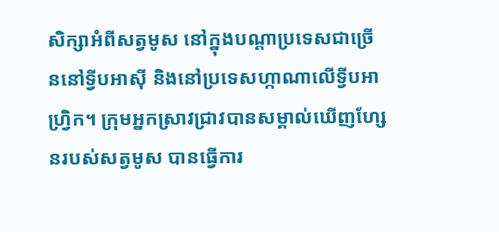សិក្សាអំពីសត្វមូស នៅក្នុងបណ្តាប្រទេសជាច្រើននៅទ្វីបអាស៊ី និងនៅប្រទេសហ្កាណាលើទ្វីបអាហ្វ្រិក។ ក្រុមអ្នកស្រាវជ្រាវបានសម្គាល់ឃើញហ្សែនរបស់សត្វមូស បានធ្វើការ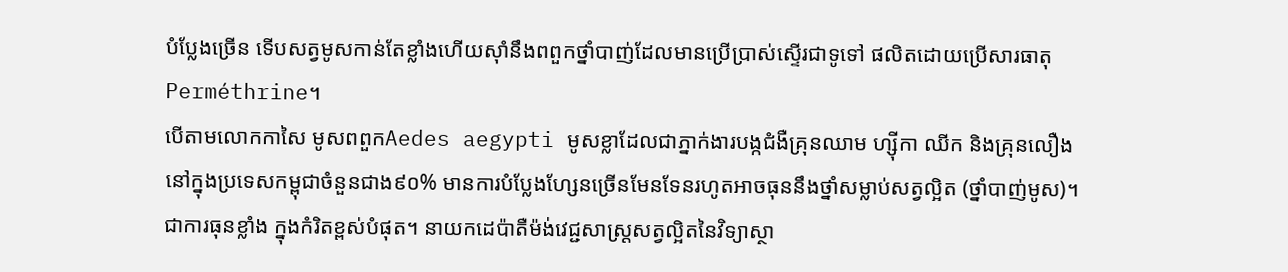បំប្លែងច្រើន ទើបសត្វមូសកាន់តែខ្លាំងហើយស៊ាំនឹងពពួកថ្នាំបាញ់ដែលមានប្រើប្រាស់ស្ទើរជាទូទៅ ផលិតដោយប្រើសារធាតុPerméthrine។
បើតាមលោកកាសៃ មូសពពួកAedes aegypti មូសខ្លាដែលជាភ្នាក់ងារបង្កជំងឺគ្រុនឈាម ហ្ស៊ីកា ឈីក និងគ្រុនលឿង នៅក្នុងប្រទេសកម្ពុជាចំនួនជាង៩០% មានការបំប្លែងហ្សែនច្រើនមែនទែនរហូតអាចធុននឹងថ្នាំសម្លាប់សត្វល្អិត (ថ្នាំបាញ់មូស)។ ជាការធុនខ្លាំង ក្នុងកំរិតខ្ពស់បំផុត។ នាយកដេប៉ាតឺម៉ង់វេជ្ជសាស្ត្រសត្វល្អិតនៃវិទ្យាស្ថា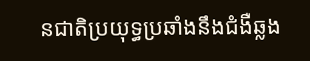នជាតិប្រយុទ្ធប្រឆាំងនឹងជំងឺឆ្លង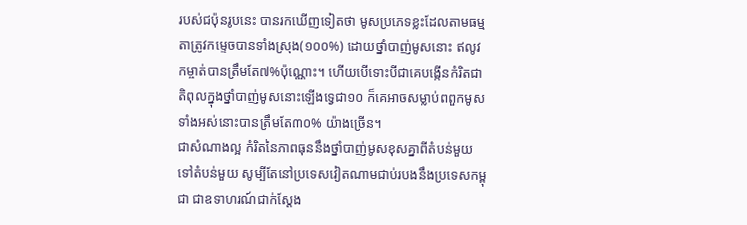របស់ជប៉ុនរូបនេះ បានរកឃើញទៀតថា មូសប្រភេទខ្លះដែលតាមធម្មតាត្រូវកម្ទេចបានទាំងស្រុង(១០០%) ដោយថ្នាំបាញ់មូសនោះ ឥលូវកម្ចាត់បានត្រឹមតែ៧%ប៉ុណ្ណោះ។ ហើយបើទោះបីជាគេបង្កើនកំរិតជាតិពុលក្នុងថ្នាំបាញ់មូសនោះឡើងទ្វេជា១០ ក៏គេអាចសម្លាប់ពពួកមូសទាំងអស់នោះបានត្រឹមតែ៣០% យ៉ាងច្រើន។
ជាសំណាងល្អ កំរិតនៃភាពធុននឹងថ្នាំបាញ់មូសខុសគ្នាពីតំបន់មួយទៅតំបន់មួយ សូម្បីតែនៅប្រទេសវៀតណាមជាប់របងនឹងប្រទេសកម្ពុជា ជាឧទាហរណ៍ជាក់ស្តែង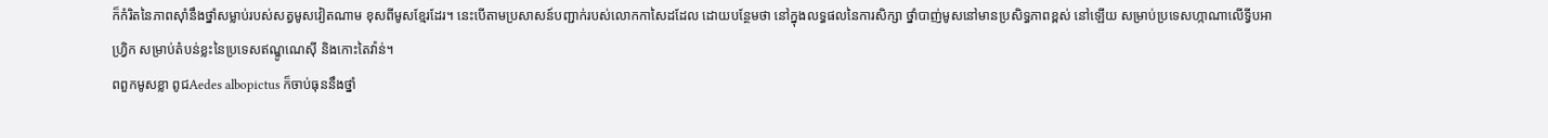ក៏កំរិតនៃភាពស៊ាំនឹងថ្នាំសម្លាប់របស់សត្វមូសវៀតណាម ខុសពីមូសខ្មែរដែរ។ នេះបើតាមប្រសាសន៍បញ្ជាក់របស់លោកកាសៃដដែល ដោយបន្ថែមថា នៅក្នុងលទ្ធផលនៃការសិក្សា ថ្នាំបាញ់មូសនៅមានប្រសិទ្ធភាពខ្ពស់ នៅឡើយ សម្រាប់ប្រទេសហ្កាណាលើទ្វីបអាហ្វ្រិក សម្រាប់តំបន់ខ្លះនៃប្រទេសឥណ្ឌូណេស៊ី និងកោះតៃវ៉ាន់។
ពពួកមូសខ្លា ពូជAedes albopictus ក៏ចាប់ធុននឹងថ្នាំ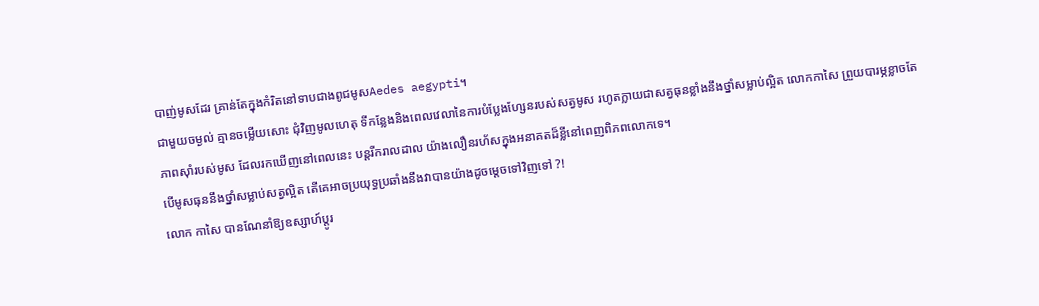បាញ់មូសដែរ គ្រាន់តែក្នុងកំរិតនៅទាបជាងពូជមូសAedes aegypti។
ជាមួយចម្ងល់ គ្មានចម្លើយសោះ ជុំវិញមូលហេតុ ទីកន្លែងនិងពេលវេលានៃការបំប្លែងហ្សែនរបស់សត្វមូស រហូតក្លាយជាសត្វធុនខ្លាំងនឹងថ្នាំសម្លាប់ល្អិត លោកកាសៃ ព្រួយបារម្ភខ្លាចតែភាពស៊ាំរបស់មូស ដែលរកឃើញនៅពេលនេះ បន្តរីករាលដាល យ៉ាងលឿនរហ័សក្នុងអនាគតដ៏ខ្លីនៅពេញពិភពលោកទេ។
បើមូសធុននឹងថ្នាំសម្លាប់សត្វល្អិត តើគេអាចប្រយុទ្ធប្រឆាំងនឹងវាបានយ៉ាងដូចម្តេចទៅវិញទៅ ?!
លោក កាសៃ បានណែនាំឱ្យឧស្សាហ៍ប្តូរ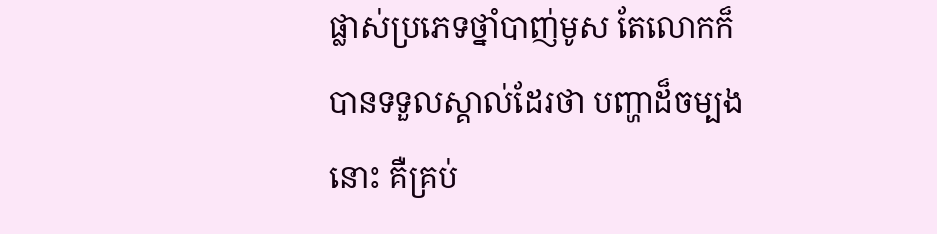ផ្លាស់ប្រភេទថ្នាំបាញ់មូស តែលោកក៏បានទទួលស្គាល់ដែរថា បញ្ហាដ៏ចម្បងនោះ គឺគ្រប់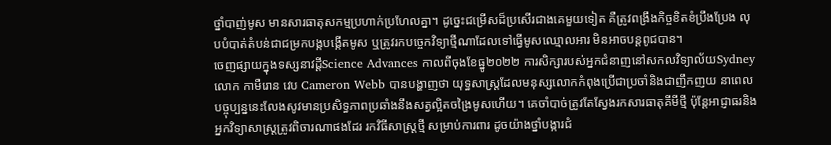ថ្នាំបាញ់មូស មានសារធាតុសកម្មប្រហាក់ប្រហែលគ្នា។ ដូច្នេះជម្រើសដ៏ប្រសើរជាងគេមួយទៀត គឺត្រូវពង្រឹងកិច្ចខិតខំប្រឹងប្រែង លុបបំបាត់តំបន់ជាជម្រកបង្កបង្កើតមូស ឬត្រូវរកបច្ចេកវិទ្យាថ្មីណាដែលទៅធ្វើមូសឈ្មោលអារ មិនអាចបន្តពូជបាន។
ចេញផ្សាយក្នុងទស្សនាវដ្តីScience Advances កាលពីចុងខែធ្នូ២០២២ ការសិក្សារបស់អ្នកជំនាញនៅសកលវិទ្យាល័យSydney លោក កាមឺរោន វេប Cameron Webb បានបង្ហាញថា យុទ្ធសាស្ត្រដែលមនុស្សលោកកំពុងប្រើជាប្រចាំនិងជាញឹកញយ នាពេលបច្ចុប្បន្ននេះលែងសូវមានប្រសិទ្ធភាពប្រឆាំងនឹងសត្វល្អិតចង្រៃមូសហើយ។ គេចាំបាច់ត្រូវតែស្វែងរកសារធាតុគីមីថ្មី ប៉ុន្តែអាជ្ញាធរនិងអ្នកវិទ្យាសាស្ត្រត្រូវពិចារណាផងដែរ រកវិធីសាស្ត្រថ្មី សម្រាប់ការពារ ដូចយ៉ាងថ្នាំបង្ការជំ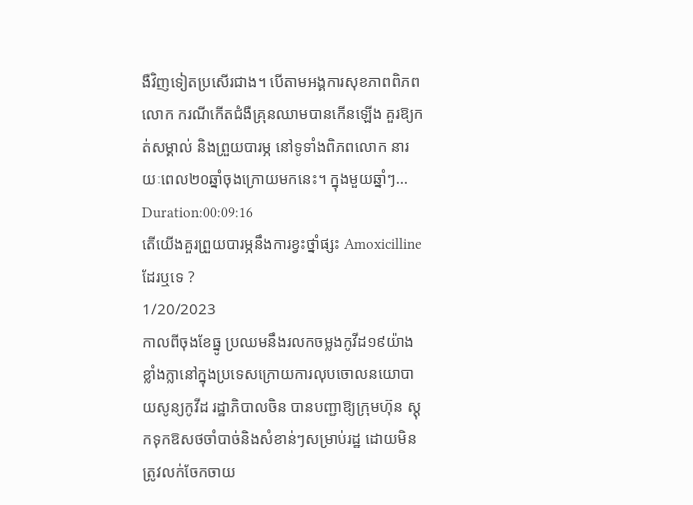ងឺវិញទៀតប្រសើរជាង។ បើតាមអង្គការសុខភាពពិភពលោក ករណីកើតជំងឺគ្រុនឈាមបានកើនឡើង គួរឱ្យកត់សម្គាល់ និងព្រួយបារម្ភ នៅទូទាំងពិភពលោក នារយៈពេល២០ឆ្នាំចុងក្រោយមកនេះ។ ក្នុងមួយឆ្នាំៗ...
Duration:00:09:16
តើយើងគួរព្រួយបារម្ភនឹងការខ្វះថ្នាំផ្សះ Amoxicilline ដែរឬទេ ?
1/20/2023
កាលពីចុងខែធ្នូ ប្រឈមនឹងរលកចម្លងកូវីដ១៩យ៉ាងខ្លាំងក្លានៅក្នុងប្រទេសក្រោយការលុបចោលនយោបាយសូន្យកូវីដ រដ្ឋាភិបាលចិន បានបញ្ជាឱ្យក្រុមហ៊ុន ស្តុកទុកឱសថចាំបាច់និងសំខាន់ៗសម្រាប់រដ្ឋ ដោយមិនត្រូវលក់ចែកចាយ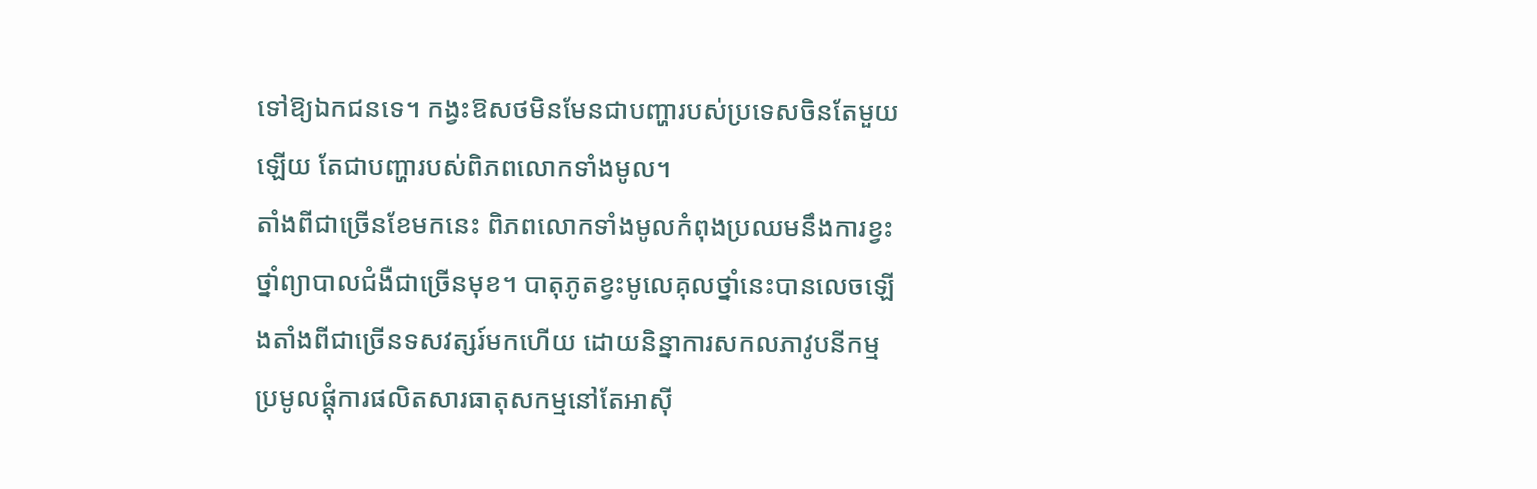ទៅឱ្យឯកជនទេ។ កង្វះឱសថមិនមែនជាបញ្ហារបស់ប្រទេសចិនតែមួយឡើយ តែជាបញ្ហារបស់ពិភពលោកទាំងមូល។
តាំងពីជាច្រើនខែមកនេះ ពិភពលោកទាំងមូលកំពុងប្រឈមនឹងការខ្វះថ្នាំព្យាបាលជំងឺជាច្រើនមុខ។ បាតុភូតខ្វះមូលេគុលថ្នាំនេះបានលេចឡើងតាំងពីជាច្រើនទសវត្សរ៍មកហើយ ដោយនិន្នាការសកលភាវូបនីកម្ម ប្រមូលផ្តុំការផលិតសារធាតុសកម្មនៅតែអាស៊ី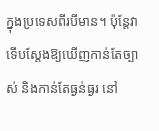ក្នុងប្រទេសពីរបីមាន។ ប៉ុន្តែវាទើបស្តែងឱ្យឃើញកាន់តែច្បាស់ និងកាន់តែធ្ងន់ធ្ងរ នៅ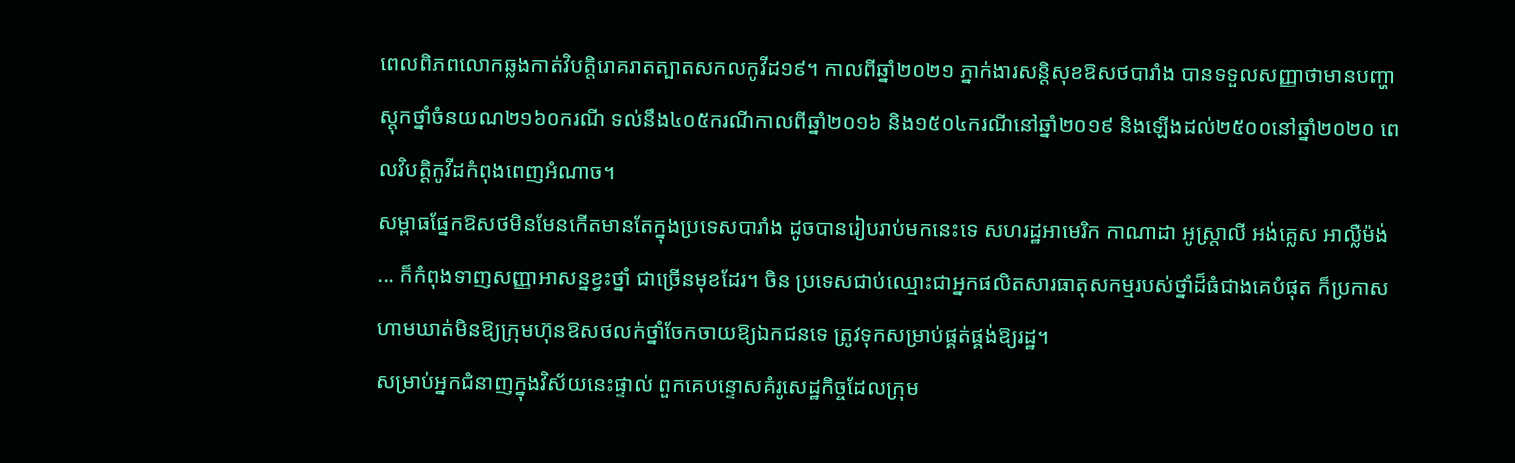ពេលពិភពលោកឆ្លងកាត់វិបត្តិរោគរាតត្បាតសកលកូវីដ១៩។ កាលពីឆ្នាំ២០២១ ភ្នាក់ងារសន្តិសុខឱសថបារាំង បានទទួលសញ្ញាថាមានបញ្ហាស្តុកថ្នាំចំនយណ២១៦០ករណី ទល់នឹង៤០៥ករណីកាលពីឆ្នាំ២០១៦ និង១៥០៤ករណីនៅឆ្នាំ២០១៩ និងឡើងដល់២៥០០នៅឆ្នាំ២០២០ ពេលវិបត្តិកូវីដកំពុងពេញអំណាច។
សម្ពាធផ្នែកឱសថមិនមែនកើតមានតែក្នុងប្រទេសបារាំង ដូចបានរៀបរាប់មកនេះទេ សហរដ្ឋអាមេរិក កាណាដា អូស្ត្រាលី អង់គ្លេស អាល្លឺម៉ង់ ... ក៏កំពុងទាញសញ្ញាអាសន្នខ្វះថ្នាំ ជាច្រើនមុខដែរ។ ចិន ប្រទេសជាប់ឈ្មោះជាអ្នកផលិតសារធាតុសកម្មរបស់ថ្នាំដ៏ធំជាងគេបំផុត ក៏ប្រកាសហាមឃាត់មិនឱ្យក្រុមហ៊ុនឱសថលក់ថ្នាំចែកចាយឱ្យឯកជនទេ ត្រូវទុកសម្រាប់ផ្គត់ផ្គង់ឱ្យរដ្ឋ។
សម្រាប់អ្នកជំនាញក្នុងវិស័យនេះផ្ទាល់ ពួកគេបន្ទោសគំរូសេដ្ឋកិច្ចដែលក្រុម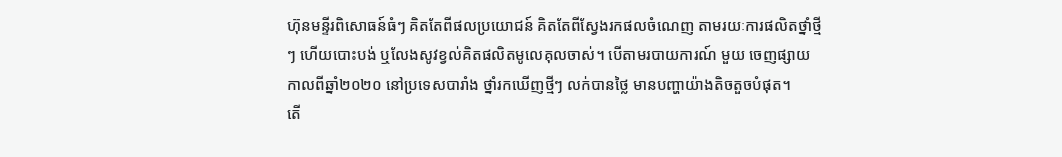ហ៊ុនមន្ទីរពិសោធន៍ធំៗ គិតតែពីផលប្រយោជន៍ គិតតែពីស្វែងរកផលចំណេញ តាមរយៈការផលិតថ្នាំថ្មីៗ ហើយបោះបង់ ឬលែងសូវខ្វល់គិតផលិតមូលេគុលចាស់។ បើតាមរបាយការណ៍ មួយ ចេញផ្សាយកាលពីឆ្នាំ២០២០ នៅប្រទេសបារាំង ថ្នាំរកឃើញថ្មីៗ លក់បានថ្លៃ មានបញ្ហាយ៉ាងតិចតួចបំផុត។
តើ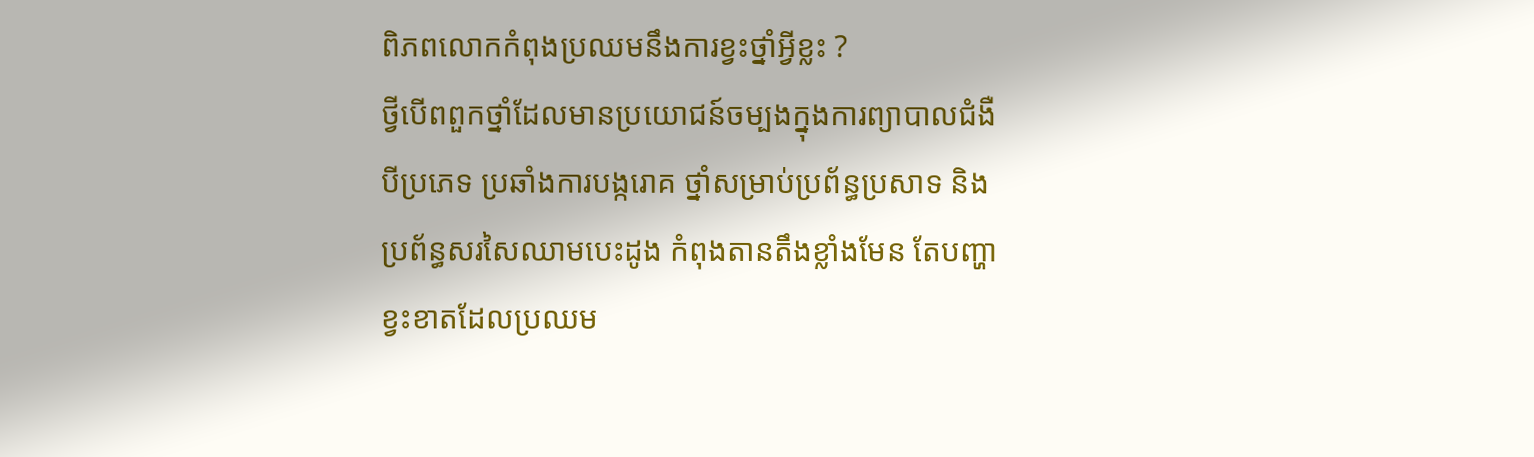ពិភពលោកកំពុងប្រឈមនឹងការខ្វះថ្នាំអ្វីខ្លះ ?
ថ្វីបើពពួកថ្នាំដែលមានប្រយោជន៍ចម្បងក្នុងការព្យាបាលជំងឺបីប្រភេទ ប្រឆាំងការបង្ករោគ ថ្នាំសម្រាប់ប្រព័ន្ធប្រសាទ និងប្រព័ន្ធសរសៃឈាមបេះដូង កំពុងតានតឹងខ្លាំងមែន តែបញ្ហាខ្វះខាតដែលប្រឈម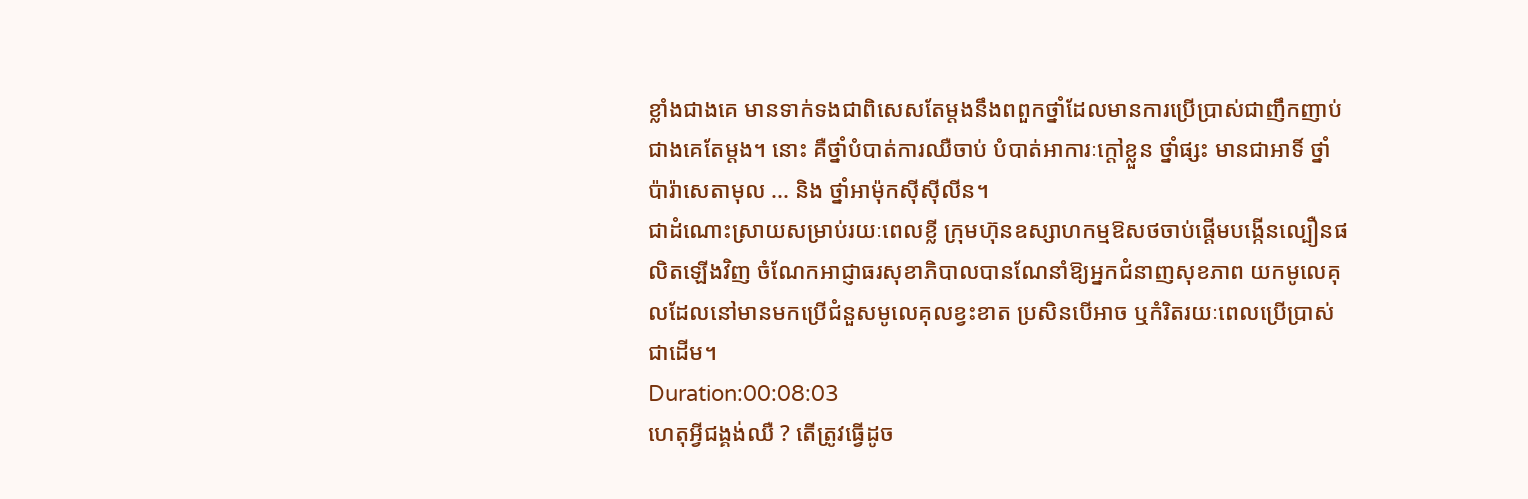ខ្លាំងជាងគេ មានទាក់ទងជាពិសេសតែម្តងនឹងពពួកថ្នាំដែលមានការប្រើប្រាស់ជាញឹកញាប់ជាងគេតែម្តង។ នោះ គឺថ្នាំបំបាត់ការឈឺចាប់ បំបាត់អាការៈក្តៅខ្លួន ថ្នាំផ្សះ មានជាអាទិ៍ ថ្នាំប៉ារ៉ាសេតាមុល ... និង ថ្នាំអាម៉ុកស៊ីស៊ីលីន។
ជាដំណោះស្រាយសម្រាប់រយៈពេលខ្លី ក្រុមហ៊ុនឧស្សាហកម្មឱសថចាប់ផ្តើមបង្កើនល្បឿនផលិតឡើងវិញ ចំណែកអាជ្ញាធរសុខាភិបាលបានណែនាំឱ្យអ្នកជំនាញសុខភាព យកមូលេគុលដែលនៅមានមកប្រើជំនួសមូលេគុលខ្វះខាត ប្រសិនបើអាច ឬកំរិតរយៈពេលប្រើប្រាស់ ជាដើម។
Duration:00:08:03
ហេតុអ្វីជង្គង់ឈឺ ? តើត្រូវធ្វើដូច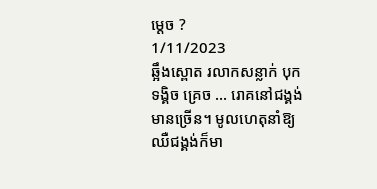ម្តេច ?
1/11/2023
ឆ្អឹងស្ពោត រលាកសន្លាក់ បុកទង្គិច គ្រេច ... រោគនៅជង្គង់មានច្រើន។ មូលហេតុនាំឱ្យឈឺជង្គង់ក៏មា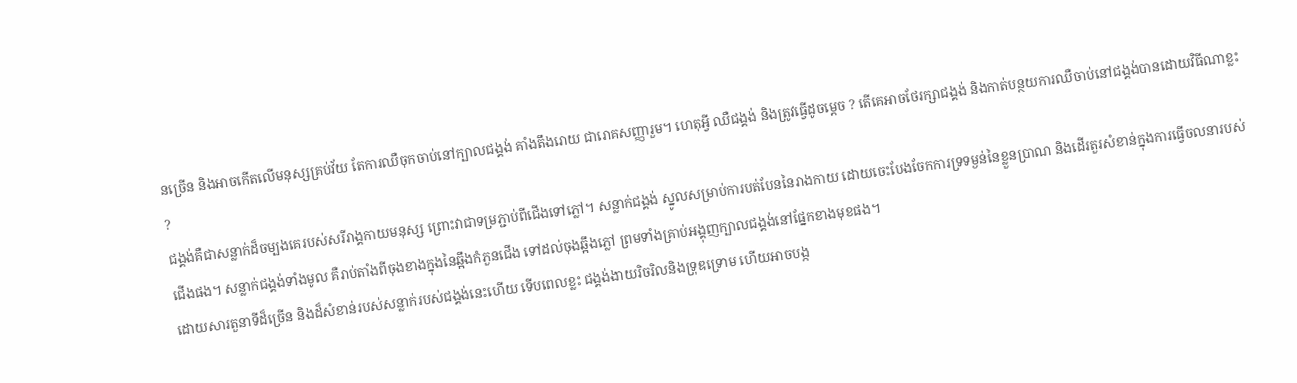នច្រើន និងអាចកើតលើមនុស្សគ្រប់វ័យ តែការឈឺចុកចាប់នៅក្បាលជង្គង់ គាំងតឹងរោយ ជារោគសញ្ញារួម។ ហេតុអ្វី ឈឺជង្គង់ និងត្រូវធ្វើដូចម្តេច ? តើគេអាចថែរក្សាជង្គង់ និងកាត់បន្ថយការឈឺចាប់នៅជង្គង់បានដោយវិធីណាខ្លះ ?
ជង្គង់គឺជាសន្លាក់ដ៏ចម្បងគេរបស់សរីរាង្គកាយមនុស្ស ព្រោះវាជាទម្រភ្ជាប់ពីជើងទៅភ្លៅ។ សន្លាក់ជង្គង់ ស្នូលសម្រាប់ការបត់បែននៃរាងកាយ ដោយចេះបែងចែកការទ្រទម្ងន់នៃខ្លួនប្រាណ និងដើរតួរសំខាន់ក្នុងការធ្វើចលនារបស់ជើងផង។ សន្លាក់ជង្គង់ទាំងមូល គឺរាប់តាំងពីចុងខាងក្នុងនៃឆ្អឹងកំភួនជើង ទៅដល់ចុងឆ្អឹងភ្លៅ ព្រមទាំងគ្រាប់អង្គុញក្បាលជង្គង់នៅផ្នែកខាងមុខផង។
ដោយសារតួនាទីដ៏ច្រើន និងដ៏សំខាន់របស់សន្លាក់របស់ជង្គង់នេះហើយ ទើបពេលខ្លះ ជង្គង់ងាយរិចរិលនិងទ្រុឌទ្រោម ហើយអាចបង្ក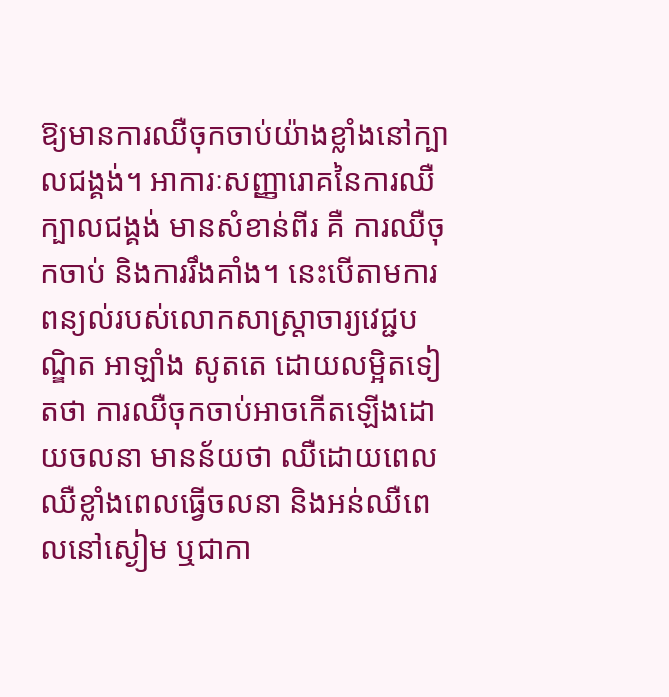ឱ្យមានការឈឺចុកចាប់យ៉ាងខ្លាំងនៅក្បាលជង្គង់។ អាការៈសញ្ញារោគនៃការឈឺក្បាលជង្គង់ មានសំខាន់ពីរ គឺ ការឈឺចុកចាប់ និងការរឹងគាំង។ នេះបើតាមការពន្យល់របស់លោកសាស្ត្រាចារ្យវេជ្ជបណ្ឌិត អាឡាំង សូតតេ ដោយលម្អិតទៀតថា ការឈឺចុកចាប់អាចកើតឡើងដោយចលនា មានន័យថា ឈឺដោយពេល ឈឺខ្លាំងពេលធ្វើចលនា និងអន់ឈឺពេលនៅស្ងៀម ឬជាកា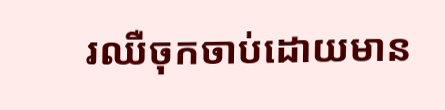រឈឺចុកចាប់ដោយមាន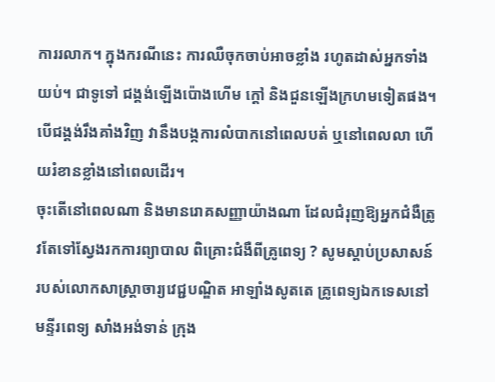ការរលាក។ ក្នុងករណីនេះ ការឈឺចុកចាប់អាចខ្លាំង រហូតដាស់អ្នកទាំងយប់។ ជាទូទៅ ជង្គង់ឡើងប៉ោងហើម ក្តៅ និងជួនឡើងក្រហមទៀតផង។ បើជង្គង់រឹងគាំងវិញ វានឹងបង្កការលំបាកនៅពេលបត់ ឬនៅពេលលា ហើយរំខានខ្លាំងនៅពេលដើរ។
ចុះតើនៅពេលណា និងមានរោគសញ្ញាយ៉ាងណា ដែលជំរុញឱ្យអ្នកជំងឺត្រូវតែទៅស្វែងរកការព្យាបាល ពិគ្រោះជំងឺពីគ្រូពេទ្យ ? សូមស្តាប់ប្រសាសន៍របស់លោកសាស្ត្រាចារ្យវេជ្ជបណ្ឌិត អាឡាំងសូតតេ គ្រូពេទ្យឯកទេសនៅមន្ទីរពេទ្យ សាំងអង់ទាន់ ក្រុង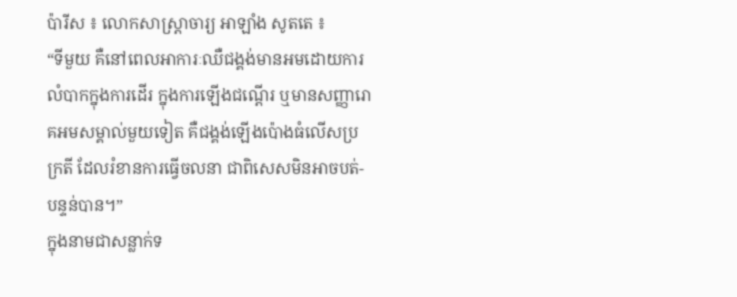ប៉ារីស ៖ លោកសាស្ត្រាចារ្យ អាឡាំង សូតតេ ៖
“ទីមួយ គឺនៅពេលអាការៈឈឺជង្គង់មានអមដោយការលំបាកក្នុងការដើរ ក្នុងការឡើងជណ្តើរ ឬមានសញ្ញារោគអមសម្គាល់មួយទៀត គឺជង្គង់ឡើងប៉ោងធំលើសប្រក្រតី ដែលរំខានការធ្វើចលនា ជាពិសេសមិនអាចបត់-បន្ទន់បាន។”
ក្នុងនាមជាសន្លាក់ទ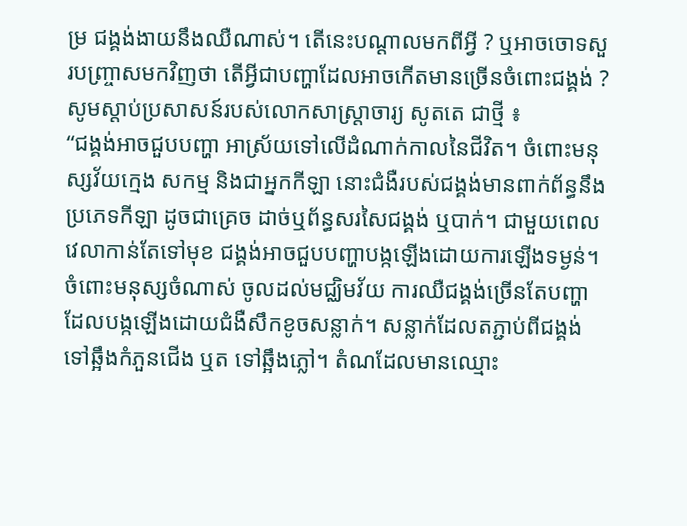ម្រ ជង្គង់ងាយនឹងឈឺណាស់។ តើនេះបណ្តាលមកពីអ្វី ? ឬអាចចោទសួរបញ្ច្រាសមកវិញថា តើអ្វីជាបញ្ហាដែលអាចកើតមានច្រើនចំពោះជង្គង់ ? សូមស្តាប់ប្រសាសន៍របស់លោកសាស្ត្រាចារ្យ សូតតេ ជាថ្មី ៖
“ជង្គង់អាចជួបបញ្ហា អាស្រ័យទៅលើដំណាក់កាលនៃជីវិត។ ចំពោះមនុស្សវ័យក្មេង សកម្ម និងជាអ្នកកីឡា នោះជំងឺរបស់ជង្គង់មានពាក់ព័ន្ធនឹងប្រភេទកីឡា ដូចជាគ្រេច ដាច់ឬព័ន្ធសរសៃជង្គង់ ឬបាក់។ ជាមួយពេលវេលាកាន់តែទៅមុខ ជង្គង់អាចជួបបញ្ហាបង្កឡើងដោយការឡើងទម្ងន់។ ចំពោះមនុស្សចំណាស់ ចូលដល់មជ្ឈិមវ័យ ការឈឺជង្គង់ច្រើនតែបញ្ហា
ដែលបង្កឡើងដោយជំងឺសឹកខូចសន្លាក់។ សន្លាក់ដែលតភ្ជាប់ពីជង្គង់ទៅឆ្អឹងកំភួនជើង ឬត ទៅឆ្អឹងភ្លៅ។ តំណដែលមានឈ្មោះ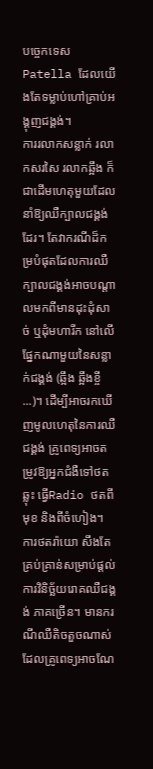បច្ចេកទេស Patella ដែលយើងតែទម្លាប់ហៅគ្រាប់អង្គុញជង្គង់។
ការរលាកសន្លាក់ រលាកសរសៃ រលាកឆ្អឹង ក៏ជាដើមហេតុមួយដែលនាំឱ្យឈឺក្បាលជង្គង់ដែរ។ តែវាករណីដ៏កម្របំផុតដែលការឈឺក្បាលជង្គង់អាចបណ្តាលមកពីមានដុះដុំសាច់ ឬដុំមហារីក នៅលើផ្នែកណាមួយនៃសន្លាក់ជង្គង់ (ឆ្អឹង ឆ្អឹងខ្ចី ...)។ ដើម្បីអាចរកឃើញមូលហេតុនៃការឈឺជង្គង់ គ្រូពេទ្យអាចតម្រូវឱ្យអ្នកជំងឺទៅថតឆ្លុះ ធ្វើRadio ថតពីមុខ និងពីចំហៀង។ ការថតរ៉ាយោ សឹងតែគ្រប់គ្រាន់សម្រាប់ផ្តល់ការវិនិច្ឆ័យរោគឈឺជង្គង់ ភាគច្រើន។ មានករណីឈឺតិចតួចណាស់ ដែលគ្រូពេទ្យអាចណែ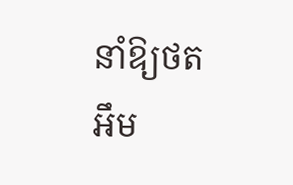នាំឱ្យថតអឹម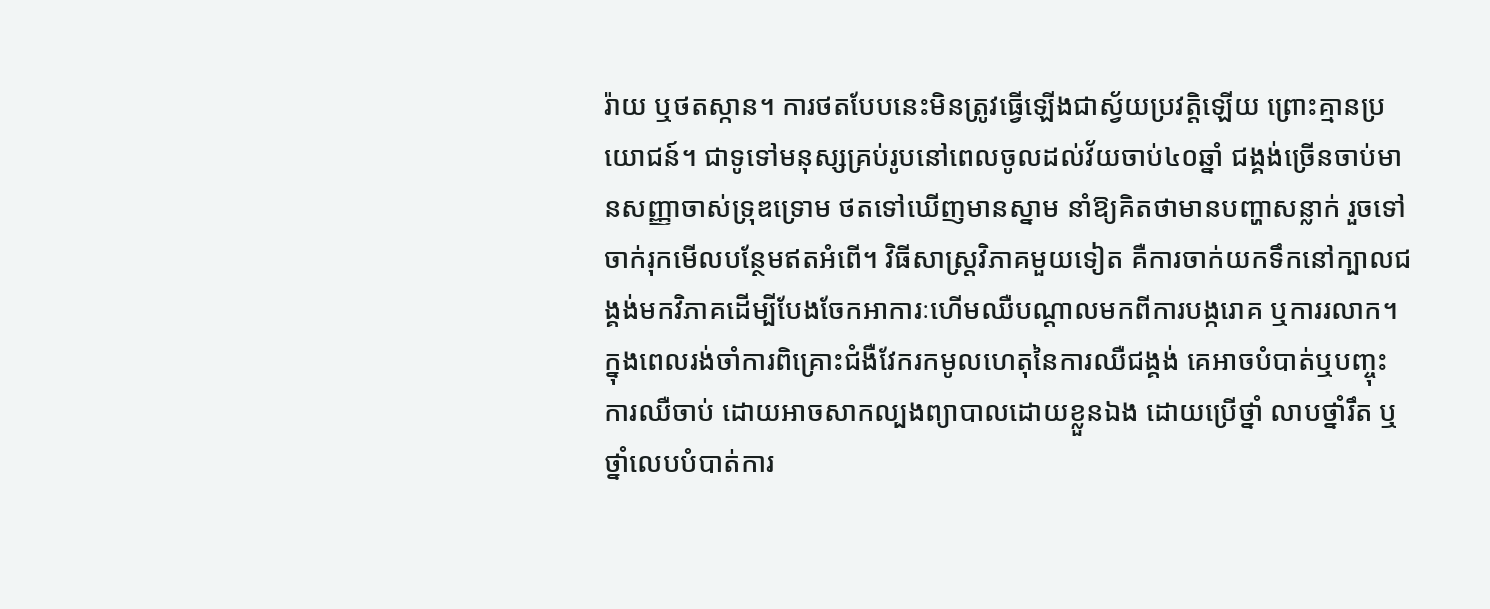រ៉ាយ ឬថតស្កាន។ ការថតបែបនេះមិនត្រូវធ្វើឡើងជាស្វ័យប្រវត្តិឡើយ ព្រោះគ្មានប្រយោជន៍។ ជាទូទៅមនុស្សគ្រប់រូបនៅពេលចូលដល់វ័យចាប់៤០ឆ្នាំ ជង្គង់ច្រើនចាប់មានសញ្ញាចាស់ទ្រុឌទ្រោម ថតទៅឃើញមានស្នាម នាំឱ្យគិតថាមានបញ្ហាសន្លាក់ រួចទៅចាក់រុកមើលបន្ថែមឥតអំពើ។ វិធីសាស្ត្រវិភាគមួយទៀត គឺការចាក់យកទឹកនៅក្បាលជង្គង់មកវិភាគដើម្បីបែងចែកអាការៈហើមឈឺបណ្តាលមកពីការបង្ករោគ ឬការរលាក។
ក្នុងពេលរង់ចាំការពិគ្រោះជំងឺវែករកមូលហេតុនៃការឈឺជង្គង់ គេអាចបំបាត់ឬបញ្ចុះការឈឺចាប់ ដោយអាចសាកល្បងព្យាបាលដោយខ្លួនឯង ដោយប្រើថ្នាំ លាបថ្នាំរឹត ឬថ្នាំលេបបំបាត់ការ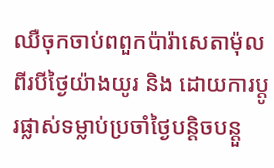ឈឺចុកចាប់ពពួកប៉ារ៉ាសេតាម៉ុល ពីរបីថ្ងៃយ៉ាងយូរ និង ដោយការប្តូរផ្លាស់ទម្លាប់ប្រចាំថ្ងៃបន្តិចបន្តួ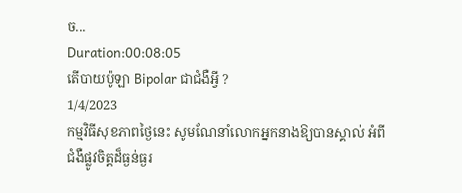ច...
Duration:00:08:05
តើបាយប៉ូឡា Bipolar ជាជំងឺអ្វី ?
1/4/2023
កម្មវិធីសុខភាពថ្ងៃនេះ សូមណែនាំលោកអ្នកនាងឱ្យបានស្គាល់ អំពីជំងឺផ្លូវចិត្តដ៏ធ្ងន់ធ្ងរ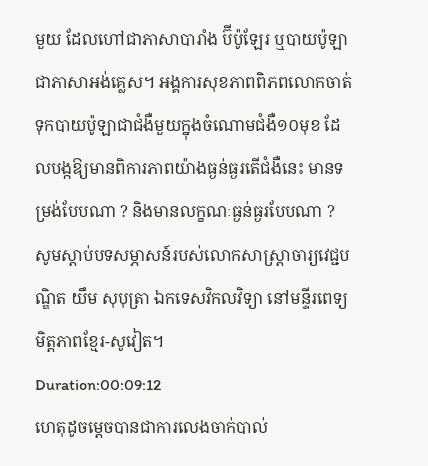មួយ ដែលហៅជាភាសាបារាំង ប៊ីប៉ូឡែរ ឬបាយប៉ូឡា ជាភាសាអង់គ្លេស។ អង្គការសុខភាពពិភពលោកចាត់ទុកបាយប៉ូឡាជាជំងឺមួយក្នុងចំណោមជំងឺ១០មុខ ដែលបង្កឱ្យមានពិការភាពយ៉ាងធ្ងន់ធ្ងរតើជំងឺនេះ មានទម្រង់បែបណា ? និងមានលក្ខណៈធ្ងន់ធ្ងរបែបណា ?
សូមស្តាប់បទសម្ភាសន៍របស់លោកសាស្ត្រាចារ្យវេជ្ជបណ្ឌិត យឹម សុបុត្រា ឯកទេសវិកលវិទ្យា នៅមន្ទីរពេទ្យមិត្តភាពខ្មែរ-សូវៀត។
Duration:00:09:12
ហេតុដូចម្តេចបានជាការលេងចាក់បាល់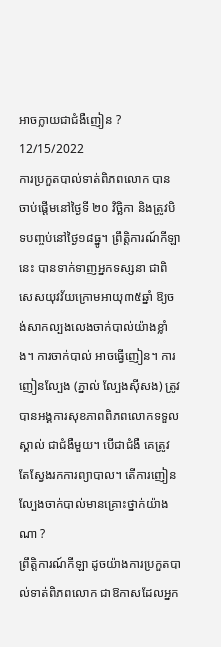អាចក្លាយជាជំងឺញៀន ?
12/15/2022
ការប្រកួតបាល់ទាត់ពិភពលោក បានចាប់ផ្តើមនៅថ្ងៃទី ២០ វិច្ឆិកា និងត្រូវបិទបញ្ចប់នៅថ្ងៃ១៨ធ្នូ។ ព្រឹត្តិការណ៍កីឡានេះ បានទាក់ទាញអ្នកទស្សនា ជាពិសេសយុវវ័យក្រោមអាយុ៣៥ឆ្នាំ ឱ្យចង់សាកល្បងលេងចាក់បាល់យ៉ាងខ្លាំង។ ការចាក់បាល់ អាចធ្វើញៀន។ ការញៀនល្បែង (ភ្នាល់ ល្បែងស៊ីសង) ត្រូវបានអង្គការសុខភាពពិភពលោកទទួលស្គាល់ ជាជំងឺមួយ។ បើជាជំងឺ គេត្រូវតែស្វែងរកការព្យាបាល។ តើការញៀនល្បែងចាក់បាល់មានគ្រោះថ្នាក់យ៉ាងណា ?
ព្រឹត្តិការណ៍កីឡា ដូចយ៉ាងការប្រកួតបាល់ទាត់ពិភពលោក ជាឱកាសដែលអ្នក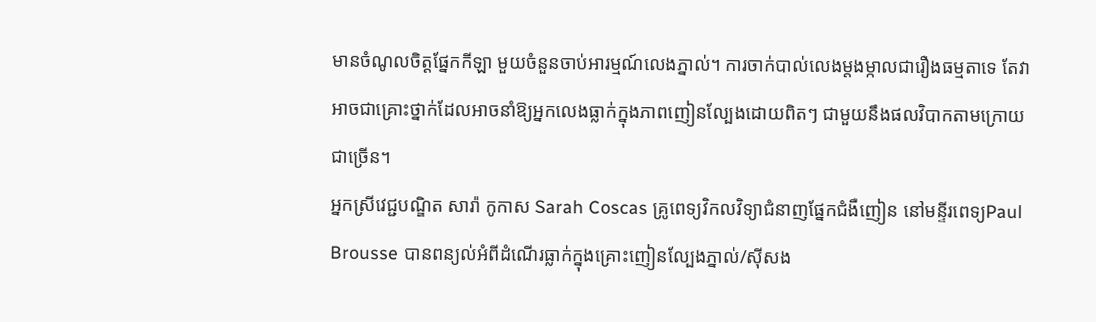មានចំណូលចិត្តផ្នែកកីឡា មួយចំនួនចាប់អារម្មណ៍លេងភ្នាល់។ ការចាក់បាល់លេងម្តងម្កាលជារឿងធម្មតាទេ តែវាអាចជាគ្រោះថ្នាក់ដែលអាចនាំឱ្យអ្នកលេងធ្លាក់ក្នុងភាពញៀនល្បែងដោយពិតៗ ជាមួយនឹងផលវិបាកតាមក្រោយជាច្រើន។
អ្នកស្រីវេជ្ជបណ្ឌិត សារ៉ា កូកាស Sarah Coscas គ្រូពេទ្យវិកលវិទ្យាជំនាញផ្នែកជំងឺញៀន នៅមន្ទីរពេទ្យPaul Brousse បានពន្យល់អំពីដំណើរធ្លាក់ក្នុងគ្រោះញៀនល្បែងភ្នាល់/ស៊ីសង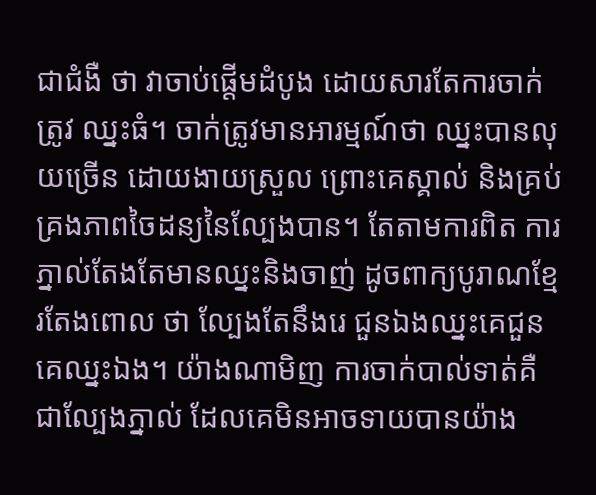ជាជំងឺ ថា វាចាប់ផ្តើមដំបូង ដោយសារតែការចាក់ត្រូវ ឈ្នះធំ។ ចាក់ត្រូវមានអារម្មណ៍ថា ឈ្នះបានលុយច្រើន ដោយងាយស្រួល ព្រោះគេស្គាល់ និងគ្រប់គ្រងភាពចៃដន្យនៃល្បែងបាន។ តែតាមការពិត ការភ្នាល់តែងតែមានឈ្នះនិងចាញ់ ដូចពាក្យបូរាណខ្មែរតែងពោល ថា ល្បែងតែនឹងរេ ជួនឯងឈ្នះគេជួនគេឈ្នះឯង។ យ៉ាងណាមិញ ការចាក់បាល់ទាត់គឺជាល្បែងភ្នាល់ ដែលគេមិនអាចទាយបានយ៉ាង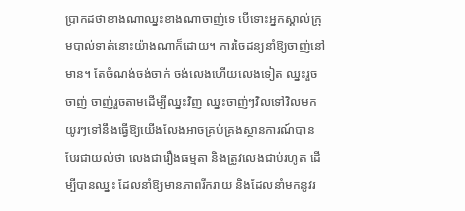ប្រាកដថាខាងណាឈ្នះខាងណាចាញ់ទេ បើទោះអ្នកស្គាល់ក្រុមបាល់ទាត់នោះយ៉ាងណាក៏ដោយ។ ការចៃដន្យនាំឱ្យចាញ់នៅមាន។ តែចំណង់ចង់ចាក់ ចង់លេងហើយលេងទៀត ឈ្នះរួចចាញ់ ចាញ់រួចតាមដើម្បីឈ្នះវិញ ឈ្នះចាញ់ៗវិលទៅវិលមកយូរៗទៅនឹងធ្វើឱ្យយើងលែងអាចគ្រប់គ្រងស្ថានការណ៍បាន បែរជាយល់ថា លេងជារឿងធម្មតា និងត្រូវលេងជាប់រហូត ដើម្បីបានឈ្នះ ដែលនាំឱ្យមានភាពរីករាយ និងដែលនាំមកនូវរ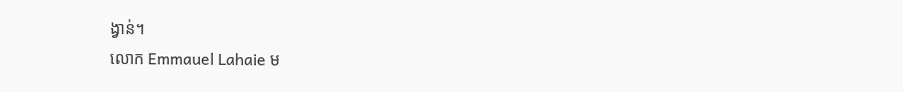ង្វាន់។
លោក Emmauel Lahaie ម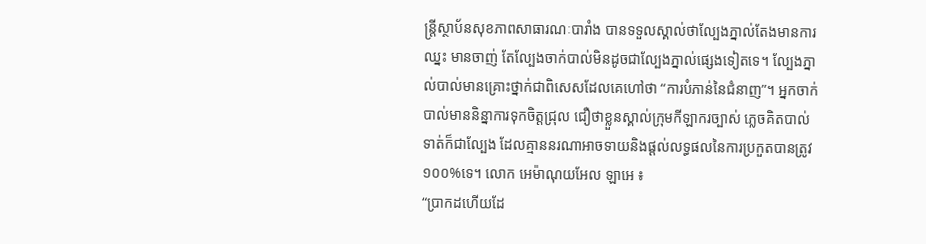ន្ត្រីស្ថាប័នសុខភាពសាធារណៈបារាំង បានទទួលស្គាល់ថាល្បែងភ្នាល់តែងមានការឈ្នះ មានចាញ់ តែល្បែងចាក់បាល់មិនដូចជាល្បែងភ្នាល់ផ្សេងទៀតទេ។ ល្បែងភ្នាល់បាល់មានគ្រោះថ្នាក់ជាពិសេសដែលគេហៅថា “ការបំភាន់នៃជំនាញ”។ អ្នកចាក់បាល់មាននិន្នាការទុកចិត្តជ្រុល ជឿថាខ្លួនស្គាល់ក្រុមកីឡាករច្បាស់ ភ្លេចគិតបាល់ទាត់ក៏ជាល្បែង ដែលគ្មាននរណាអាចទាយនិងផ្តល់លទ្ធផលនៃការប្រកួតបានត្រូវ១០០%ទេ។ លោក អេម៉ាណុយអែល ឡាអេ ៖
“ប្រាកដហើយដែ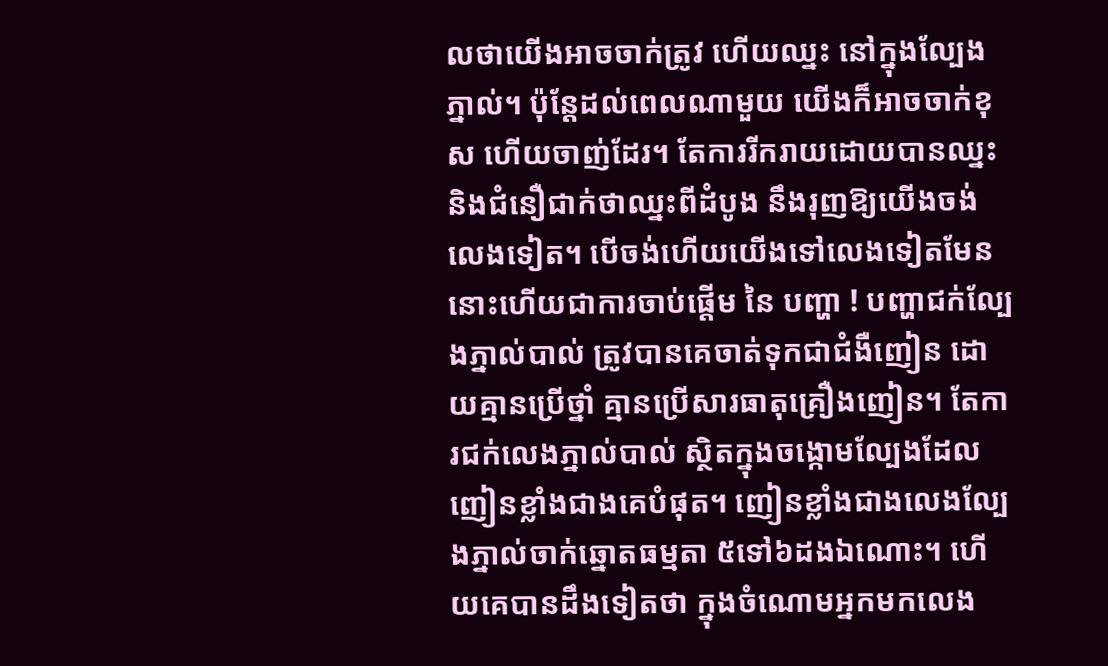លថាយើងអាចចាក់ត្រូវ ហើយឈ្នះ នៅក្នុងល្បែងភ្នាល់។ ប៉ុន្តែដល់ពេលណាមួយ យើងក៏អាចចាក់ខុស ហើយចាញ់ដែរ។ តែការរីករាយដោយបានឈ្នះ និងជំនឿជាក់ថាឈ្នះពីដំបូង នឹងរុញឱ្យយើងចង់លេងទៀត។ បើចង់ហើយយើងទៅលេងទៀតមែន នោះហើយជាការចាប់ផ្តើម នៃ បញ្ហា ! បញ្ហាជក់ល្បែងភ្នាល់បាល់ ត្រូវបានគេចាត់ទុកជាជំងឺញៀន ដោយគ្មានប្រើថ្នាំ គ្មានប្រើសារធាតុគ្រឿងញៀន។ តែការជក់លេងភ្នាល់បាល់ ស្ថិតក្នុងចង្កោមល្បែងដែលញៀនខ្លាំងជាងគេបំផុត។ ញៀនខ្លាំងជាងលេងល្បែងភ្នាល់ចាក់ឆ្នោតធម្មតា ៥ទៅ៦ដងឯណោះ។ ហើយគេបានដឹងទៀតថា ក្នុងចំណោមអ្នកមកលេង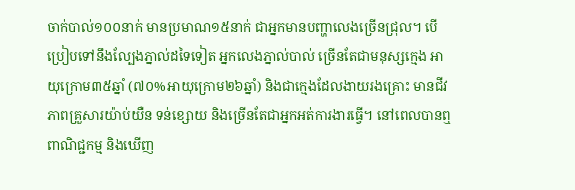ចាក់បាល់១០០នាក់ មានប្រមាណ១៥នាក់ ជាអ្នកមានបញ្ហាលេងច្រើនជ្រុល។ បើប្រៀបទៅនឹងល្បែងភ្នាល់ដទៃទៀត អ្នកលេងភ្នាល់បាល់ ច្រើនតែជាមនុស្សក្មេង អាយុក្រោម៣៥ឆ្នាំ (៧០%អាយុក្រោម២៦ឆ្នាំ) និងជាក្មេងដែលងាយរងគ្រោះ មានជីវភាពគ្រួសារយ៉ាប់យឺន ទន់ខ្សោយ និងច្រើនតែជាអ្នកអត់ការងារធ្វើ។ នៅពេលបានឮពាណិជ្ជកម្ម និងឃើញ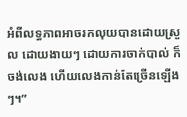អំពីលទ្ធភាពអាចរកលុយបានដោយស្រួល ដោយងាយៗ ដោយការចាក់បាល់ ក៏ចង់លេង ហើយលេងកាន់តែច្រើនឡើងៗ។”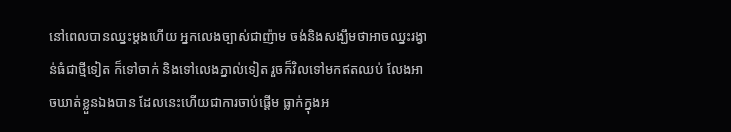នៅពេលបានឈ្នះម្តងហើយ អ្នកលេងច្បាស់ជាញ៉ាម ចង់និងសង្ឃឹមថាអាចឈ្នះរង្វាន់ធំជាថ្មីទៀត ក៏ទៅចាក់ និងទៅលេងភ្នាល់ទៀត រួចក៏វិលទៅមកឥតឈប់ លែងអាចឃាត់ខ្លួនឯងបាន ដែលនេះហើយជាការចាប់ផ្តើម ធ្លាក់ក្នុងអ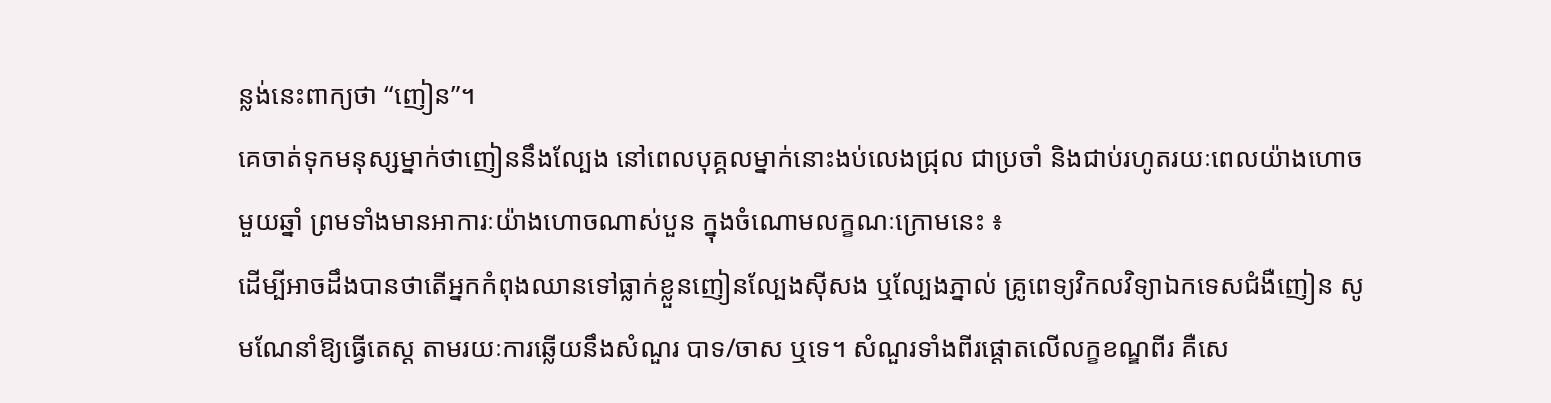ន្លង់នេះពាក្យថា “ញៀន”។
គេចាត់ទុកមនុស្សម្នាក់ថាញៀននឹងល្បែង នៅពេលបុគ្គលម្នាក់នោះងប់លេងជ្រុល ជាប្រចាំ និងជាប់រហូតរយៈពេលយ៉ាងហោចមួយឆ្នាំ ព្រមទាំងមានអាការៈយ៉ាងហោចណាស់បួន ក្នុងចំណោមលក្ខណៈក្រោមនេះ ៖
ដើម្បីអាចដឹងបានថាតើអ្នកកំពុងឈានទៅធ្លាក់ខ្លួនញៀនល្បែងស៊ីសង ឬល្បែងភ្នាល់ គ្រូពេទ្យវិកលវិទ្យាឯកទេសជំងឺញៀន សូមណែនាំឱ្យធ្វើតេស្ត តាមរយៈការឆ្លើយនឹងសំណួរ បាទ/ចាស ឬទេ។ សំណួរទាំងពីរផ្តោតលើលក្ខខណ្ឌពីរ គឺសេ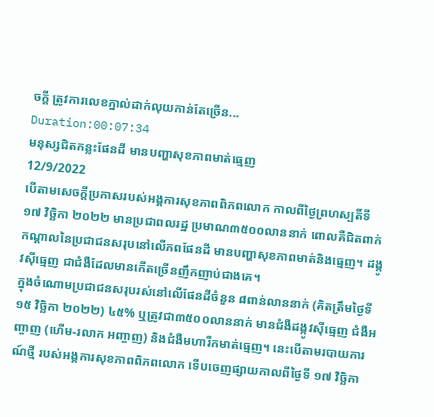ចក្តី ត្រូវការលេខភ្នាល់ដាក់លុយកាន់តែច្រើន...
Duration:00:07:34
មនុស្សជិតកន្លះផែនដី មានបញ្ហាសុខភាពមាត់ធ្មេញ
12/9/2022
បើតាមសេចក្តីប្រកាសរបស់អង្គការសុខភាពពិភពលោក កាលពីថ្ងៃព្រហស្បតិ៍ទី ១៧ វិច្ឆិកា ២០២២ មានប្រជាពលរដ្ឋ ប្រមាណ៣៥០០លាននាក់ ពោលគឺជិតពាក់កណ្តាលនៃប្រជាជនសរុបនៅលើភពផែនដី មានបញ្ហាសុខភាពមាត់និងធ្មេញ។ ដង្កូវស៊ីធ្មេញ ជាជំងឺដែលមានកើតច្រើនញឹកញាប់ជាងគេ។
ក្នុងចំណោមប្រជាជនសរុបរស់នៅលើផែនដីចំនួន ៨ពាន់លាននាក់ (គិតត្រឹមថ្ងៃទី ១៥ វិច្ឆិកា ២០២២) ៤៥% ឬត្រូវជា៣៥០០លាននាក់ មានជំងឺដង្កូវស៊ីធ្មេញ ជំងឺអញ្ចាញ (ហើម-រលាក អញ្ចាញ) និងជំងឺមហារីកមាត់ធ្មេញ។ នេះបើតាមរបាយការណ៍ថ្មី របស់អង្គការសុខភាពពិភពលោក ទើបចេញផ្សាយកាលពីថ្ងៃទី ១៧ វិច្ឆិកា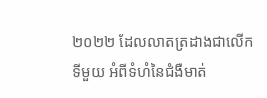២០២២ ដែលលាតត្រដាងជាលើកទីមួយ អំពីទំហំនៃជំងឺមាត់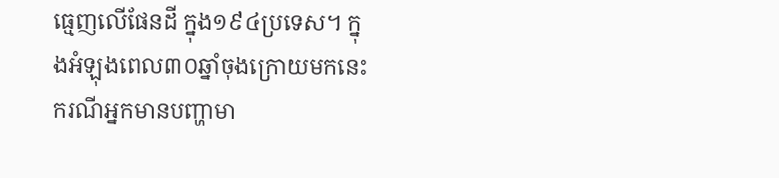ធ្មេញលើផែនដី ក្នុង១៩៤ប្រទេស។ ក្នុងអំឡុងពេល៣០ឆ្នាំចុងក្រោយមកនេះ ករណីអ្នកមានបញ្ហាមា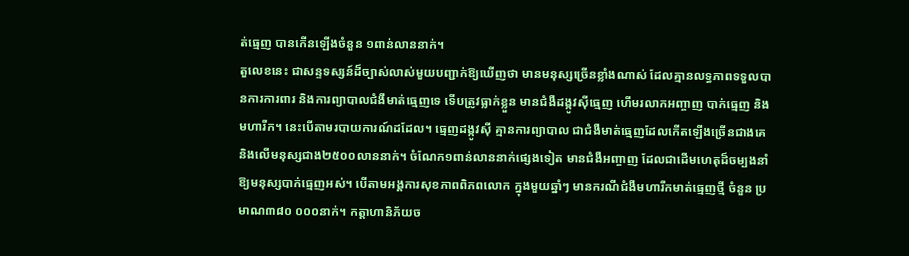ត់ធ្មេញ បានកើនឡើងចំនួន ១ពាន់លាននាក់។
តួលេខនេះ ជាសន្ទទស្សន៍ដ៏ច្បាស់លាស់មួយបញ្ជាក់ឱ្យឃើញថា មានមនុស្សច្រើនខ្លាំងណាស់ ដែលគ្មានលទ្ធភាពទទួលបានការការពារ និងការព្យាបាលជំងឺមាត់ធ្មេញទេ ទើបត្រូវធ្លាក់ខ្លួន មានជំងឺដង្កូវស៊ីធ្មេញ ហើមរលាកអញ្ចាញ បាក់ធ្មេញ និងមហារីក។ នេះបើតាមរបាយការណ៍ដដែល។ ធ្មេញដង្កូវស៊ី គ្មានការព្យាបាល ជាជំងឺមាត់ធ្មេញដែលកើតឡើងច្រើនជាងគេ និងលើមនុស្សជាង២៥០០លាននាក់។ ចំណែក១ពាន់លាននាក់ផ្សេងទៀត មានជំងឺអញ្ចាញ ដែលជាដើមហេតុដ៏ចម្បងនាំឱ្យមនុស្សបាក់ធ្មេញអស់។ បើតាមអង្គការសុខភាពពិភពលោក ក្នុងមួយឆ្នាំៗ មានករណីជំងឺមហារីកមាត់ធ្មេញថ្មី ចំនួន ប្រមាណ៣៨០ ០០០នាក់។ កត្តាហានិភ័យច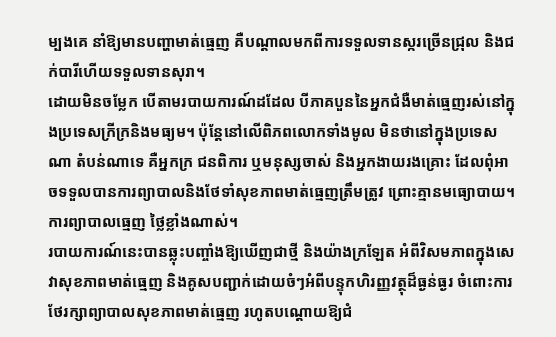ម្បងគេ នាំឱ្យមានបញ្ហាមាត់ធ្មេញ គឺបណ្តាលមកពីការទទួលទានស្ករច្រើនជ្រុល និងជក់បារីហើយទទួលទានសុរា។
ដោយមិនចម្លែក បើតាមរបាយការណ៍ដដែល បីភាគបួននៃអ្នកជំងឺមាត់ធ្មេញរស់នៅក្នុងប្រទេសក្រីក្រនិងមធ្យម។ ប៉ុន្តែនៅលើពិភពលោកទាំងមូល មិនថានៅក្នុងប្រទេសណា តំបន់ណាទេ គឺអ្នកក្រ ជនពិការ ឬមនុស្សចាស់ និងអ្នកងាយរងគ្រោះ ដែលពុំអាចទទួលបានការព្យាបាលនិងថែទាំសុខភាពមាត់ធ្មេញត្រឹមត្រូវ ព្រោះគ្មានមធ្យោបាយ។ ការព្យាបាលធ្មេញ ថ្លៃខ្លាំងណាស់។
របាយការណ៍នេះបានឆ្លុះបញ្ចាំងឱ្យឃើញជាថ្មី និងយ៉ាងក្រឡែត អំពីវិសមភាពក្នុងសេវាសុខភាពមាត់ធ្មេញ និងគូសបញ្ជាក់ដោយចំៗអំពីបន្ទុកហិរញ្ញវត្ថុដ៏ធ្ងន់ធ្ងរ ចំពោះការថែរក្សាព្យាបាលសុខភាពមាត់ធ្មេញ រហូតបណ្តោយឱ្យជំ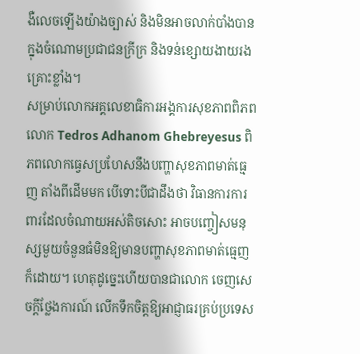ងឺលេចឡើងយ៉ាងច្បាស់ និងមិនអាចលាក់បាំងបាន ក្នុងចំណោមប្រជាជនក្រីក្រ និងទន់ខ្សោយងាយរងគ្រោះខ្លាំង។
សម្រាប់លោកអគ្គលេខាធិការអង្គការសុខភាពពិភពលោក Tedros Adhanom Ghebreyesus ពិភពលោកធ្វេសប្រហែសនឹងបញ្ហាសុខភាពមាត់ធ្មេញ តាំងពីដើមមក បើទោះបីជាដឹងថា វិធានការការពារដែលចំណាយអស់តិចសោះ អាចបញ្ចៀសមនុស្សមួយចំនួនធំមិនឱ្យមានបញ្ហាសុខភាពមាត់ធ្មេញក៏ដោយ។ ហេតុដូច្នេះហើយបានជាលោក ចេញសេចក្តីថ្លែងការណ៍ លើកទឹកចិត្តឱ្យអាជ្ញាធរគ្រប់ប្រទេស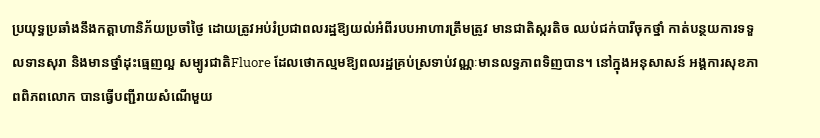ប្រយុទ្ធប្រឆាំងនឹងកត្តាហានិភ័យប្រចាំថ្ងៃ ដោយត្រូវអប់រំប្រជាពលរដ្ឋឱ្យយល់អំពីរបបអាហារត្រឹមត្រូវ មានជាតិស្ករតិច ឈប់ជក់បារីចុកថ្នាំ កាត់បន្ថយការទទួលទានសុរា និងមានថ្នាំដុះធ្មេញល្អ សម្បូរជាតិFluore ដែលថោកល្មមឱ្យពលរដ្ឋគ្រប់ស្រទាប់វណ្ណៈមានលទ្ធភាពទិញបាន។ នៅក្នុងអនុសាសន៍ អង្គការសុខភាពពិភពលោក បានធ្វើបញ្ជីរាយសំណើមួយ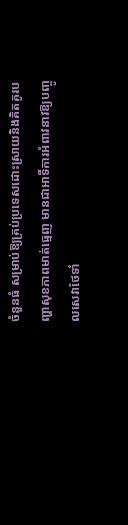ចំនួនធំ សម្រាប់ឱ្យគ្រប់ប្រទេសដោះស្រាយនិងគិតគូរបញ្ហាសុខភាពមាត់ធ្មេញ មានជាអាទិ៍ការអំពាវនាវឱ្យបញ្ចូលសេវាថែទាំ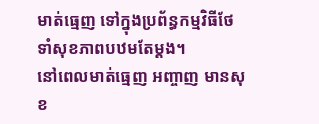មាត់ធ្មេញ ទៅក្នុងប្រព័ន្ធកម្មវិធីថែទាំសុខភាពបឋមតែម្តង។
នៅពេលមាត់ធ្មេញ អញ្ចាញ មានសុខ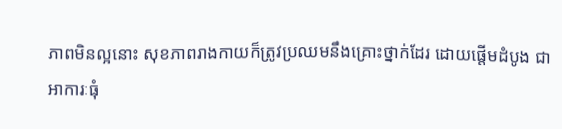ភាពមិនល្អនោះ សុខភាពរាងកាយក៏ត្រូវប្រឈមនឹងគ្រោះថ្នាក់ដែរ ដោយផ្តើមដំបូង ជាអាការៈធុំ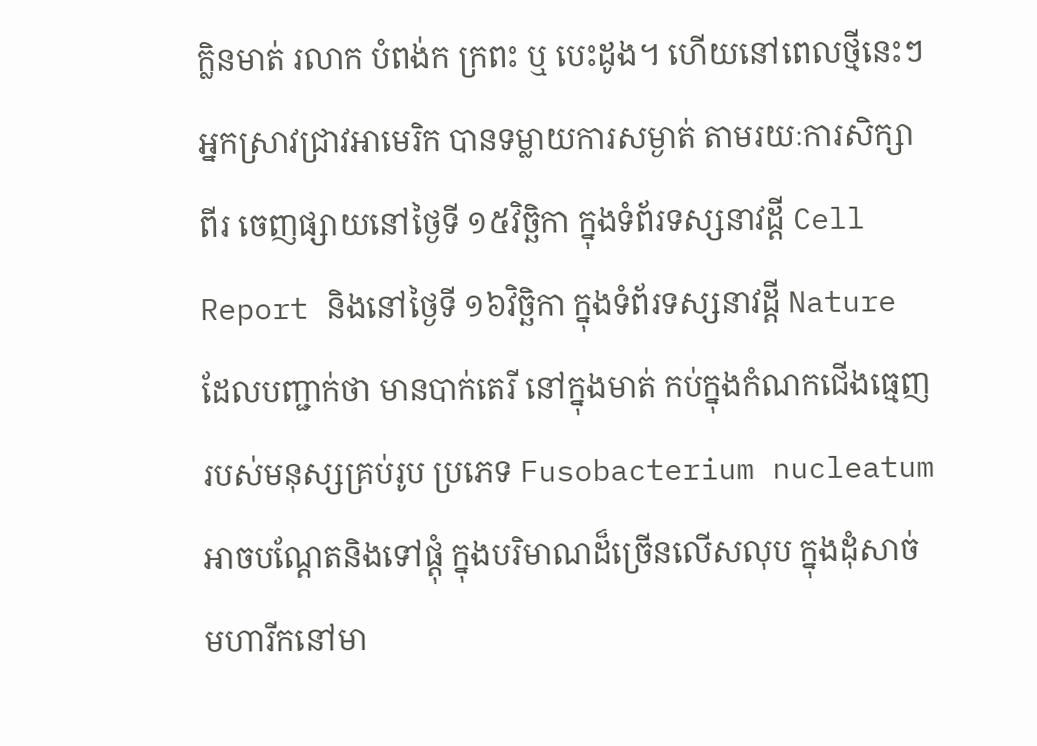ក្លិនមាត់ រលាក បំពង់ក ក្រពះ ឬ បេះដូង។ ហើយនៅពេលថ្មីនេះៗ អ្នកស្រាវជ្រាវអាមេរិក បានទម្លាយការសម្ងាត់ តាមរយៈការសិក្សាពីរ ចេញផ្សាយនៅថ្ងៃទី ១៥វិច្ឆិកា ក្នុងទំព័រទស្សនាវដ្តី Cell Report និងនៅថ្ងៃទី ១៦វិច្ឆិកា ក្នុងទំព័រទស្សនាវដ្តី Nature ដែលបញ្ជាក់ថា មានបាក់តេរី នៅក្នុងមាត់ កប់ក្នុងកំណកជើងធ្មេញ របស់មនុស្សគ្រប់រូប ប្រភេទ Fusobacterium nucleatum អាចបណ្តែតនិងទៅផ្តុំ ក្នុងបរិមាណដ៏ច្រើនលើសលុប ក្នុងដុំសាច់មហារីកនៅមា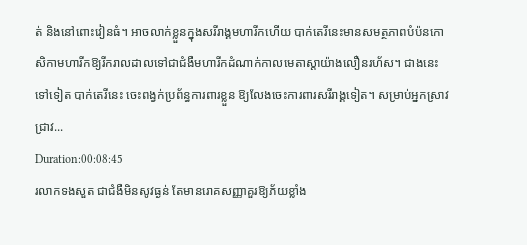ត់ និងនៅពោះវៀនធំ។ អាចលាក់ខ្លួនក្នុងសរីរាង្គមហារីកហើយ បាក់តេរីនេះមានសមត្ថភាពបំប៉នកោសិកាមហារីកឱ្យរីករាលដាលទៅជាជំងឺមហារីកដំណាក់កាលមេតាស្តាយ៉ាងលឿនរហ័ស។ ជាងនេះទៅទៀត បាក់តេរីនេះ ចេះពង្វក់ប្រព័ន្ធការពារខ្លួន ឱ្យលែងចេះការពារសរីរាង្គទៀត។ សម្រាប់អ្នកស្រាវជ្រាវ...
Duration:00:08:45
រលាកទងសួត ជាជំងឺមិនសូវធ្ងន់ តែមានរោគសញ្ញាគួរឱ្យភ័យខ្លាំង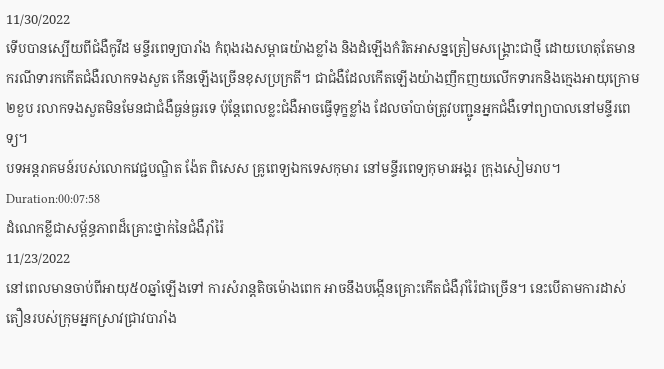11/30/2022
ទើបបានស្បើយពីជំងឺកូវីដ មន្ទីរពេទ្យបារាំង កំពុងរងសម្ពាធយ៉ាងខ្លាំង និងដំឡើងកំរិតអាសន្នត្រៀមសង្គ្រោះជាថ្មី ដោយហេតុតែមានករណីទារកកើតជំងឺរលាកទងសួត កើនឡើងច្រើនខុសប្រក្រតី។ ជាជំងឺដែលកើតឡើងយ៉ាងញឹកញយលើកទារកនិងក្មេងអាយុក្រោម២ខួប រលាកទងសួតមិនមែនជាជំងឺធ្ងន់ធ្ងរទេ ប៉ុន្តែពេលខ្លះជំងឺអាចធ្វើទុក្ខខ្លាំង ដែលចាំបាច់ត្រូវបញ្ជូនអ្នកជំងឺទៅព្យាបាលនៅមន្ទីរពេទ្យ។
បទអន្តរាគមន៍របស់លោកវេជ្ជបណ្ឌិត ង៉ែត ពិសេស គ្រូពេទ្យឯកទេសកុមារ នៅមន្ទីរពេទ្យកុមារអង្គរ ក្រុងសៀមរាប។
Duration:00:07:58
ដំណេកខ្លីជាសម្ព័ន្ធភាពដ៏គ្រោះថ្នាក់នៃជំងឺរ៉ាំរ៉ៃ
11/23/2022
នៅពេលមានចាប់ពីអាយុ៥០ឆ្នាំឡើងទៅ ការសំរាន្តតិចម៉ោងពេក អាចនឹងបង្កើនគ្រោះកើតជំងឺរ៉ាំរ៉ៃជាច្រើន។ នេះបើតាមការដាស់តឿនរបស់ក្រុមអ្នកស្រាវជ្រាវបារាំង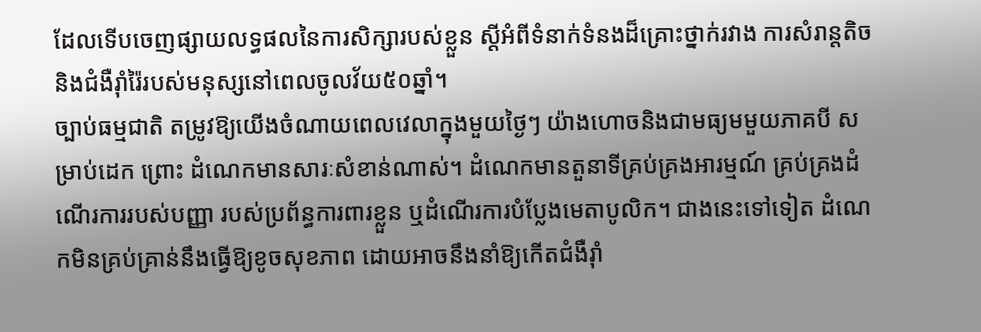ដែលទើបចេញផ្សាយលទ្ធផលនៃការសិក្សារបស់ខ្លួន ស្តីអំពីទំនាក់ទំនងដ៏គ្រោះថ្នាក់រវាង ការសំរាន្តតិច និងជំងឺរ៉ាំរ៉ៃរបស់មនុស្សនៅពេលចូលវ័យ៥០ឆ្នាំ។
ច្បាប់ធម្មជាតិ តម្រូវឱ្យយើងចំណាយពេលវេលាក្នុងមួយថ្ងៃៗ យ៉ាងហោចនិងជាមធ្យមមួយភាគបី សម្រាប់ដេក ព្រោះ ដំណេកមានសារៈសំខាន់ណាស់។ ដំណេកមានតួនាទីគ្រប់គ្រងអារម្មណ៍ គ្រប់គ្រងដំណើរការរបស់បញ្ញា របស់ប្រព័ន្ធការពារខ្លួន ឬដំណើរការបំប្លែងមេតាបូលិក។ ជាងនេះទៅទៀត ដំណេកមិនគ្រប់គ្រាន់នឹងធ្វើឱ្យខូចសុខភាព ដោយអាចនឹងនាំឱ្យកើតជំងឺរ៉ាំ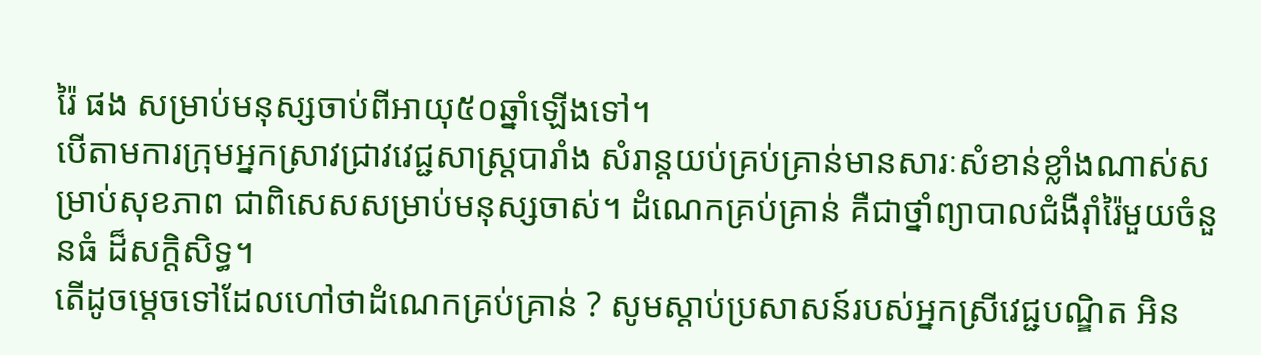រ៉ៃ ផង សម្រាប់មនុស្សចាប់ពីអាយុ៥០ឆ្នាំឡើងទៅ។
បើតាមការក្រុមអ្នកស្រាវជ្រាវវេជ្ជសាស្ត្របារាំង សំរាន្តយប់គ្រប់គ្រាន់មានសារៈសំខាន់ខ្លាំងណាស់សម្រាប់សុខភាព ជាពិសេសសម្រាប់មនុស្សចាស់។ ដំណេកគ្រប់គ្រាន់ គឺជាថ្នាំព្យាបាលជំងឺរ៉ាំរ៉ៃមួយចំនួនធំ ដ៏សក្តិសិទ្ធ។
តើដូចម្តេចទៅដែលហៅថាដំណេកគ្រប់គ្រាន់ ? សូមស្តាប់ប្រសាសន៍របស់អ្នកស្រីវេជ្ជបណ្ឌិត អិន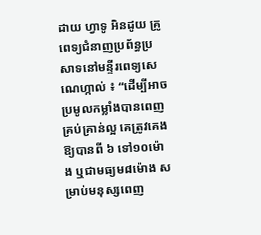ដាយ ហ្វាទូ អិនដូយ គ្រូពេទ្យជំនាញប្រព័ន្ធប្រសាទនៅមន្ទីរពេទ្យសេណេហ្កាល់ ៖ “ដើម្បីអាចប្រមូលកម្លាំងបានពេញគ្រប់គ្រាន់ល្អ គេត្រូវគេងឱ្យបានពី ៦ ទៅ១០ម៉ោង ឬជាមធ្យម៨ម៉ោង សម្រាប់មនុស្សពេញ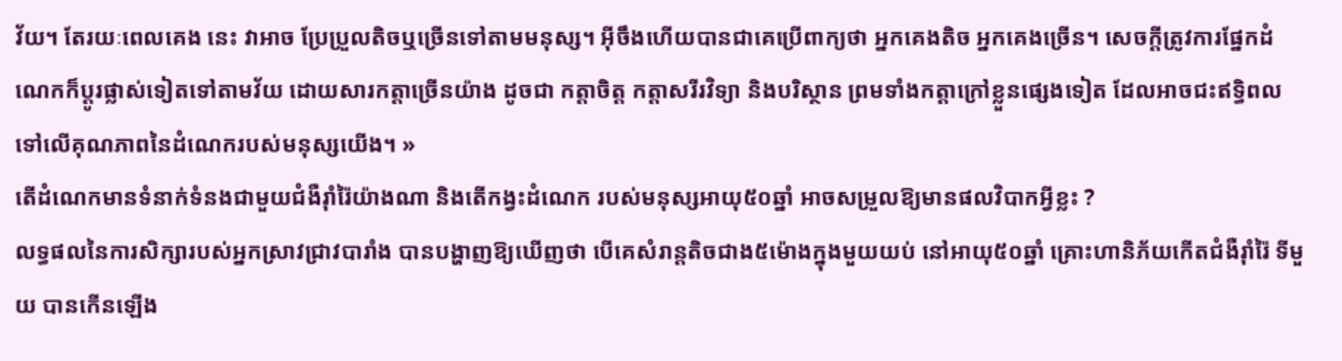វ័យ។ តែរយៈពេលគេង នេះ វាអាច ប្រែប្រួលតិចឬច្រើនទៅតាមមនុស្ស។ អ៊ីចឹងហើយបានជាគេប្រើពាក្យថា អ្នកគេងតិច អ្នកគេងច្រើន។ សេចក្តីត្រូវការផ្នែកដំណេកក៏ប្តូរផ្លាស់ទៀតទៅតាមវ័យ ដោយសារកត្តាច្រើនយ៉ាង ដូចជា កត្តាចិត្ត កត្តាសរីរវិទ្យា និងបរិស្ថាន ព្រមទាំងកត្តាក្រៅខ្លួនផ្សេងទៀត ដែលអាចជះឥទ្ធិពលទៅលើគុណភាពនៃដំណេករបស់មនុស្សយើង។ »
តើដំណេកមានទំនាក់ទំនងជាមួយជំងឺរ៉ាំរ៉ៃយ៉ាងណា និងតើកង្វះដំណេក របស់មនុស្សអាយុ៥០ឆ្នាំ អាចសម្រួលឱ្យមានផលវិបាកអ្វីខ្លះ ?
លទ្ធផលនៃការសិក្សារបស់អ្នកស្រាវជ្រាវបារាំង បានបង្ហាញឱ្យឃើញថា បើគេសំរាន្តតិចជាង៥ម៉ោងក្នុងមួយយប់ នៅអាយុ៥០ឆ្នាំ គ្រោះហានិភ័យកើតជំងឺរ៉ាំរ៉ៃ ទីមួយ បានកើនឡើង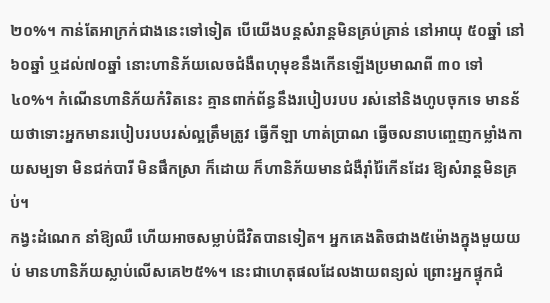២០%។ កាន់តែអាក្រក់ជាងនេះទៅទៀត បើយើងបន្តសំរាន្តមិនគ្រប់គ្រាន់ នៅអាយុ ៥០ឆ្នាំ នៅ៦០ឆ្នាំ ឬដល់៧០ឆ្នាំ នោះហានិភ័យលេចជំងឺពហុមុខនឹងកើនឡើងប្រមាណពី ៣០ ទៅ៤០%។ កំណើនហានិភ័យកំរិតនេះ គ្មានពាក់ព័ន្ធនឹងរបៀបរបប រស់នៅនិងហូបចុកទេ មានន័យថាទោះអ្នកមានរបៀបរបបរស់ល្អត្រឹមត្រូវ ធ្វើកីឡា ហាត់ប្រាណ ធ្វើចលនាបញ្ចេញកម្លាំងកាយសម្បទា មិនជក់បារី មិនផឹកស្រា ក៏ដោយ ក៏ហានិភ័យមានជំងឺរ៉ាំរ៉ៃកើនដែរ ឱ្យសំរាន្តមិនគ្រប់។
កង្វះដំណេក នាំឱ្យឈឺ ហើយអាចសម្លាប់ជីវិតបានទៀត។ អ្នកគេងតិចជាង៥ម៉ោងក្នុងមួយយប់ មានហានិភ័យស្លាប់លើសគេ២៥%។ នេះជាហេតុផលដែលងាយពន្យល់ ព្រោះអ្នកផ្ទុកជំ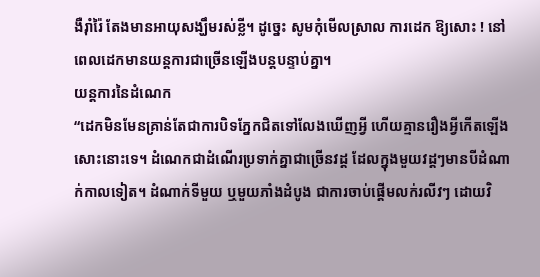ងឺរ៉ាំរ៉ៃ តែងមានអាយុសង្ឃឹមរស់ខ្លី។ ដូច្នេះ សូមកុំមើលស្រាល ការដេក ឱ្យសោះ ! នៅពេលដេកមានយន្តការជាច្រើនឡើងបន្តបន្ទាប់គ្នា។
យន្តការនៃដំណេក
“ដេកមិនមែនគ្រាន់តែជាការបិទភ្នែកជិតទៅលែងឃើញអ្វី ហើយគ្មានរឿងអ្វីកើតឡើងសោះនោះទេ។ ដំណេកជាដំណើរប្រទាក់គ្នាជាច្រើនវដ្ត ដែលក្នុងមួយវដ្តៗមានបីដំណាក់កាលទៀត។ ដំណាក់ទីមួយ ឬមួយភាំងដំបូង ជាការចាប់ផ្តើមលក់រលីវៗ ដោយវិ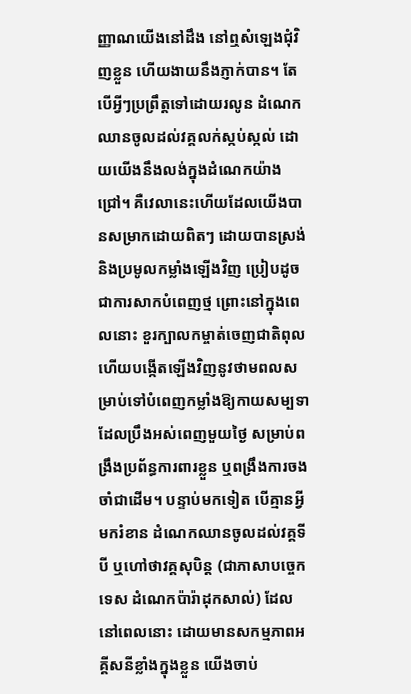ញ្ញាណយើងនៅដឹង នៅឮសំឡេងជុំវិញខ្លួន ហើយងាយនឹងភ្ញាក់បាន។ តែបើអ្វីៗប្រព្រឹត្តទៅដោយរលូន ដំណេកឈានចូលដល់វគ្គលក់ស្កប់ស្កល់ ដោយយើងនឹងលង់ក្នុងដំណេកយ៉ាងជ្រៅ។ គឺវេលានេះហើយដែលយើងបានសម្រាកដោយពិតៗ ដោយបានស្រង់និងប្រមូលកម្លាំងឡើងវិញ ប្រៀបដូចជាការសាកបំពេញថ្ម ព្រោះនៅក្នុងពេលនោះ ខួរក្បាលកម្ចាត់ចេញជាតិពុល ហើយបង្កើតឡើងវិញនូវថាមពលសម្រាប់ទៅបំពេញកម្លាំងឱ្យកាយសម្បទាដែលប្រឹងអស់ពេញមួយថ្ងៃ សម្រាប់ពង្រឹងប្រព័ន្ធការពារខ្លួន ឬពង្រឹងការចងចាំជាដើម។ បន្ទាប់មកទៀត បើគ្មានអ្វីមករំខាន ដំណេកឈានចូលដល់វគ្គទីបី ឬហៅថាវគ្គសុបិន្ត (ជាភាសាបច្ចេកទេស ដំណេកប៉ារ៉ាដុកសាល់) ដែលនៅពេលនោះ ដោយមានសកម្មភាពអគ្គីសនីខ្លាំងក្នុងខ្លួន យើងចាប់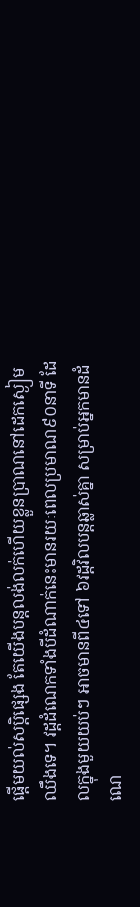ផ្តើមយល់សប្តិផ្សេង តែយើងបន្តលង់លក់ហើយខ្លួនប្រាណនៅដេកស្ងៀមឈឹងទេ។ វដ្តដំណេកទាំងបីដំណាក់នេះមានរយៈពេលប្រមាណ៩០នាទី ដែលក្នុងមួយយប់ៗ អាចមានពី៤ទៅ ៦វដ្តវិលបន្តឆ្លាស់គ្នា សម្រាប់អ្នកមានដំណេ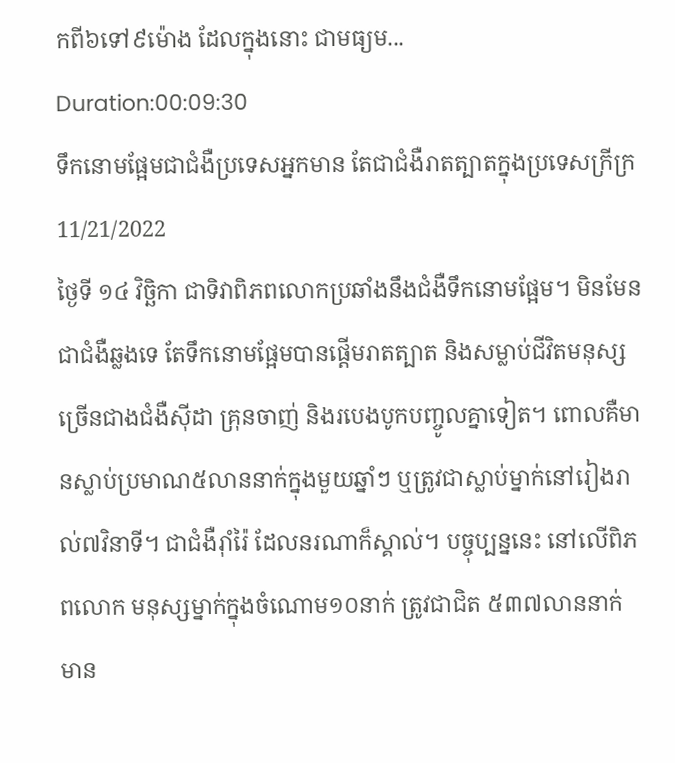កពី៦ទៅ៩ម៉ោង ដែលក្នុងនោះ ជាមធ្យម...
Duration:00:09:30
ទឹកនោមផ្អែមជាជំងឺប្រទេសអ្នកមាន តែជាជំងឺរាតត្បាតក្នុងប្រទេសក្រីក្រ
11/21/2022
ថ្ងៃទី ១៤ វិច្ឆិកា ជាទិវាពិភពលោកប្រឆាំងនឹងជំងឺទឹកនោមផ្អែម។ មិនមែនជាជំងឺឆ្លងទេ តែទឹកនោមផ្អែមបានផ្តើមរាតត្បាត និងសម្លាប់ជីវិតមនុស្សច្រើនជាងជំងឺស៊ីដា គ្រុនចាញ់ និងរបេងបូកបញ្ចូលគ្នាទៀត។ ពោលគឺមានស្លាប់ប្រមាណ៥លាននាក់ក្នុងមួយឆ្នាំៗ ឬត្រូវជាស្លាប់ម្នាក់នៅរៀងរាល់៧វិនាទី។ ជាជំងឺរ៉ាំរ៉ៃ ដែលនរណាក៏ស្គាល់។ បច្ចុប្បន្ននេះ នៅលើពិភពលោក មនុស្សម្នាក់ក្នុងចំណោម១០នាក់ ត្រូវជាជិត ៥៣៧លាននាក់ មាន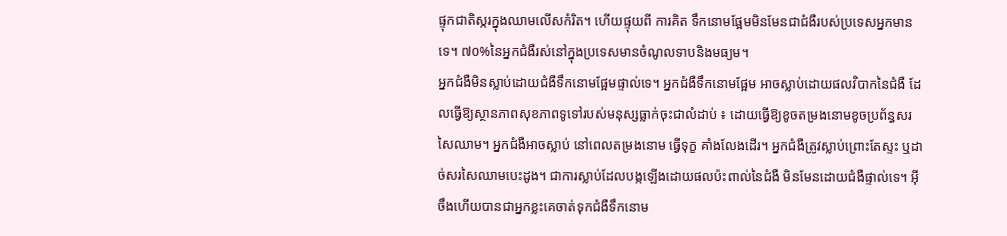ផ្ទុកជាតិស្ករក្នុងឈាមលើសកំរិត។ ហើយផ្ទុយពី ការគិត ទឹកនោមផ្អែមមិនមែនជាជំងឺរបស់ប្រទេសអ្នកមានទេ។ ៧០%នៃអ្នកជំងឺរស់នៅក្នុងប្រទេសមានចំណូលទាបនិងមធ្យម។
អ្នកជំងឺមិនស្លាប់ដោយជំងឺទឹកនោមផ្អែមផ្ទាល់ទេ។ អ្នកជំងឺទឹកនោមផ្អែម អាចស្លាប់ដោយផលវិបាកនៃជំងឺ ដែលធ្វើឱ្យស្ថានភាពសុខភាពទូទៅរបស់មនុស្សធ្លាក់ចុះជាលំដាប់ ៖ ដោយធ្វើឱ្យខូចតម្រងនោមខូចប្រព័ន្ធសរសៃឈាម។ អ្នកជំងឺអាចស្លាប់ នៅពេលតម្រងនោម ធ្វើទុក្ខ គាំងលែងដើរ។ អ្នកជំងឺត្រូវស្លាប់ព្រោះតែស្ទះ ឬដាច់សរសៃឈាមបេះដូង។ ជាការស្លាប់ដែលបង្កឡើងដោយផលប៉ះពាល់នៃជំងឺ មិនមែនដោយជំងឺផ្ទាល់ទេ។ អ៊ីចឹងហើយបានជាអ្នកខ្លះគេចាត់ទុកជំងឺទឹកនោម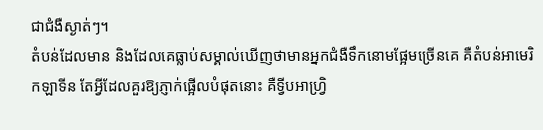ជាជំងឺស្ងាត់ៗ។
តំបន់ដែលមាន និងដែលគេធ្លាប់សម្គាល់ឃើញថាមានអ្នកជំងឺទឹកនោមផ្អែមច្រើនគេ គឺតំបន់អាមេរិកឡាទីន តែអ្វីដែលគួរឱ្យភ្ញាក់ផ្អើលបំផុតនោះ គឺទ្វីបអាហ្វ្រិ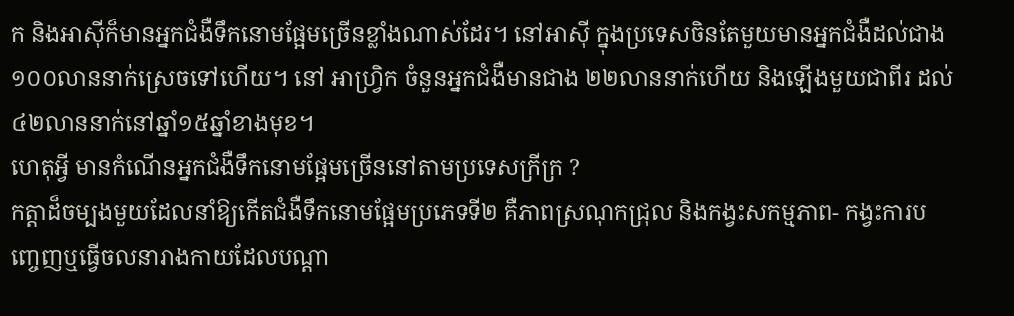ក និងអាស៊ីក៏មានអ្នកជំងឺទឹកនោមផ្អែមច្រើនខ្លាំងណាស់ដែរ។ នៅអាស៊ី ក្នុងប្រទេសចិនតែមួយមានអ្នកជំងឺដល់ជាង១០០លាននាក់ស្រេចទៅហើយ។ នៅ អាហ្វ្រិក ចំនួនអ្នកជំងឺមានជាង ២២លាននាក់ហើយ និងឡើងមួយជាពីរ ដល់៤២លាននាក់នៅឆ្នាំ១៥ឆ្នាំខាងមុខ។
ហេតុអ្វី មានកំណើនអ្នកជំងឺទឹកនោមផ្អែមច្រើននៅតាមប្រទេសក្រីក្រ ?
កត្តាដ៏ចម្បងមួយដែលនាំឱ្យកើតជំងឺទឹកនោមផ្អែមប្រភេទទី២ គឺភាពស្រណុកជ្រុល និងកង្វះសកម្មភាព- កង្វះការបញ្ចេញឬធ្វើចលនារាងកាយដែលបណ្តា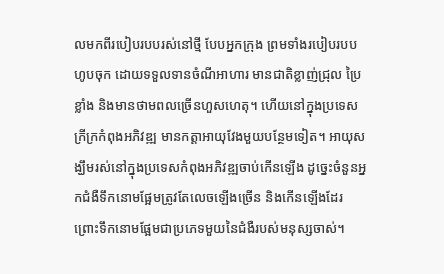លមកពីរបៀបរបបរស់នៅថ្មី បែបអ្នកក្រុង ព្រមទាំងរបៀបរបបហូបចុក ដោយទទួលទានចំណីអាហារ មានជាតិខ្លាញ់ជ្រុល ប្រៃខ្លាំង និងមានថាមពលច្រើនហួសហេតុ។ ហើយនៅក្នុងប្រទេសក្រីក្រកំពុងអភិវឌ្ឍ មានកត្តាអាយុវែងមួយបន្ថែមទៀត។ អាយុសង្ឃឹមរស់នៅក្នុងប្រទេសកំពុងអភិវឌ្ឍចាប់កើនឡើង ដូច្នេះចំនួនអ្នកជំងឺទឹកនោមផ្អែមត្រូវតែលេចឡើងច្រើន និងកើនឡើងដែរ ព្រោះទឹកនោមផ្អែមជាប្រភេទមួយនៃជំងឺរបស់មនុស្សចាស់។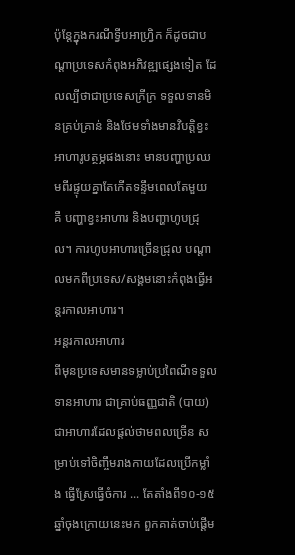ប៉ុន្តែក្នុងករណីទ្វីបអាហ្វ្រិក ក៏ដូចជាបណ្តាប្រទេសកំពុងអភិវឌ្ឍផ្សេងទៀត ដែលល្បីថាជាប្រទេសក្រីក្រ ទទួលទានមិនគ្រប់គ្រាន់ និងថែមទាំងមានវិបត្តិខ្វះអាហារូបត្ថម្ភផងនោះ មានបញ្ហាប្រឈមពីរផ្ទុយគ្នាតែកើតទន្ទឹមពេលតែមួយ គឺ បញ្ហាខ្វះអាហារ និងបញ្ហាហូបជ្រុល។ ការហូបអាហារច្រើនជ្រុល បណ្តាលមកពីប្រទេស/សង្គមនោះកំពុងធ្វើអន្តរកាលអាហារ។
អន្តរកាលអាហារ
ពីមុនប្រទេសមានទម្លាប់ប្រពៃណីទទួលទានអាហារ ជាគ្រាប់ធញ្ញជាតិ (បាយ) ជាអាហារដែលផ្តល់ថាមពលច្រើន សម្រាប់ទៅចិញ្ចឹមរាងកាយដែលប្រើកម្លាំង ធ្វើស្រែធ្វើចំការ ... តែតាំងពី១០-១៥ឆ្នាំចុងក្រោយនេះមក ពួកគាត់ចាប់ផ្តើម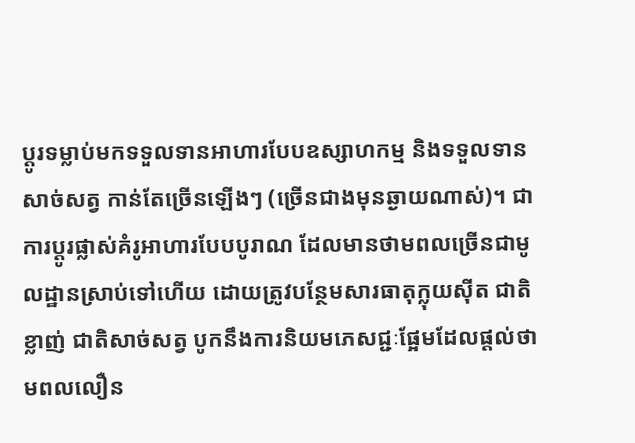ប្តូរទម្លាប់មកទទួលទានអាហារបែបឧស្សាហកម្ម និងទទួលទានសាច់សត្វ កាន់តែច្រើនឡើងៗ (ច្រើនជាងមុនឆ្ងាយណាស់)។ ជាការប្តូរផ្លាស់គំរូអាហារបែបបូរាណ ដែលមានថាមពលច្រើនជាមូលដ្ឋានស្រាប់ទៅហើយ ដោយត្រូវបន្ថែមសារធាតុក្លុយស៊ីត ជាតិខ្លាញ់ ជាតិសាច់សត្វ បូកនឹងការនិយមភេសជ្ជៈផ្អែមដែលផ្តល់ថាមពលលឿន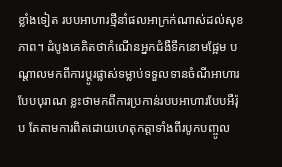ខ្លាំងទៀត របបអាហារថ្មីនាំផលអាក្រក់ណាស់ដល់សុខភាព។ ដំបូងគេគិតថាកំណើនអ្នកជំងឺទឹកនោមផ្អែម បណ្តាលមកពីការប្តូរផ្លាស់ទម្លាប់ទទួលទានចំណីអាហារបែបបុរាណ ខ្លះថាមកពីការប្រកាន់របបអាហារបែបអឺរ៉ុប តែតាមការពិតដោយហេតុកត្តាទាំងពីរបូកបញ្ចូល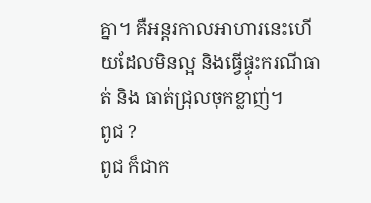គ្នា។ គឺអន្តរកាលអាហារនេះហើយដែលមិនល្អ និងធ្វើផ្ទុះករណីធាត់ និង ធាត់ជ្រុលចុកខ្លាញ់។
ពូជ ?
ពូជ ក៏ជាក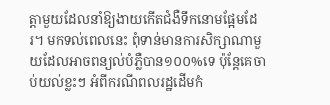ត្តាមួយដែលនាំឱ្យងាយកើតជំងឺទឹកនោមផ្អែមដែរ។ មកទល់ពេលនេះ ពុំទាន់មានការសិក្សាណាមួយដែលអាចពន្យល់បំភ្លឺបាន១០០%ទេ ប៉ុន្តែគេចាប់យល់ខ្លះៗ អំពីករណីពលរដ្ឋដើមកំ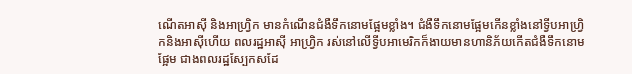ណើតអាស៊ី និងអាហ្វ្រិក មានកំណើនជំងឺទឹកនោមផ្អែមខ្លាំង។ ជំងឺទឹកនោមផ្អែមកើនខ្លាំងនៅទ្វីបអាហ្វ្រិកនិងអាស៊ីហើយ ពលរដ្ឋអាស៊ី អាហ្វ្រិក រស់នៅលើទ្វីបអាមេរិកក៏ងាយមានហានិភ័យកើតជំងឺទឹកនោមផ្អែម ជាងពលរដ្ឋស្បែកសដែ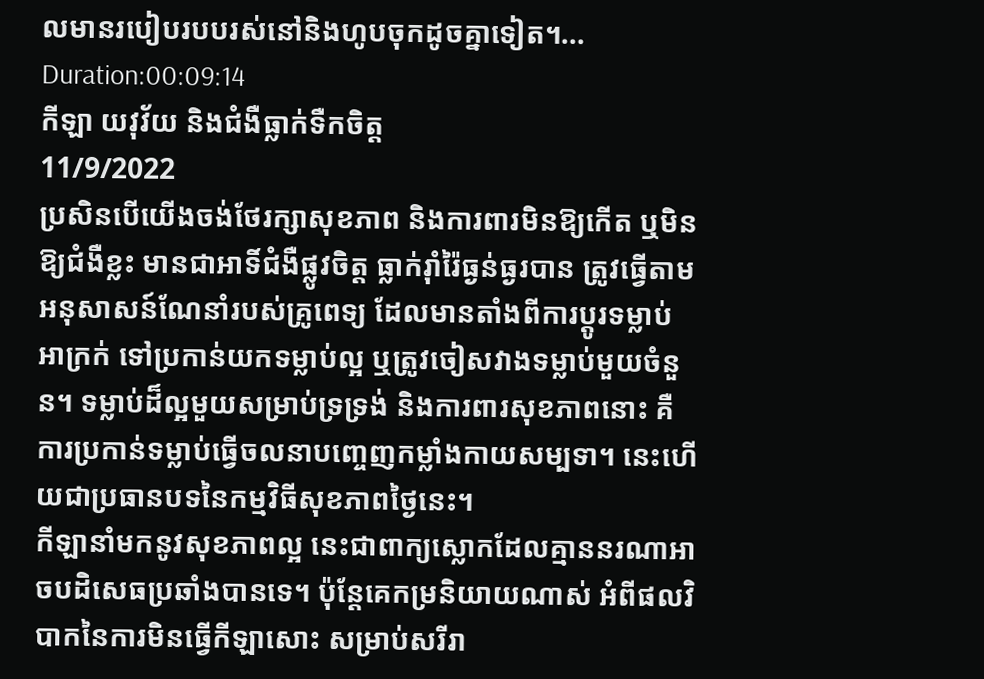លមានរបៀបរបបរស់នៅនិងហូបចុកដូចគ្នាទៀត។...
Duration:00:09:14
កីឡា យវុវ័យ និងជំងឺធ្លាក់ទឺកចិត្ត
11/9/2022
ប្រសិនបើយើងចង់ថែរក្សាសុខភាព និងការពារមិនឱ្យកើត ឬមិនឱ្យជំងឺខ្លះ មានជាអាទិ៍ជំងឺផ្លូវចិត្ត ធ្លាក់រ៉ាំរ៉ៃធ្ងន់ធ្ងរបាន ត្រូវធ្វើតាមអនុសាសន៍ណែនាំរបស់គ្រូពេទ្យ ដែលមានតាំងពីការប្តូរទម្លាប់អាក្រក់ ទៅប្រកាន់យកទម្លាប់ល្អ ឬត្រូវចៀសវាងទម្លាប់មួយចំនួន។ ទម្លាប់ដ៏ល្អមួយសម្រាប់ទ្រទ្រង់ និងការពារសុខភាពនោះ គឺការប្រកាន់ទម្លាប់ធ្វើចលនាបញ្ចេញកម្លាំងកាយសម្បទា។ នេះហើយជាប្រធានបទនៃកម្មវិធីសុខភាពថ្ងៃនេះ។
កីឡានាំមកនូវសុខភាពល្អ នេះជាពាក្យស្លោកដែលគ្មាននរណាអាចបដិសេធប្រឆាំងបានទេ។ ប៉ុន្តែគេកម្រនិយាយណាស់ អំពីផលវិបាកនៃការមិនធ្វើកីឡាសោះ សម្រាប់សរីរា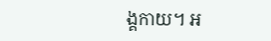ង្គកាយ។ អ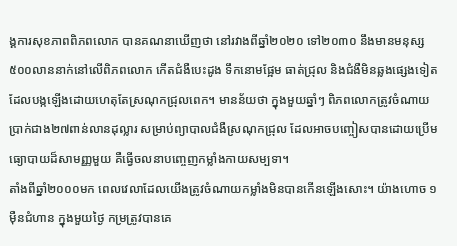ង្គការសុខភាពពិភពលោក បានគណនាឃើញថា នៅរវាងពីឆ្នាំ២០២០ ទៅ២០៣០ នឹងមានមនុស្ស៥០០លាននាក់នៅលើពិភពលោក កើតជំងឺបេះដូង ទឹកនោមផ្អែម ធាត់ជ្រុល និងជំងឺមិនឆ្លងផ្សេងទៀត ដែលបង្កឡើងដោយហេតុតែស្រណុកជ្រុលពេក។ មានន័យថា ក្នុងមួយឆ្នាំៗ ពិភពលោកត្រូវចំណាយប្រាក់ជាង២៧ពាន់លានដុល្លារ សម្រាប់ព្យាបាលជំងឺស្រណុកជ្រុល ដែលអាចបញ្ចៀសបានដោយប្រើមធ្យោបាយដ៏សាមញ្ញមួយ គឺធ្វើចលនាបញ្ចេញកម្លាំងកាយសម្បទា។
តាំងពីឆ្នាំ២០០០មក ពេលវេលាដែលយើងត្រូវចំណាយកម្លាំងមិនបានកើនឡើងសោះ។ យ៉ាងហោច ១ម៉ឺនជំហាន ក្នុងមួយថ្ងៃ កម្រត្រូវបានគេ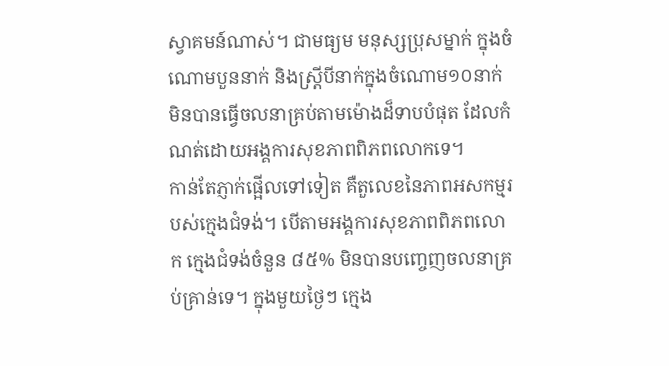ស្វាគមន៍ណាស់។ ជាមធ្យម មនុស្សប្រុសម្នាក់ ក្នុងចំណោមបួននាក់ និងស្ត្រីបីនាក់ក្នុងចំណោម១០នាក់ មិនបានធ្វើចលនាគ្រប់តាមម៉ោងដ៏ទាបបំផុត ដែលកំណត់ដោយអង្គការសុខភាពពិភពលោកទេ។
កាន់តែភ្ញាក់ផ្អើលទៅទៀត គឺតួលេខនៃភាពអសកម្មរបស់ក្មេងជំទង់។ បើតាមអង្គការសុខភាពពិភពលោក ក្មេងជំទង់ចំនួន ៨៥% មិនបានបញ្ចេញចលនាគ្រប់គ្រាន់ទេ។ ក្នុងមួយថ្ងៃៗ ក្មេង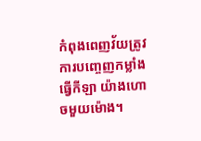កំពុងពេញវ័យត្រូវការបញ្ចេញកម្លាំងធ្វើកីឡា យ៉ាងហោចមួយម៉ោង។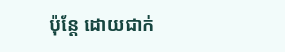ប៉ុន្តែ ដោយជាក់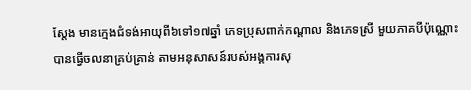ស្តែង មានក្មេងជំទង់អាយុពី៦ទៅ១៧ឆ្នាំ ភេទប្រុសពាក់កណ្តាល និងភេទស្រី មួយភាគបីប៉ុណ្ណោះបានធ្វើចលនាគ្រប់គ្រាន់ តាមអនុសាសន៍របស់អង្គការសុ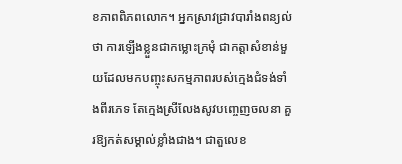ខភាពពិភពលោក។ អ្នកស្រាវជ្រាវបារាំងពន្យល់ថា ការឡើងខ្លួនជាកម្លោះក្រមុំ ជាកត្តាសំខាន់មួយដែលមកបញ្ចុះសកម្មភាពរបស់ក្មេងជំទង់ទាំងពីរភេទ តែក្មេងស្រីលែងសូវបញ្ចេញចលនា គួរឱ្យកត់សម្គាល់ខ្លាំងជាង។ ជាតួលេខ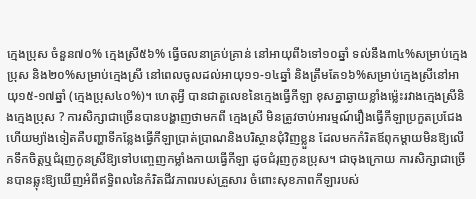ក្មេងប្រុស ចំនួន៧០% ក្មេងស្រី៥៦% ធ្វើចលនាគ្រប់គ្រាន់ នៅអាយុពី៦ទៅ១០ឆ្នាំ ទល់នឹង៣៤%សម្រាប់ក្មេងប្រុស និង២០%សម្រាប់ក្មេងស្រី នៅពេលចូលដល់អាយុ១១-១៤ឆ្នាំ និងត្រឹមតែ១៦%សម្រាប់ក្មេងស្រីនៅអាយុ១៥-១៧ឆ្នាំ (ក្មេងប្រុស៤០%)។ ហេតុអ្វី បានជាតួលេខនៃក្មេងធ្វើកីឡា ខុសគ្នាឆ្ងាយខ្លាំងម្ល៉េះរវាងក្មេងស្រីនិងក្មេងប្រុស ? ការសិក្សាជាច្រើនបានបង្ហាញថាមកពី ក្មេងស្រី មិនត្រូវចាប់អារម្មណ៍រឿងធ្វើកីឡាប្រកួតប្រជែង ហើយម្យ៉ាងទៀតគឺបញ្ហាទីកន្លែងធ្វើកីឡាប្រាត់ប្រាណនិងបរិស្ថានជុំវិញខ្លួន ដែលមកកំរិតឪពុកម្តាយមិនឱ្យលើកទឹកចិត្តឬជំរុញកូនស្រីឱ្យទៅបញ្ចេញកម្លាំងកាយធ្វើកីឡា ដូចជំរុញកូនប្រុស។ ជាចុងក្រោយ ការសិក្សាជាច្រើនបានឆ្លុះឱ្យឃើញអំពីឥទ្ធិពលនៃកំរិតជីវភាពរបស់គ្រួសារ ចំពោះសុខភាពកីឡារបស់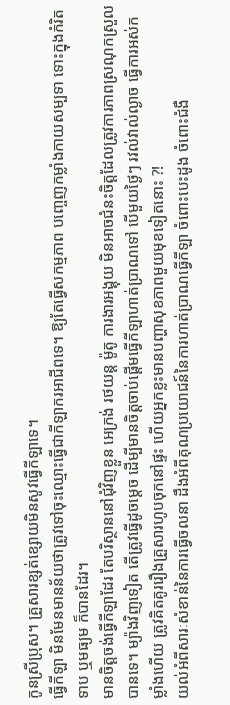កូនស្រីប្រុស។ គ្រួសារខ្សត់ខ្សោយមិនសូវធ្វើកីឡាទេ។
ធ្វើកីឡា មិនមែនមានន័យថាត្រូវទៅចុះឈ្មោះធ្វើជាកីឡាករអាជីពទេ។ ឱ្យតែធ្វើសកម្មភាព បញ្ចេញកម្លាំងកាយសម្បទា ទោះក្នុងកំរិតទាប ឬមធ្យម ក៏បានដែរ។
មានចិត្តចង់ធ្វើកីឡាដែរ តែបរិស្ថាននៅជុំវិញខ្លួន អេក្រង់ រថយន្ត ម៉ូតូ ការងារអង្គុយ មិនអាចជំនះចិត្តដែលត្រូវការភាពស្រណុកស្រួលបានទេ។ ម្យ៉ាងវិញទៀត តើត្រូវធ្វើដូចម្តេច ដើម្បីមានចិត្តចាប់ផ្តើមធ្វើកីឡាហាត់ប្រាណទៅ បើមួយថ្ងៃៗ រវល់វាល់ល្ងាច ធ្វើការអស់កម្លាំងហើយ ត្រូវគិតគូររឿងគ្រួសារហូបចុកនៅផ្ទះ ហើយអ្នកខ្លះមានបញ្ហាសុខភាពមួយមុខទៀតនោះ ?!
យល់អំពីសារៈសំខាន់នៃការធ្វើចលនា ដឹងអំពីគុណប្រយោជន៍នៃការហាត់ប្រាណធ្វើកីឡា ចំពោះបេះដូង ចំពោះជំងឺ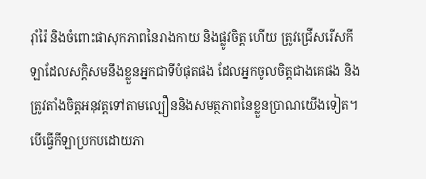រ៉ាំរ៉ៃ និងចំពោះផាសុកភាពនៃរាងកាយ និងផ្លូវចិត្ត ហើយ ត្រូវជ្រើសរើសកីឡាដែលសក្តិសមនឹងខ្លួនអ្នកជាទីបំផុតផង ដែលអ្នកចូលចិត្តជាងគេផង និងត្រូវតាំងចិត្តអនុវត្តទៅតាមល្បឿននិងសមត្ថភាពនៃខ្លួនប្រាណយើងទៀត។ បើធ្វើកីឡាប្រកបដោយភា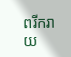ពរីករាយ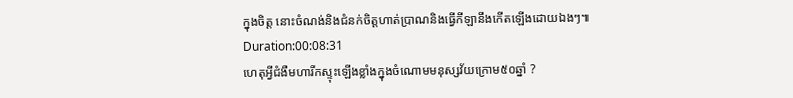ក្នុងចិត្ត នោះចំណង់និងជំនក់ចិត្តហាត់ប្រាណនិងធ្វើកីឡានឹងកើតឡើងដោយឯងៗ៕
Duration:00:08:31
ហេតុអ្វីជំងឺមហារីកស្ទុះឡើងខ្លាំងក្នុងចំណោមមនុស្សវ័យក្រោម៥០ឆ្នាំ ?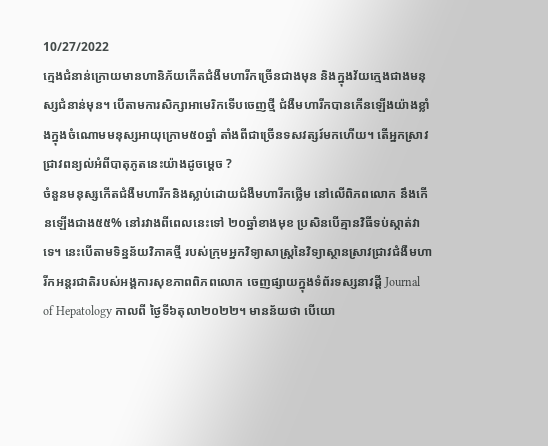10/27/2022
ក្មេងជំនាន់ក្រោយមានហានិភ័យកើតជំងឺមហារីកច្រើនជាងមុន និងក្នុងវ័យក្មេងជាងមនុស្សជំនាន់មុន។ បើតាមការសិក្សាអាមេរិកទើបចេញថ្មី ជំងឺមហារីកបានកើនឡើងយ៉ាងខ្លាំងក្នុងចំណោមមនុស្សអាយុក្រោម៥០ឆ្នាំ តាំងពីជាច្រើនទសវត្សរ៍មកហើយ។ តើអ្នកស្រាវជ្រាវពន្យល់អំពីបាតុភូតនេះយ៉ាងដូចម្តេច ?
ចំនួនមនុស្សកើតជំងឺមហារីកនិងស្លាប់ដោយជំងឺមហារីកថ្លើម នៅលើពិភពលោក នឹងកើនឡើងជាង៥៥% នៅរវាងពីពេលនេះទៅ ២០ឆ្នាំខាងមុខ ប្រសិនបើគ្មានវិធីទប់ស្កាត់វាទេ។ នេះបើតាមទិន្នន័យវិភាគថ្មី របស់ក្រុមអ្នកវិទ្យាសាស្ត្រនៃវិទ្យាស្ថានស្រាវជ្រាវជំងឺមហារីកអន្តរជាតិរបស់អង្គការសុខភាពពិភពលោក ចេញផ្សាយក្នុងទំព័រទស្សនាវដ្តី Journal of Hepatology កាលពី ថ្ងៃទី៦តុលា២០២២។ មានន័យថា បើយោ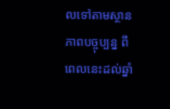លទៅតាមស្ថានភាពបច្ចុប្បន្ន ពីពេលនេះដល់ឆ្នាំ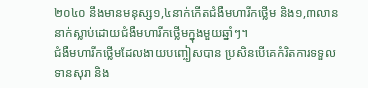២០៤០ នឹងមានមនុស្ស១,៤នាក់កើតជំងឺមហារីកថ្លើម និង១,៣លាននាក់ស្លាប់ដោយជំងឺមហារីកថ្លើមក្នុងមួយឆ្នាំៗ។
ជំងឺមហារីកថ្លើមដែលងាយបញ្ចៀសបាន ប្រសិនបើគេកំរិតការទទួលទានសុរា និង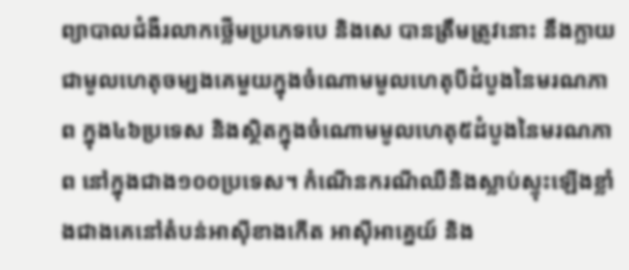ព្យាបាលជំងឺរលាកថ្លើមប្រភេទបេ និងសេ បានត្រឹមត្រូវនោះ នឹងក្លាយជាមូលហេតុចម្បងគេមួយក្នុងចំណោមមូលហេតុបីដំបូងនៃមរណភាព ក្នុង៤៦ប្រទេស និងស្ថិតក្នុងចំណោមមូលហេតុ៥ដំបូងនៃមរណភាព នៅក្នុងជាង១០០ប្រទេស។ កំណើនករណីឈឺនិងស្លាប់ស្ទុះឡើងខ្លាំងជាងគេនៅតំបន់អាស៊ីខាងកើត អាស៊ីអាគ្នេយ៍ និង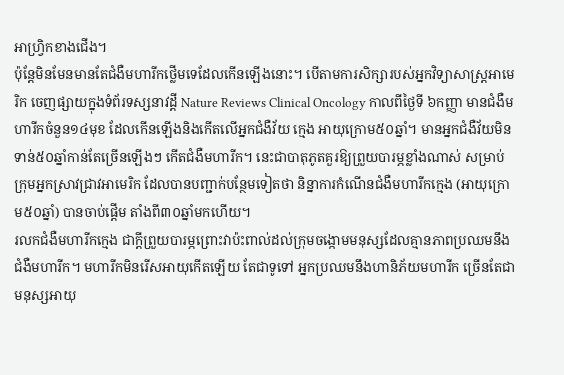អាហ្វ្រិកខាងជើង។
ប៉ុន្តែមិនមែនមានតែជំងឺមហារីកថ្លើមទេដែលកើនឡើងនោះ។ បើតាមការសិក្សារបស់អ្នកវិទ្យាសាស្ត្រអាមេរិក ចេញផ្សាយក្នុងទំព័រទស្សនាវដ្តី Nature Reviews Clinical Oncology កាលពីថ្ងៃទី ៦កញ្ញា មានជំងឺមហារីកចំនួន១៤មុខ ដែលកើនឡើងនិងកើតលើអ្នកជំងឺវ័យ ក្មេង អាយុក្រោម៥០ឆ្នាំ។ មានអ្នកជំងឺវ័យមិនទាន់៥០ឆ្នាំកាន់តែច្រើនឡើងៗ កើតជំងឺមហារីក។ នេះជាបាតុភូតគួរឱ្យព្រួយបារម្ភខ្លាំងណាស់ សម្រាប់ក្រុមអ្នកស្រាវជ្រាវអាមេរិក ដែលបានបញ្ជាក់បន្ថែមទៀតថា និន្នាការកំណើនជំងឺមហារីកក្មេង (អាយុក្រោម៥០ឆ្នាំ) បានចាប់ផ្តើម តាំងពី៣០ឆ្នាំមកហើយ។
រលកជំងឺមហារីកក្មេង ជាក្តីព្រួយបារម្ភព្រោះវាប៉ះពាល់ដល់ក្រុមចង្កោមមនុស្សដែលគ្មានភាពប្រឈមនឹងជំងឺមហារីក។ មហារីកមិនរើសអាយុកើតឡើយ តែជាទូទៅ អ្នកប្រឈមនឹងហានិភ័យមហារីក ច្រើនតែជាមនុស្សអាយុ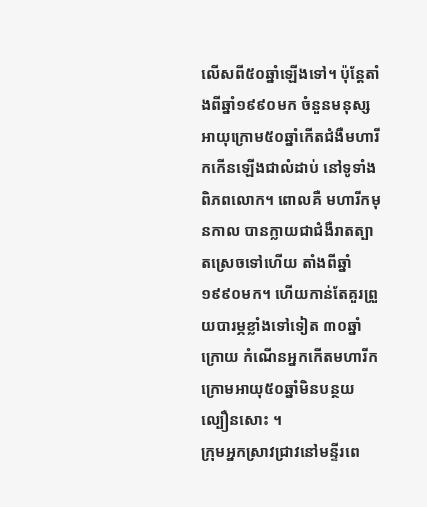លើសពី៥០ឆ្នាំឡើងទៅ។ ប៉ុន្តែតាំងពីឆ្នាំ១៩៩០មក ចំនួនមនុស្សអាយុក្រោម៥០ឆ្នាំកើតជំងឺមហារីកកើនឡើងជាលំដាប់ នៅទូទាំងពិភពលោក។ ពោលគឺ មហារីកមុនកាល បានក្លាយជាជំងឺរាតត្បាតស្រេចទៅហើយ តាំងពីឆ្នាំ១៩៩០មក។ ហើយកាន់តែគួរព្រួយបារម្ភខ្លាំងទៅទៀត ៣០ឆ្នាំក្រោយ កំណើនអ្នកកើតមហារីកក្រោមអាយុ៥០ឆ្នាំមិនបន្ថយល្បឿនសោះ ។
ក្រុមអ្នកស្រាវជ្រាវនៅមន្ទីរពេ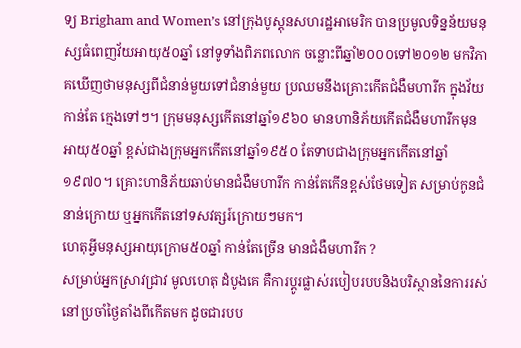ទ្យ Brigham and Women’s នៅក្រុងបូស្តុនសហរដ្ឋអាមេរិក បានប្រមូលទិន្នន័យមនុស្សធំពេញវ័យអាយុ៥០ឆ្នាំ នៅទូទាំងពិភពលោក ចន្លោះពីឆ្នាំ២០០០ទៅ២០១២ មកវិភាគឃើញថាមនុស្សពីជំនាន់មួយទៅជំនាន់មួយ ប្រឈមនឹងគ្រោះកើតជំងឺមហារីក ក្នុងវ័យកាន់តែ ក្មេងទៅៗ។ ក្រុមមនុស្សកើតនៅឆ្នាំ១៩៦០ មានហានិភ័យកើតជំងឺមហារីកមុនអាយុ៥០ឆ្នាំ ខ្ពស់ជាងក្រុមអ្នកកើតនៅឆ្នាំ១៩៥០ តែទាបជាងក្រុមអ្នកកើតនៅឆ្នាំ១៩៧០។ គ្រោះហានិភ័យឆាប់មានជំងឺមហារីក កាន់តែកើនខ្ពស់ថែមទៀត សម្រាប់កូនជំនាន់ក្រោយ ឬអ្នកកើតនៅទសវត្សរ៍ក្រោយៗមក។
ហេតុអ្វីមនុស្សអាយុក្រោម៥០ឆ្នាំ កាន់តែច្រើន មានជំងឺមហារីក ?
សម្រាប់អ្នកស្រាវជ្រាវ មូលហេតុ ដំបូងគេ គឺការប្តូរផ្លាស់របៀបរបបនិងបរិស្ថាននៃការរស់នៅប្រចាំថ្ងៃតាំងពីកើតមក ដូចជារបប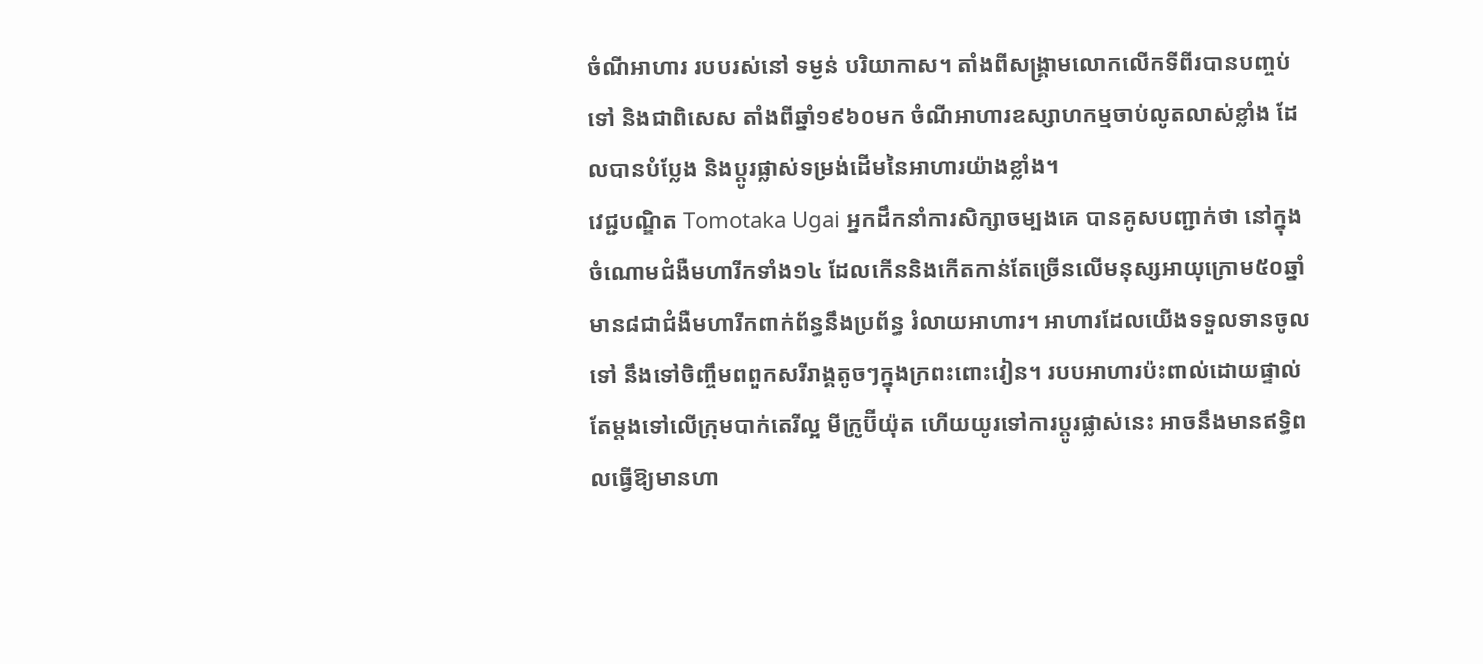ចំណីអាហារ របបរស់នៅ ទម្ងន់ បរិយាកាស។ តាំងពីសង្គ្រាមលោកលើកទីពីរបានបញ្ចប់ទៅ និងជាពិសេស តាំងពីឆ្នាំ១៩៦០មក ចំណីអាហារឧស្សាហកម្មចាប់លូតលាស់ខ្លាំង ដែលបានបំប្លែង និងប្តូរផ្លាស់ទម្រង់ដើមនៃអាហារយ៉ាងខ្លាំង។
វេជ្ជបណ្ឌិត Tomotaka Ugai អ្នកដឹកនាំការសិក្សាចម្បងគេ បានគូសបញ្ជាក់ថា នៅក្នុងចំណោមជំងឺមហារីកទាំង១៤ ដែលកើននិងកើតកាន់តែច្រើនលើមនុស្សអាយុក្រោម៥០ឆ្នាំ មាន៨ជាជំងឺមហារីកពាក់ព័ន្ធនឹងប្រព័ន្ធ រំលាយអាហារ។ អាហារដែលយើងទទួលទានចូលទៅ នឹងទៅចិញ្ចឹមពពួកសរីរាង្គតូចៗក្នុងក្រពះពោះវៀន។ របបអាហារប៉ះពាល់ដោយផ្ទាល់តែម្តងទៅលើក្រុមបាក់តេរីល្អ មីក្រូប៊ីយ៉ុត ហើយយូរទៅការប្តូរផ្លាស់នេះ អាចនឹងមានឥទ្ធិពលធ្វើឱ្យមានហា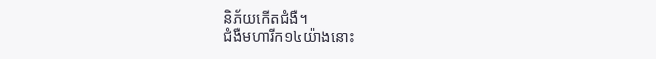និភ័យកើតជំងឺ។
ជំងឺមហារីក១៤យ៉ាងនោះ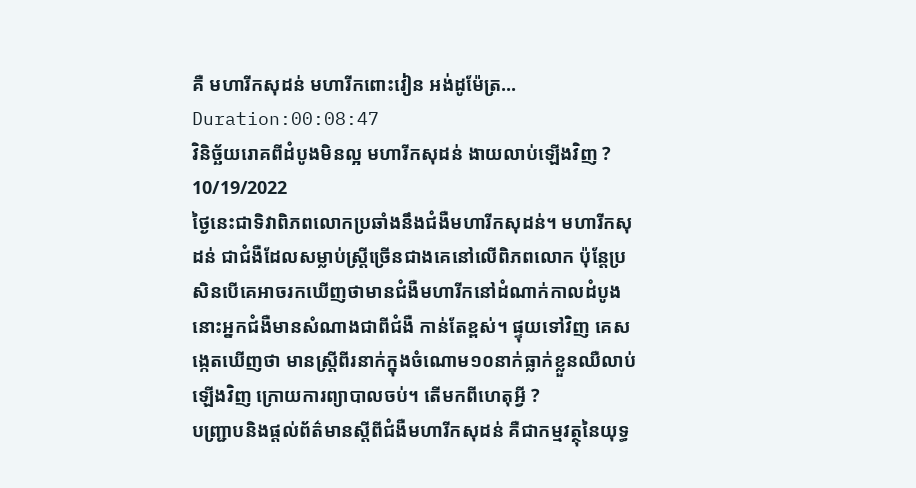គឺ មហារីកសុដន់ មហារីកពោះវៀន អង់ដូម៉ែត្រ...
Duration:00:08:47
វិនិច្ឆ័យរោគពីដំបូងមិនល្អ មហារីកសុដន់ ងាយលាប់ឡើងវិញ ?
10/19/2022
ថ្ងៃនេះជាទិវាពិភពលោកប្រឆាំងនឹងជំងឺមហារីកសុដន់។ មហារីកសុដន់ ជាជំងឺដែលសម្លាប់ស្ត្រីច្រើនជាងគេនៅលើពិភពលោក ប៉ុន្តែប្រសិនបើគេអាចរកឃើញថាមានជំងឺមហារីកនៅដំណាក់កាលដំបូង នោះអ្នកជំងឺមានសំណាងជាពីជំងឺ កាន់តែខ្ពស់។ ផ្ទុយទៅវិញ គេសង្កេតឃើញថា មានស្ត្រីពីរនាក់ក្នុងចំណោម១០នាក់ធ្លាក់ខ្លួនឈឺលាប់ឡើងវិញ ក្រោយការព្យាបាលចប់។ តើមកពីហេតុអ្វី ?
បញ្ជ្រាបនិងផ្តល់ព័ត៌មានស្តីពីជំងឺមហារីកសុដន់ គឺជាកម្មវត្ថុនៃយុទ្ធ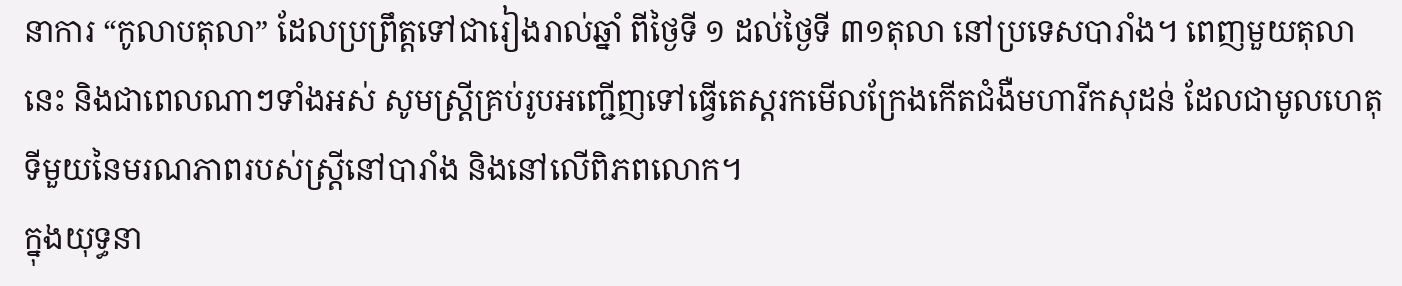នាការ “កូលាបតុលា” ដែលប្រព្រឹត្តទៅជារៀងរាល់ឆ្នាំ ពីថ្ងៃទី ១ ដល់ថ្ងៃទី ៣១តុលា នៅប្រទេសបារាំង។ ពេញមួយតុលានេះ និងជាពេលណាៗទាំងអស់ សូមស្ត្រីគ្រប់រូបអញ្ជើញទៅធ្វើតេស្តរកមើលក្រែងកើតជំងឺមហារីកសុដន់ ដែលជាមូលហេតុទីមួយនៃមរណភាពរបស់ស្ត្រីនៅបារាំង និងនៅលើពិភពលោក។
ក្នុងយុទ្ធនា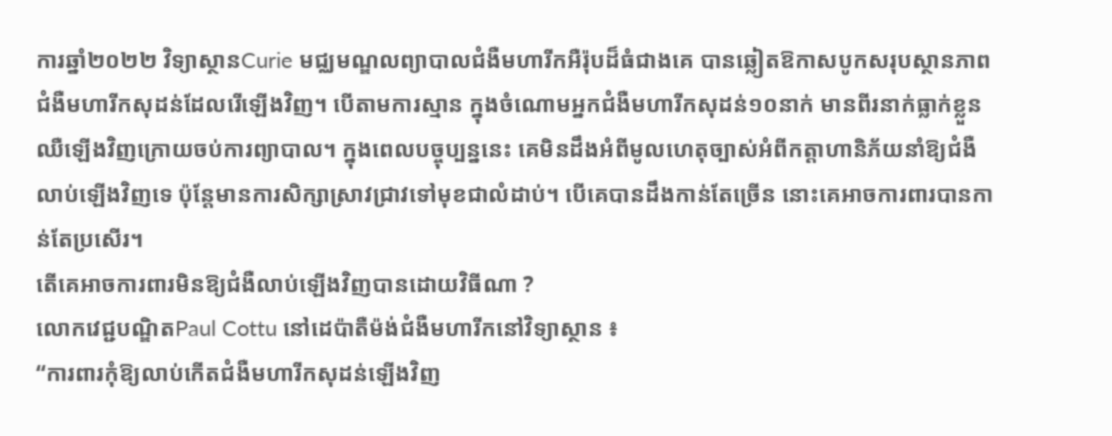ការឆ្នាំ២០២២ វិទ្យាស្ថានCurie មជ្ឈមណ្ឌលព្យាបាលជំងឺមហារីកអឺរ៉ុបដ៏ធំជាងគេ បានឆ្លៀតឱកាសបូកសរុបស្ថានភាពជំងឺមហារីកសុដន់ដែលរើឡើងវិញ។ បើតាមការស្មាន ក្នុងចំណោមអ្នកជំងឺមហារីកសុដន់១០នាក់ មានពីរនាក់ធ្លាក់ខ្លួនឈឺឡើងវិញក្រោយចប់ការព្យាបាល។ ក្នុងពេលបច្ចុប្បន្ននេះ គេមិនដឹងអំពីមូលហេតុច្បាស់អំពីកត្តាហានិភ័យនាំឱ្យជំងឺលាប់ឡើងវិញទេ ប៉ុន្តែមានការសិក្សាស្រាវជ្រាវទៅមុខជាលំដាប់។ បើគេបានដឹងកាន់តែច្រើន នោះគេអាចការពារបានកាន់តែប្រសើរ។
តើគេអាចការពារមិនឱ្យជំងឺលាប់ឡើងវិញបានដោយវិធីណា ?
លោកវេជ្ជបណ្ឌិតPaul Cottu នៅដេប៉ាតឺម៉ង់ជំងឺមហារីកនៅវិទ្យាស្ថាន ៖
“ការពារកុំឱ្យលាប់កើតជំងឺមហារីកសុដន់ឡើងវិញ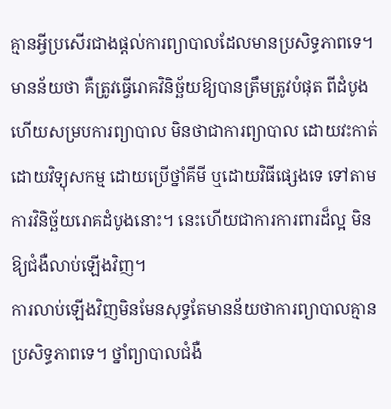គ្មានអ្វីប្រសើរជាងផ្តល់ការព្យាបាលដែលមានប្រសិទ្ធភាពទេ។ មានន័យថា គឺត្រូវធ្វើរោគវិនិច្ឆ័យឱ្យបានត្រឹមត្រូវបំផុត ពីដំបូង ហើយសម្របការព្យាបាល មិនថាជាការព្យាបាល ដោយវះកាត់ ដោយវិទ្យុសកម្ម ដោយប្រើថ្នាំគីមី ឬដោយវិធីផ្សេងទេ ទៅតាមការវិនិច្ឆ័យរោគដំបូងនោះ។ នេះហើយជាការការពារដ៏ល្អ មិនឱ្យជំងឺលាប់ឡើងវិញ។
ការលាប់ឡើងវិញមិនមែនសុទ្ធតែមានន័យថាការព្យាបាលគ្មានប្រសិទ្ធភាពទេ។ ថ្នាំព្យាបាលជំងឺ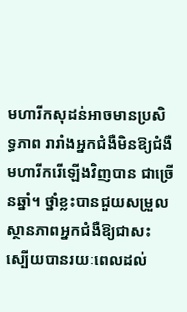មហារីកសុដន់អាចមានប្រសិទ្ធភាព រារាំងអ្នកជំងឺមិនឱ្យជំងឺមហារីករើឡើងវិញបាន ជាច្រើនឆ្នាំ។ ថ្នាំខ្លះបានជួយសម្រួលស្ថានភាពអ្នកជំងឺឱ្យជាសះស្បើយបានរយៈពេលដល់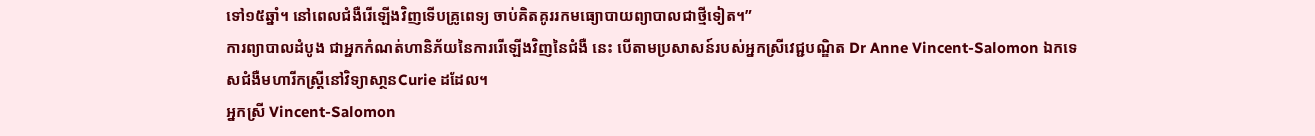ទៅ១៥ឆ្នាំ។ នៅពេលជំងឺរើឡើងវិញទើបគ្រូពេទ្យ ចាប់គិតគូររកមធ្យោបាយព្យាបាលជាថ្មីទៀត។”
ការព្យាបាលដំបូង ជាអ្នកកំណត់ហានិភ័យនៃការរើឡើងវិញនៃជំងឺ នេះ បើតាមប្រសាសន៍របស់អ្នកស្រីវេជ្ជបណ្ឌិត Dr Anne Vincent-Salomon ឯកទេសជំងឺមហារីកស្ត្រីនៅវិទ្យាសា្ថនCurie ដដែល។
អ្នកស្រី Vincent-Salomon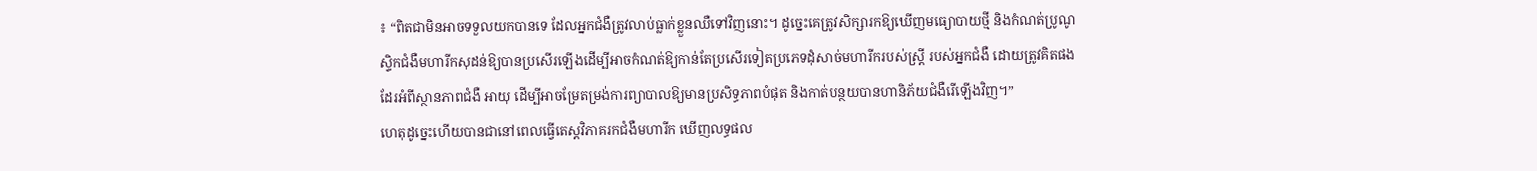៖ “ពិតជាមិនអាចទទួលយកបានទេ ដែលអ្នកជំងឺត្រូវលាប់ធ្លាក់ខ្លួនឈឺទៅវិញនោះ។ ដូច្នេះគេត្រូវសិក្សារកឱ្យឃើញមធ្យោបាយថ្មី និងកំណត់ប្រូណូស្ទិកជំងឺមហារីកសុដន់ឱ្យបានប្រសើរឡើងដើម្បីអាចកំណត់ឱ្យកាន់តែប្រសើរទៀតប្រភេទដុំសាច់មហារីករបស់ស្ត្រី របស់អ្នកជំងឺ ដោយត្រូវគិតផងដែរអំពីស្ថានភាពជំងឺ អាយុ ដើម្បីអាចម្រែតម្រង់ការព្យាបាលឱ្យមានប្រសិទ្ធភាពបំផុត និងកាត់បន្ថយបានហានិភ័យជំងឺរើឡើងវិញ។”
ហេតុដូច្នេះហើយបានជានៅពេលធ្វើតេស្តវិភាគរកជំងឺមហារីក ឃើញលទ្ធផល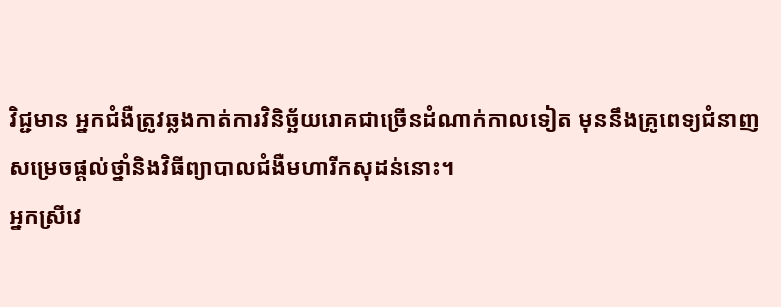វិជ្ជមាន អ្នកជំងឺត្រូវឆ្លងកាត់ការវិនិច្ឆ័យរោគជាច្រើនដំណាក់កាលទៀត មុននឹងគ្រូពេទ្យជំនាញសម្រេចផ្តល់ថ្នាំនិងវិធីព្យាបាលជំងឺមហារីកសុដន់នោះ។
អ្នកស្រីវេ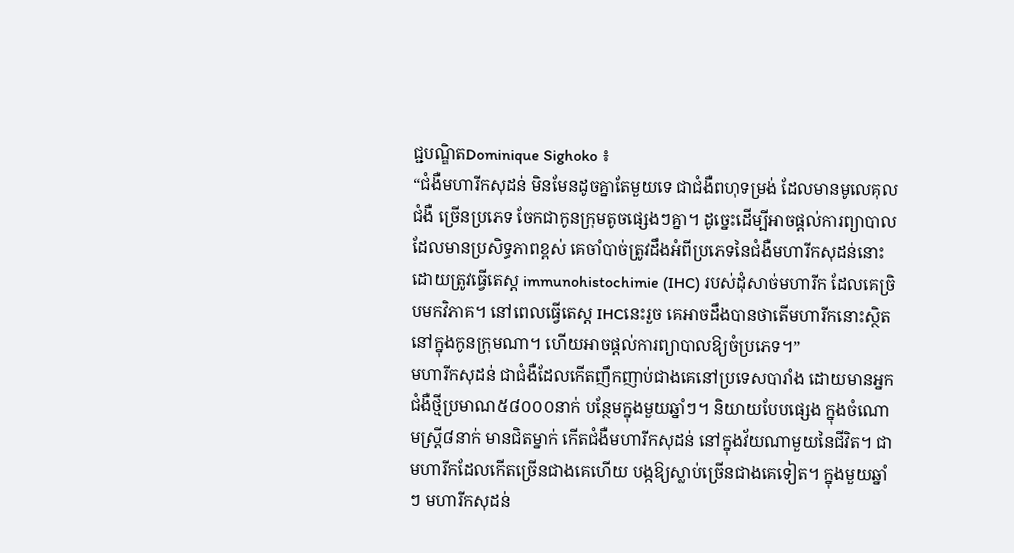ជ្ជបណ្ឌិតDominique Sighoko ៖
“ជំងឺមហារីកសុដន់ មិនមែនដូចគ្នាតែមួយទេ ជាជំងឺពហុទម្រង់ ដែលមានមូលេគុលជំងឺ ច្រើនប្រភេទ ចែកជាកូនក្រុមតូចផ្សេងៗគ្នា។ ដូច្នេះដើម្បីអាចផ្តល់ការព្យាបាលដែលមានប្រសិទ្ធភាពខ្ពស់ គេចាំបាច់ត្រូវដឹងអំពីប្រភេទនៃជំងឺមហារីកសុដន់នោះ ដោយត្រូវធ្វើតេស្ត immunohistochimie (IHC) របស់ដុំសាច់មហារីក ដែលគេច្រិបមកវិភាគ។ នៅពេលធ្វើតេស្ត IHCនេះរួច គេអាចដឹងបានថាតើមហារីកនោះស្ថិតនៅក្នុងកូនក្រុមណា។ ហើយអាចផ្តល់ការព្យាបាលឱ្យចំប្រភេទ។”
មហារីកសុដន់ ជាជំងឺដែលកើតញឹកញាប់ជាងគេនៅប្រទេសបារាំង ដោយមានអ្នកជំងឺថ្មីប្រមាណ៥៨០០០នាក់ បន្ថែមក្នុងមួយឆ្នាំៗ។ និយាយបែបផ្សេង ក្នុងចំណោមស្ត្រី៨នាក់ មានជិតម្នាក់ កើតជំងឺមហារីកសុដន់ នៅក្នុងវ័យណាមួយនៃជីវិត។ ជាមហារីកដែលកើតច្រើនជាងគេហើយ បង្កឱ្យស្លាប់ច្រើនជាងគេទៀត។ ក្នុងមួយឆ្នាំៗ មហារីកសុដន់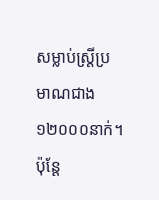សម្លាប់ស្ត្រីប្រមាណជាង ១២០០០នាក់។ ប៉ុន្តែ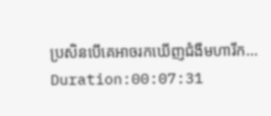ប្រសិនបើគេអាចរកឃើញជំងឺមហារីក...
Duration:00:07:31